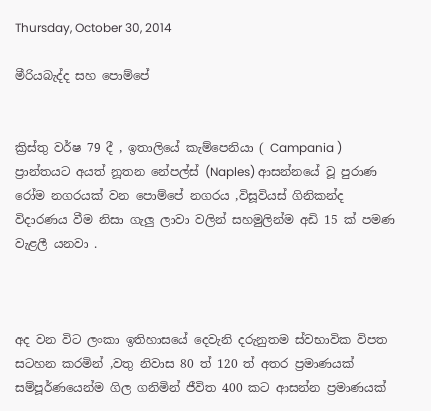Thursday, October 30, 2014

මීරියබැද්ද සහ පොම්පේ


ක්‍රිස්තු වර්ෂ 79 දී , ඉතාලියේ කැම්පෙනියා ( Campania )  ප්‍රාන්තයට අයත් නූතන නේපල්ස් (Naples) ආසන්නයේ වූ පුරාණ රෝම නගරයක් වන පොම්පේ නගරය ,විසූවියස් ගිනිකන්ද විදාරණය වීම නිසා ගැලු ලාවා වලින් සහමුලින්ම අඩි 15 ක් පමණ වැළලී යනවා .



අද වන විට ලංකා ඉතිහාසයේ දෙවැනි දරුනුතම ස්වභාවික විපත සටහන කරමින් ,වතු නිවාස 80 ත් 120 ත් අතර ප්‍රමාණයක් සම්පූර්ණයෙන්ම ගිල ගනිමින් ජීවිත 400 කට ආසන්න ප්‍රමාණයක්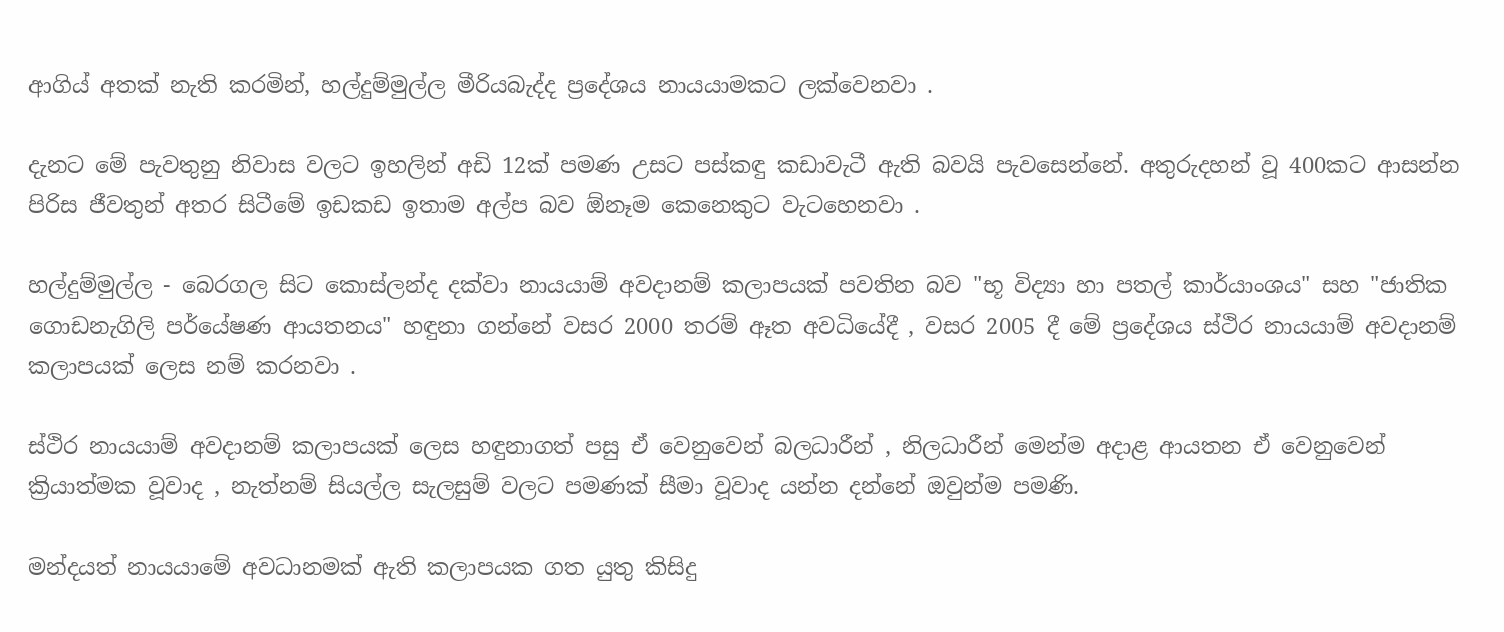ආගිය් අතක් නැති කරමින්, හල්දුම්මුල්ල මීරියබැද්ද ප්‍රදේශය නායයාමකට ලක්වෙනවා .

දැනට මේ පැවතුනු නිවාස වලට ඉහලින් අඩි 12ක් පමණ උසට පස්කඳු කඩාවැටී ඇති බවයි පැවසෙන්නේ. අතුරුදහන් වූ 400කට ආසන්න පිරිස ජීවතුන් අතර සිටීමේ ඉඩකඩ ඉතාම අල්ප බව ඕනෑම කෙනෙකුට වැටහෙනවා .

හල්දුම්මුල්ල - බෙරගල සිට කොස්ලන්ද දක්වා නායයාම් අවදානම් කලාපයක් පවතින බව "භූ විද්‍යා හා පතල් කාර්යාංශය" සහ "ජාතික ගොඩනැගිලි පර්යේෂණ ආයතනය" හඳුනා ගන්නේ වසර 2000 තරම් ඈත අවධියේදී , වසර 2005 දී මේ ප්‍රදේශය ස්ථිර නායයාම් අවදානම් කලාපයක් ලෙස නම් කරනවා .

ස්ථිර නායයාම් අවදානම් කලාපයක් ලෙස හඳුනාගත් පසු ඒ වෙනුවෙන් බලධාරීන් , නිලධාරීන් මෙන්ම අදාළ ආයතන ඒ වෙනුවෙන් ක්‍රියාත්මක වූවාද , නැත්නම් සියල්ල සැලසුම් වලට පමණක් සීමා වූවාද යන්න දන්නේ ඔවුන්ම පමණි.

මන්දයත් නායයාමේ අවධානමක් ඇති කලාපයක ගත යුතු කිසිදු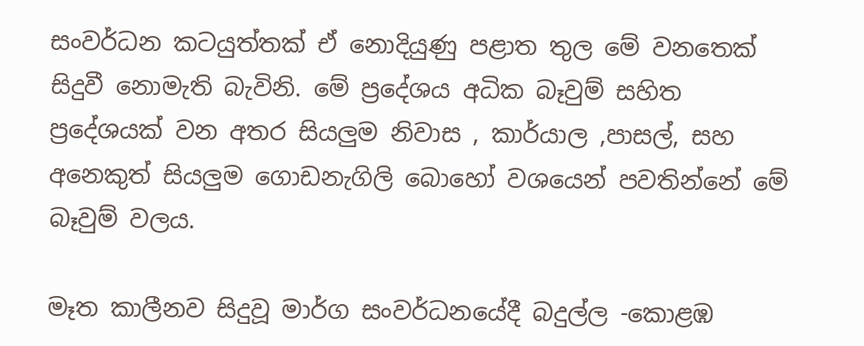සංවර්ධන කටයුත්තක් ඒ නොදියුණු පළාත තුල මේ වනතෙක් සිදුවී නොමැති බැවිනි. මේ ප්‍රදේශය අධික බෑවුම් සහිත ප්‍රදේශයක් වන අතර සියලුම නිවාස , කාර්යාල ,පාසල්, සහ අනෙකුත් සියලුම ගොඩනැගිලි බොහෝ වශයෙන් පවතින්නේ මේ බෑවුම් වලය.

මෑත කාලීනව සිදුවූ මාර්ග සංවර්ධනයේදී බදුල්ල -කොළඹ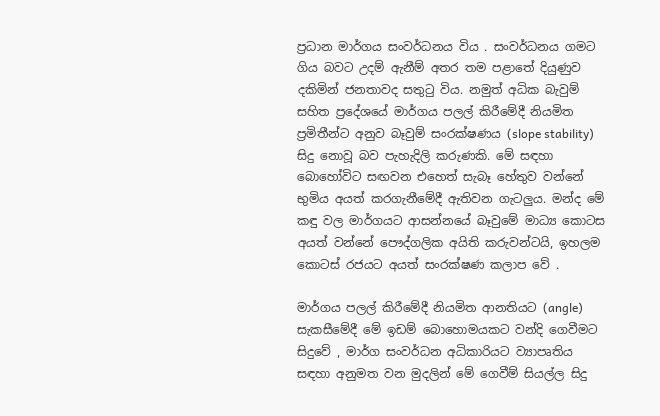ප්‍රධාන මාර්ගය සංවර්ධනය විය . සංවර්ධනය ගමට ගිය බවට උදම් ඇනීම් අතර තම පළාතේ දියුණුව දකිමින් ජනතාවද සතුටු විය. නමුත් අධික බැවුම් සහිත ප්‍රදේශයේ මාර්ගය පලල් කිරීමේදී නියමිත ප්‍රමිතීන්ට අනුව බෑවුම් සංරක්ෂණය (slope stability) සිදු නොවූ බව පැහැදිලි කරුණකි. මේ සඳහා බොහෝවිට සඟවන එහෙත් සැබෑ හේතුව වන්නේ භුමිය අයත් කරගැනීමේදී ඇතිවන ගැටලුය. මන්ද මේ කඳු වල මාර්ගයට ආසන්නයේ බෑවුමේ මාධ්‍ය කොටස අයත් වන්නේ පෞද්ගලික අයිති කරුවන්ටයි, ඉහලම කොටස් රජයට අයත් සංරක්ෂණ කලාප වේ .

මාර්ගය පලල් කිරීමේදී නියමිත ආනතියට (angle) සැකසීමේදී මේ ඉඩම් බොහොමයකට වන්දි ගෙවීමට සිදුවේ , මාර්ග සංවර්ධන අධිකාරියට ව්‍යාපෘතිය සඳහා අනුමත වන මුදලින් මේ ගෙවීම් සියල්ල සිදු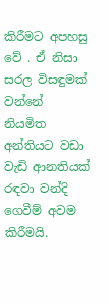කිරීමට අපහසු වේ . ඒ නිසා සරල විසඳුමක් වන්නේ නියමිත අන්තියට වඩා වැඩි ආනතියක් රඳවා වන්දි ගෙවීම් අවම කිරීමයි.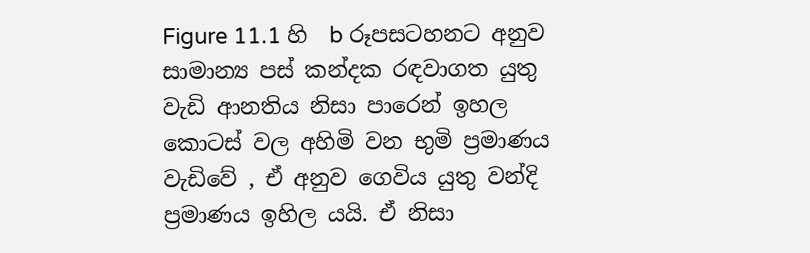Figure 11.1 හි  b රූපසටහනට අනුව සාමාන්‍ය පස් කන්දක රඳවාගත යුතු වැඩි ආනතිය නිසා පාරෙන් ඉහල කොටස් වල අහිමි වන භුමි ප්‍රමාණය වැඩිවේ , ඒ අනුව ගෙවිය යුතු වන්දි ප්‍රමාණය ඉහිල යයි. ඒ නිසා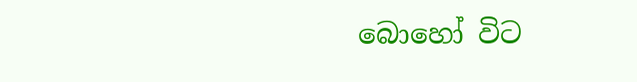බොහෝ විට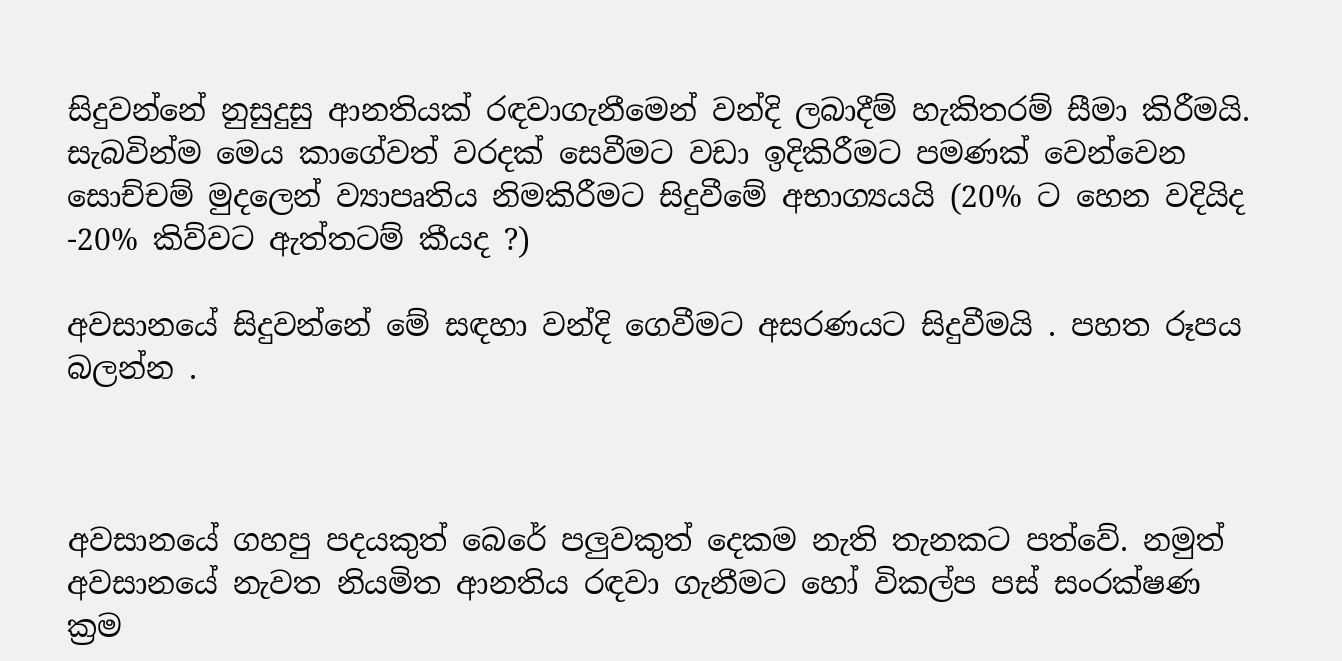සිදුවන්නේ නුසුදුසු ආනතියක් රඳවාගැනීමෙන් වන්දි ලබාදීම් හැකිතරම් සීමා කිරීමයි. සැබවින්ම මෙය කාගේවත් වරදක් සෙවීමට වඩා ඉදිකිරීමට පමණක් වෙන්වෙන සොච්චම් මුදලෙන් ව්‍යාපෘතිය නිමකිරීමට සිදුවීමේ අභාග්‍යයයි (20% ට හෙන වදියිද -20% කිව්වට ඇත්තටම් කීයද ?)

අවසානයේ සිදුවන්නේ මේ සඳහා වන්දි ගෙවීමට අසරණයට සිදුවීමයි . පහත රූපය බලන්න .



අවසානයේ ගහපු පදයකුත් බෙරේ පලුවකුත් දෙකම නැති තැනකට පත්වේ. නමුත් අවසානයේ නැවත නියමිත ආනතිය රඳවා ගැනීමට හෝ විකල්ප පස් සංරක්ෂණ ක්‍රම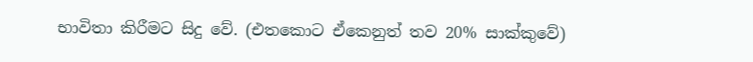භාවිතා කිරීමට සිදු වේ. (එතකොට ඒකෙනුත් තව 20% සාක්කුවේ)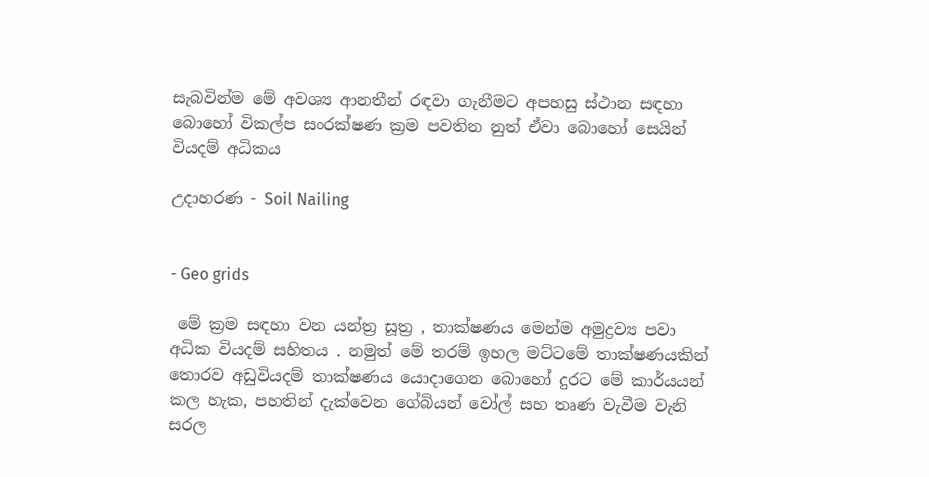සැබවින්ම මේ අවශ්‍ය ආනතීන් රඳවා ගැනීමට අපහසු ස්ථාන සඳහා බොහෝ විකල්ප සංරක්ෂණ ක්‍රම පවතින නුත් ඒවා බොහෝ සෙයින් වියදම් අධිකය

උදාහරණ - Soil Nailing


- Geo grids

 මේ ක්‍රම සඳහා වන යන්ත්‍ර සූත්‍ර , තාක්ෂණය මෙන්ම අමුද්‍රව්‍ය පවා අධික වියදම් සහිතය . නමුත් මේ තරම් ඉහල මට්ටමේ තාක්ෂණයකින් තොරව අඩුවියදම් තාක්ෂණය යොදාගෙන බොහෝ දුරට මේ කාර්යයන් කල හැක, පහතින් දැක්වෙන ගේබියන් වෝල් සහ තෘණ වැවීම වැනි සරල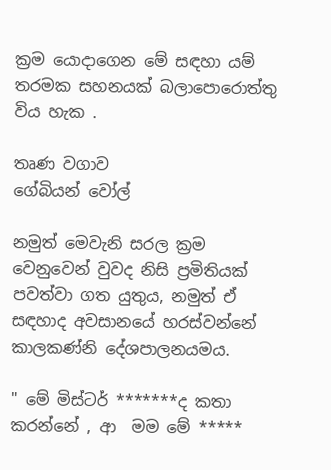ක්‍රම යොදාගෙන මේ සඳහා යම් තරමක සහනයක් බලාපොරොත්තු විය හැක .

තෘණ වගාව
ගේබියන් වෝල්

නමුත් මෙවැනි සරල ක්‍රම වෙනුවෙන් වුවද නිසි ප්‍රමිතියක් පවත්වා ගත යුතුය, නමුත් ඒ සඳහාද අවසානයේ හරස්වන්නේ කාලකණ්නි දේශපාලනයමය.

" මේ මිස්ටර් *******ද කතා කරන්නේ , ආ  මම මේ *****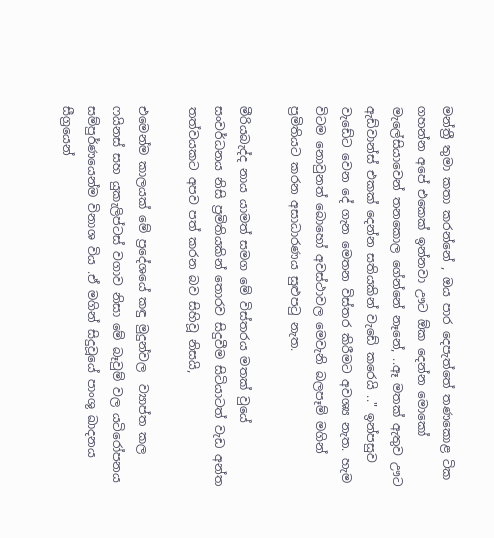මන්ත්‍රී තුමා කතා කරන්නේ , ඔය පාර දෙපැත්තේ තණකොළ ටික ගහන්න අපේ එකෙක් ඉන්නවා ඌට ඕක දෙන්න මොකෝ මැලේසියාවෙන් තනකොල ගේන්නේ නෑනේ, ..ඈ මතක් ඇතුව ඌට ඇඩ්වාන්ස් එකක් දෙන්න සතියකින් වැඩේ කරෙයි .." ඉන්පසුව වැඩේට වෙන දේ ගැන මෙතන විස්තර කිරීමට අවශ්‍ය නැත. හැම විටම නොවුනත් බොහෝ අවස්ථාවල මෙවැනි බලපෑම් මගින් ප්‍රමිතියට කරන අසාධාරණය සුළුපටු නැත.

මීරියබැද්ද නාය යාමත් සමග මේ විස්තරය මතක් වුයේ සංවර්ධනය නිසි ප්‍රමිතියකින් තොරව සිදුවීම සිටියාටත් වැඩ අන්ත තත්වයකට අපව පත් කරන බව සිහිවූ නිසයි,

එමෙන්ම කාලයක් මේ ප්‍රදේශයේ කඳු මුදුන්වල  ව්‍යාප්ත කල ෆයිනස් සහ යුකැලිප්ටස් වගාව නිසා මේ බෑවුම් වල යටිරෝපනය සම්පුර්ණයෙන්ම විනාශ විය .ඒ මගින් සිදුවූයේ පාංශු ඛාදනය සීග්‍රයෙන්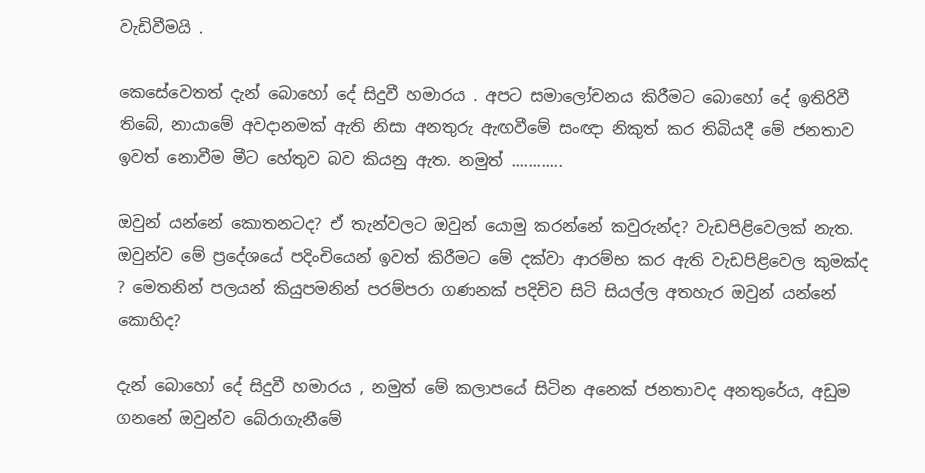වැඩිවීමයි .

කෙසේවෙතත් දැන් බොහෝ දේ සිදුවී හමාරය . අපට සමාලෝචනය කිරීමට බොහෝ දේ ඉතිරිවී තිබේ, නායාමේ අවදානමක් ඇති නිසා අනතුරු ඇඟවීමේ සංඥා නිකුත් කර තිබියදී මේ ජනතාව ඉවත් නොවීම මීට හේතුව බව කියනු ඇත. නමුත් ............

ඔවුන් යන්නේ කොතනටද? ඒ තැන්වලට ඔවුන් යොමු කරන්නේ කවුරුන්ද? වැඩපිළිවෙලක් නැත. ඔවුන්ව මේ ප්‍රදේශයේ පදිංචියෙන් ඉවත් කිරීමට මේ දක්වා ආරම්භ කර ඇති වැඩපිළිවෙල කුමක්ද ? මෙතනින් පලයන් කියුපමනින් පරම්පරා ගණනක් පදිචිව සිටි සියල්ල අතහැර ඔවුන් යන්නේ කොහිද?

දැන් බොහෝ දේ සිදුවී හමාරය , නමුත් මේ කලාපයේ සිටින අනෙක් ජනතාවද අනතුරේය, අඩුම ගනනේ ඔවුන්ව බේරාගැනීමේ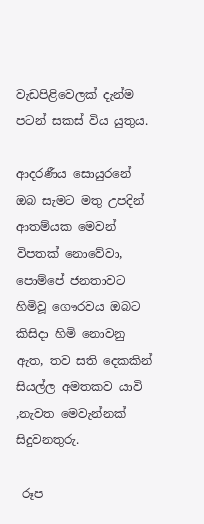වැඩපිළිවෙලක් දැන්ම පටන් සකස් විය යුතුය.

ආදරණීය සොයුරනේ ඔබ සැමට මතු උපදින් ආතම්යක මෙවන් විපතක් නොවේවා, පොම්පේ ජනතාවට හිමිවූ ගෞරවය ඔබට කිසිදා හිමි නොවනු ඇත, තව සති දෙකකින් සියල්ල අමතකව යාවි ,නැවත මෙවැන්නක් සිදුවනතුරු.

 රූප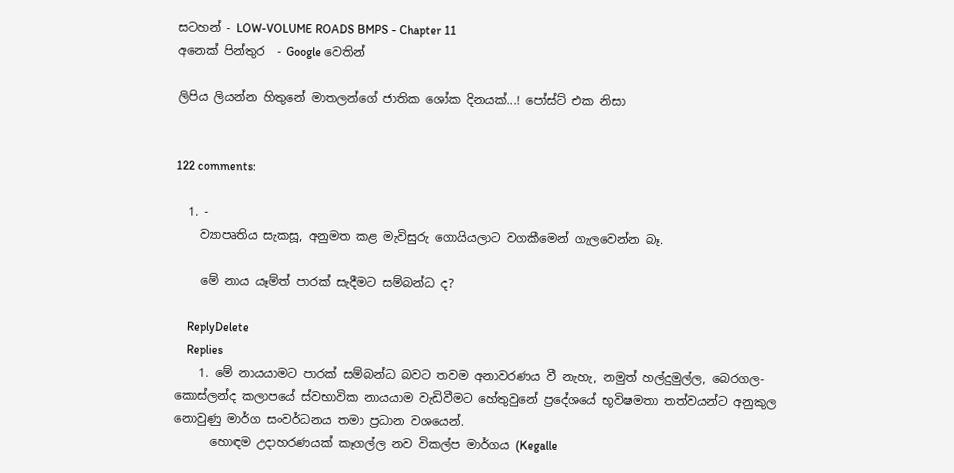සටහන් - LOW-VOLUME ROADS BMPS - Chapter 11
අනෙක් පින්තුර  - Google වෙතින්

ලිපිය ලියන්න හිතුනේ මාතලන්ගේ ජාතික ශෝක දිනයක්...! පෝස්ට් එක නිසා


122 comments:

  1. -
    ව්‍යාපෘතිය සැකසූ, අනුමත කළ මැවිසුරු ගොයියලාට වගකීමෙන් ගැලවෙන්න බෑ.

    මේ නාය යෑම්ත් පාරක් සැදීමට සම්බන්ධ ද?

    ReplyDelete
    Replies
    1. මේ නායයාමට පාරක් සම්බන්ධ බවට තවම අනාවරණය වී නැහැ, නමුත් හල්දුමුල්ල, බෙරගල- කොස්ලන්ද කලාපයේ ස්වභාවික නායයාම වැඩිවීමට හේතුවුනේ ප්‍රදේශයේ භූවිෂමතා තත්වයන්ට අනුකුල නොවුණු මාර්ග සංවර්ධනය තමා ප්‍රධාන වශයෙන්.
      හොඳම උදාහරණයක් කෑගල්ල නව විකල්ප මාර්ගය (Kegalle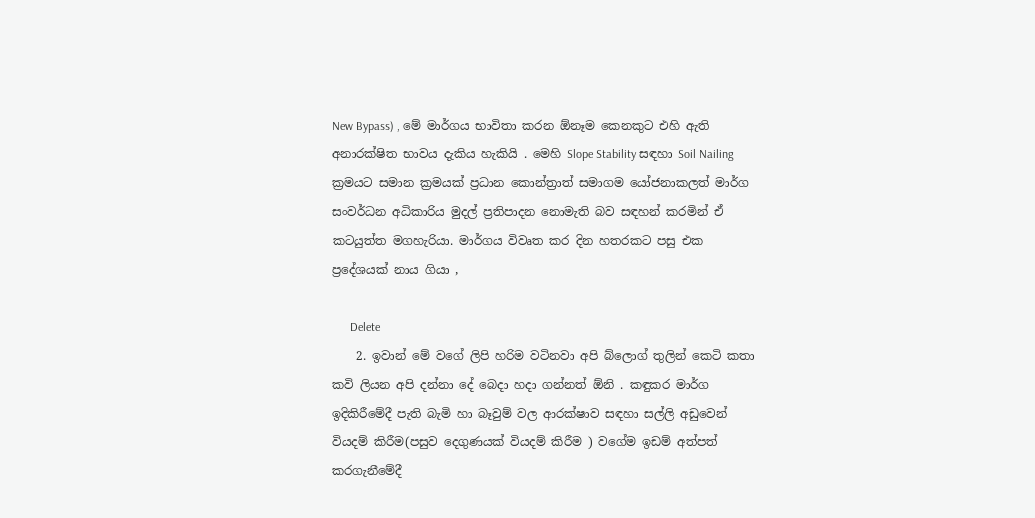New Bypass) , මේ මාර්ගය භාවිතා කරන ඕනෑම කෙනකුට එහි ඇති අනාරක්ෂිත භාවය දැකිය හැකියි . මෙහි Slope Stability සඳහා Soil Nailing ක්‍රමයට සමාන ක්‍රමයක් ප්‍රධාන කොන්ත්‍රාත් සමාගම යෝජනාකලත් මාර්ග සංවර්ධන අධිකාරිය මුදල් ප්‍රතිපාදන නොමැති බව සඳහන් කරමින් ඒ කටයුත්ත මගහැරියා. මාර්ගය විවෘත කර දින හතරකට පසු එක ප්‍රදේශයක් නාය ගියා ,

      Delete
    2. ඉවාන් මේ වගේ ලිපි හරිම වටිනවා අපි බ්ලොග් තුලින් කෙටි කතා කවි ලියන අපි දන්නා දේ බෙදා හදා ගන්නත් ඕනි . කඳුකර මාර්ග ඉදිකිරීමේදී පැති බැමි හා බෑවුම් වල ආරක්ෂාව සඳහා සල්ලි අඩුවෙන් වියදම් කිරීම(පසුව දෙගුණයක් වියදම් කිරීම ) වගේම ඉඩම් අත්පත් කරගැනීමේදී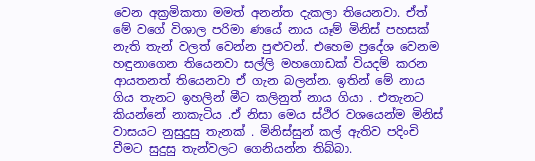වෙන අක්‍රමිකතා මමත් අනන්ත දැකලා තියෙනවා. ඒත් මේ වගේ විශාල පරිමා ණයේ නාය යෑම් මිනිස් පහසක් නැති තැන් වලත් වෙන්න පුළුවන්. එහෙම ප්‍රදේශ වෙනම හඳුනාගෙන තියෙනවා සල්ලි මහගොඩක් වියදම් කරන ආයතනත් තියෙනවා ඒ ගැන බලන්න. ඉතින් මේ නාය ගිය තැනට ඉහලින් මීට කලිනුත් නාය ගියා . එතැනට කියන්නේ නාකැටිය .ඒ නිසා මෙය ස්ථිර වශයෙන්ම මිනිස් වාසයට නුසුදුසු තැනක් . මිනිස්සුන් කල් ඇතිව පදිංචි වීමට සුදුසු තැන්වලට ගෙනියන්න තිබ්බා.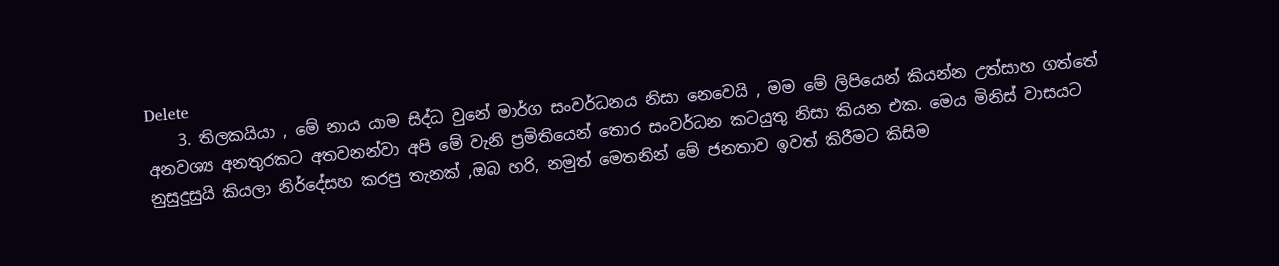Delete
    3. තිලකයියා , මේ නාය යාම සිද්ධ වුනේ මාර්ග සංවර්ධනය නිසා නෙවෙයි , මම මේ ලිපියෙන් කියන්න උත්සාහ ගත්තේ අනවශ්‍ය අනතුරකට අතවනන්වා අපි මේ වැනි ප්‍රමිතියෙන් තොර සංවර්ධන කටයුතු නිසා කියන එක. මෙය මිනිස් වාසයට නුසුදුසුයි කියලා නිර්දේසහ කරපු තැනක් ,ඔබ හරි, නමුත් මෙතනින් මේ ජනතාව ඉවත් කිරීමට කිසිම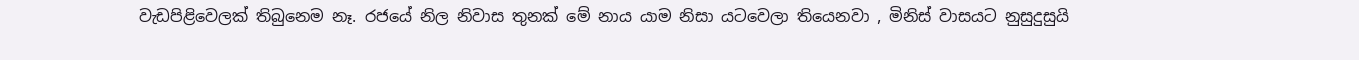වැඩපිළිවෙලක් තිබුනෙම නෑ. රජයේ නිල නිවාස තුනක් මේ නාය යාම නිසා යටවෙලා තියෙනවා , මිනිස් වාසයට නුසුදුසුයි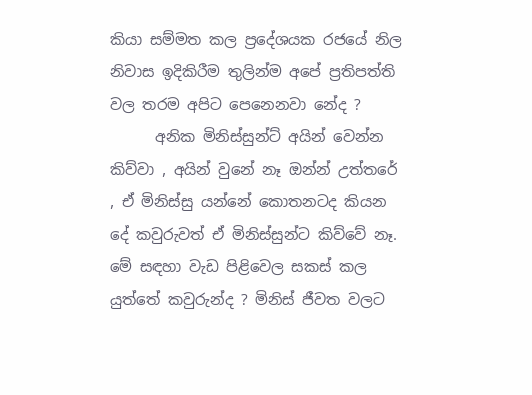කියා සම්මත කල ප්‍රදේශයක රජයේ නිල නිවාස ඉදිකිරීම තුලින්ම අපේ ප්‍රතිපත්ති වල තරම අපිට පෙනෙනවා නේද ?
      අනික මිනිස්සුන්ට් අයින් වෙන්න කිව්වා , අයින් වුනේ නෑ ඔන්න් උත්තරේ , ඒ මිනිස්සු යන්නේ කොතනටද කියන දේ කවුරුවත් ඒ මිනිස්සුන්ට කිව්වේ නෑ. මේ සඳහා වැඩ පිළිවෙල සකස් කල යුත්තේ කවුරුන්ද ? මිනිස් ජීවත වලට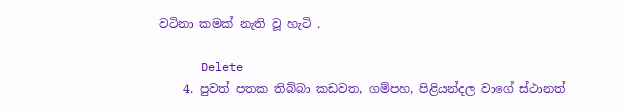වටිනා කමක් නැති වූ හැටි .

      Delete
    4. පුවත් පතක තිබ්බා කඩවත, ගම්පහ, පිළියන්දල වාගේ ස්ථානත්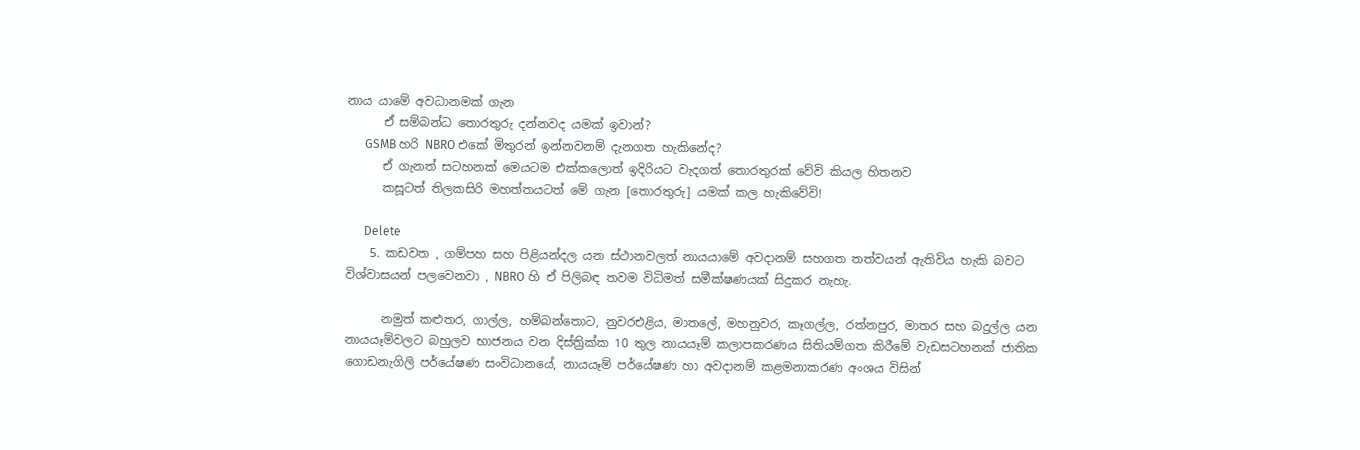නාය යාමේ අවධානමක් ගැන
      ඒ සම්බන්ධ තොරතුරු දන්නවද යමක් ඉවාන්?
      GSMB හරි NBRO එකේ මිතුරන් ඉන්නවනම් දැනගත හැකිනේද?
      ඒ ගැනත් සටහනක් මෙයටම එක්කලොත් ඉදිරියට වැදගත් තොරතුරක් වේවි කියල හිතනව
      කසූටත් තිලකසිරි මහත්තයටත් මේ ගැන [තොරතුරු] යමක් කල හැකිවේවි!

      Delete
    5. කඩවත , ගම්පහ සහ පිළියන්දල යන ස්ථානවලත් නායයාමේ අවදානම් සහගත තත්වයන් ඇතිවිය හැකි බවට විශ්වාසයන් පලවෙනවා , NBRO හි ඒ පිලිබඳ තවම විධිමත් සමීක්ෂණයක් සිදුකර නැහැ.

      නමුත් කළුතර, ගාල්ල, හම්බන්තොට, නුවරඑළිය, මාතලේ, මහනුවර, කෑගල්ල, රත්නපුර, මාතර සහ බදුල්ල යන නායයෑම්වලට බහුලව භාජනය වන දිස්ත්‍රික්ක 10 තුල නායයෑම් කලාපකරණය සිතියම්ගත කිරීමේ වැඩසටහනක් ජාතික ගොඩනැගිලි පර්යේෂණ සංවිධානයේ, නායයෑම් පර්යේෂණ හා අවදානම් කළමනාකරණ අංශය විසින්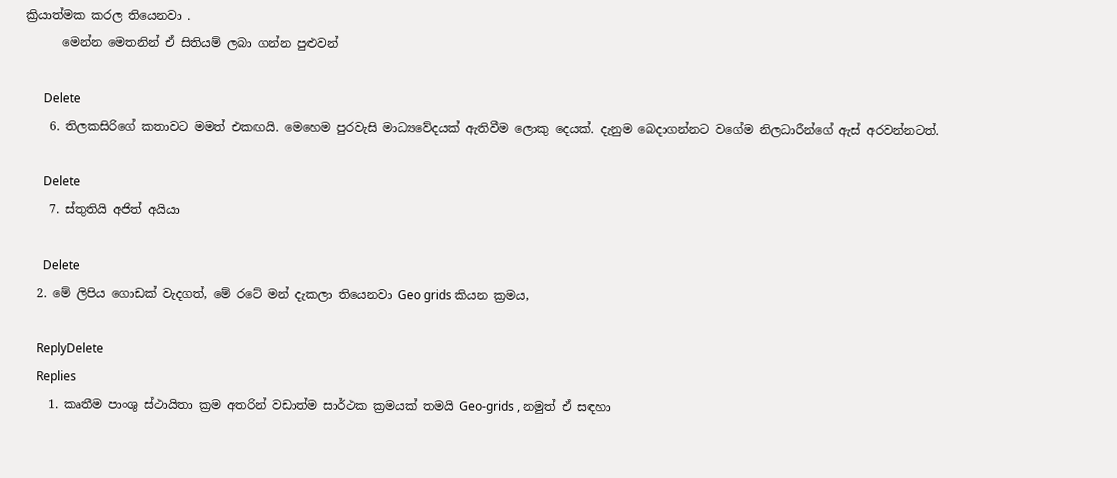ක්‍රියාත්මක කරල තියෙනවා .
      මෙන්න මෙතනින් ඒ සිතියම් ලබා ගන්න පුළුවන්

      Delete
    6. තිලකසිරිගේ කතාවට මමත් එකඟයි. මෙහෙම පුරවැසි මාධ්‍යවේදයක් ඇතිවීම ලොකු දෙයක්. දැනුම බෙදාගන්නට වගේම නිලධාරීන්ගේ ඇස් අරවන්නටත්.

      Delete
    7. ස්තුතියි අජිත් අයියා

      Delete
  2. මේ ලිපිය ගොඩක් වැදගත්, මේ රටේ මන් දැකලා තියෙනවා Geo grids කියන ක්‍රමය,

    ReplyDelete
    Replies
    1. කෘතීම පාංශු ස්ථායිතා ක්‍රම අතරින් වඩාත්ම සාර්ථක ක්‍රමයක් තමයි Geo-grids , නමුත් ඒ සඳහා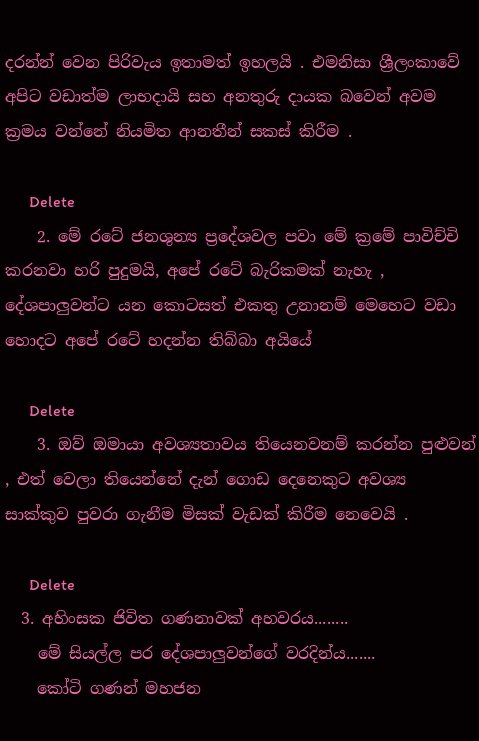දරන්න් වෙන පිරිවැය ඉතාමත් ඉහලයි . එමනිසා ශ්‍රීලංකාවේ අපිට වඩාත්ම ලාභදායි සහ අනතුරු දායක බවෙන් අවම ක්‍රමය වන්නේ නියමිත ආනතීන් සකස් කිරීම .

      Delete
    2. මේ රටේ ජනශුන්‍ය ප්‍රදේශවල පවා මේ ක්‍රමේ පාවිච්චි කරනවා හරි පුදුමයි, අපේ රටේ බැරිකමක් නැහැ , දේශපාලුවන්ට යන කොටසත් එකතු උනානම් මෙහෙට වඩා හොදට අපේ රටේ හදන්න තිබ්බා අයියේ

      Delete
    3. ඔව් ඔමායා අවශ්‍යතාවය තියෙනවනම් කරන්න පුළුවන් , එත් වෙලා තියෙන්නේ දැන් ගොඩ දෙනෙකුට අවශ්‍ය සාක්කුව පුවරා ගැනීම මිසක් වැඩක් කිරීම නෙවෙයි .

      Delete
  3. අහිංසක ජිවිත ගණනාවක් අහවරය........
    මේ සියල්ල පර දේශපාලුවන්ගේ වරදින්ය.......
    කෝටි ගණන් මහජන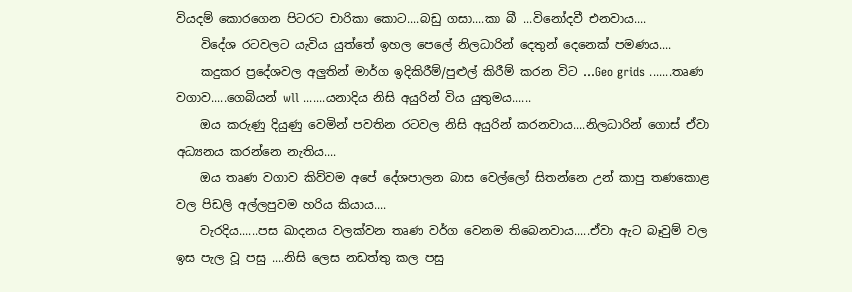වියදම් කොරගෙන පිටරට චාරිකා කොට....බඩු ගසා....කා බී ...විනෝදවී එනවාය....
    විදේශ රටවලට යැවිය යුත්තේ ඉහල පෙලේ නිලධාරින් දෙතුන් දෙනෙක් පමණය....
    කදුකර ප්‍රදේශවල අලුතින් මාර්ග ඉදිකිරීම්/පුළුල් කිරීම් කරන විට ...Geo grids .......තෘණ වගාව.....ගෙබියන් wll .......යනාදිය නිසි අයුරින් විය යුතුමය......
    ඔය කරුණු දියුණු වෙමින් පවතින රටවල නිසි අයුරින් කරනවාය....නිලධාරින් ගොස් ඒවා අධ්‍යනය කරන්නෙ නැතිය....
    ඔය තෘණ වගාව කිව්වම අපේ දේශපාලන බාස වෙල්ලෝ සිතන්නෙ උන් කාපු තණකොළ වල පිඩලි අල්ලපුවම හරිය කියාය....
    වැරදිය......පස ඛාදනය වලක්වන තෘණ වර්ග වෙනම තිබෙනවාය.....ඒවා ඇට බෑවුම් වල ඉස පැල වූ පසු ....නිසි ලෙස නඩත්තු කල පසු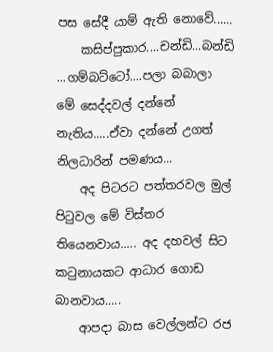පස සේදී යාම් ඇති නොවේ......
    කසිප්පුකාර....චන්ඩි...බන්ඩි ...ගම්බට්ටෝ....පලා බබාලා මේ සෙද්දවල් දන්නේ නැතිය.....ඒවා දන්නේ උගත් නිලධාරින් පමණය...
    අද පිටරට පත්තරවල මුල් පිටුවල මේ විස්තර තියෙනවාය..... අද දහවල් සිට කටුනායකට ආධාර ගොඩ බානවාය.....
    ආපදා බාස වෙල්ලන්ට රජ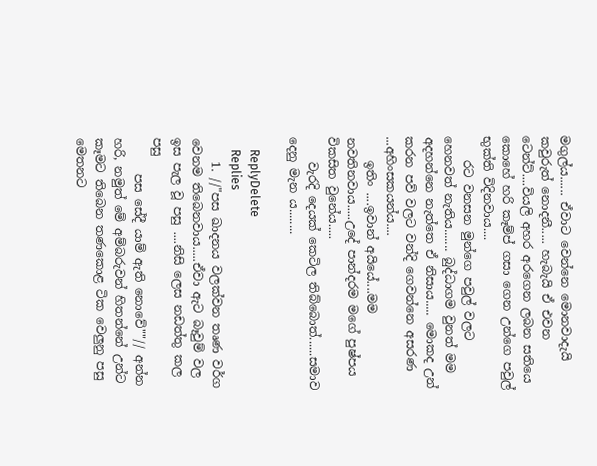මගුල්ය...... ඒවාට වෙන්නෙ මොනවාදැයි කවුරුත් නොදනී..... හැබැයි ඒ එවන ටෙන්ට්....වියලි අහර අරගෙන ලබන සතියෙ කොහේ හරි කෑම්ප් ගසා ගෙන උන්ගෙ පවුල් භුක්ති විදිනවාය....
    රට වනසන මුන්ගෙ පවුල් වලට හෙනවත් නැතිය....... බුද්ධාගම වුනත් මම අදහන්නෙ නැත්තෙ ඒ නිසාය..... මොකද උන් කරන පව් වලට වන්දි ගෙවන්නෙ අසරණ ...අහිංසකයන්ය....
    ඉතිං ....ඉවාන් අයියේ....මම නවතිනවාය.....උදේ පාන්දරම මගේ පුෂ්පය විකසිත වුනේය.....
    වැරදි දෙයක් කෙටිල තිබ්බොත්......සමාව දෙනු මැන ය........

    ReplyDelete
    Replies
    1. //"පස ඛාදනය වලක්වන තෘණ වර්ග වෙනම තිබෙනවාය.....ඒවා ඇට බෑවුම් වල ඉස පැල වූ පසු ....නිසි ලෙස නඩත්තු කල පසු
      පස සේදී යාම් ඇති නොවේ""// අන්න හරි, නමුත් මේ අම්බරුවන් හිතන්නේ උන්ට කෑමට තිබෙන තණකොළ ටික වෙලුනු පසු මෙතනට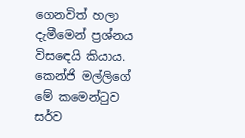ගෙනවිත් හලා දැමීමෙන් ප්‍රශ්නය විසඳෙයි කියාය. කෙන්ජි මල්ලිගේ මේ කමෙන්ටුව සර්ව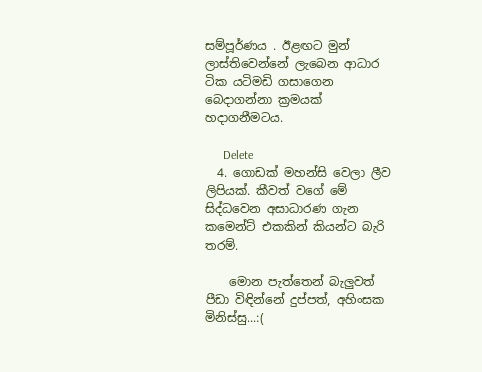සම්පූර්ණය . ඊළඟට මුන් ලාස්තිවෙන්නේ ලැබෙන ආධාර ටික යටිමඩි ගසාගෙන බෙදාගන්නා ක්‍රමයක් හදාගනීමටය.

      Delete
  4. ගොඩක් මහන්සි වෙලා ලීව ලිපියක්. කීවත් වගේ මේ සිද්ධවෙන අසාධාරණ ගැන කමෙන්ට් එකකින් කියන්ට බැරි තරම්.

    මොන පැත්තෙන් බැලුවත් පීඩා විඳින්නේ දුප්පත්, අහිංසක මිනිස්සු...:(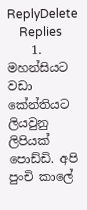ReplyDelete
    Replies
    1. මහන්සියට වඩා කේන්තියට ලියවුනු ලිපියක් පොඩ්ඩි. අපි පුංචි කාලේ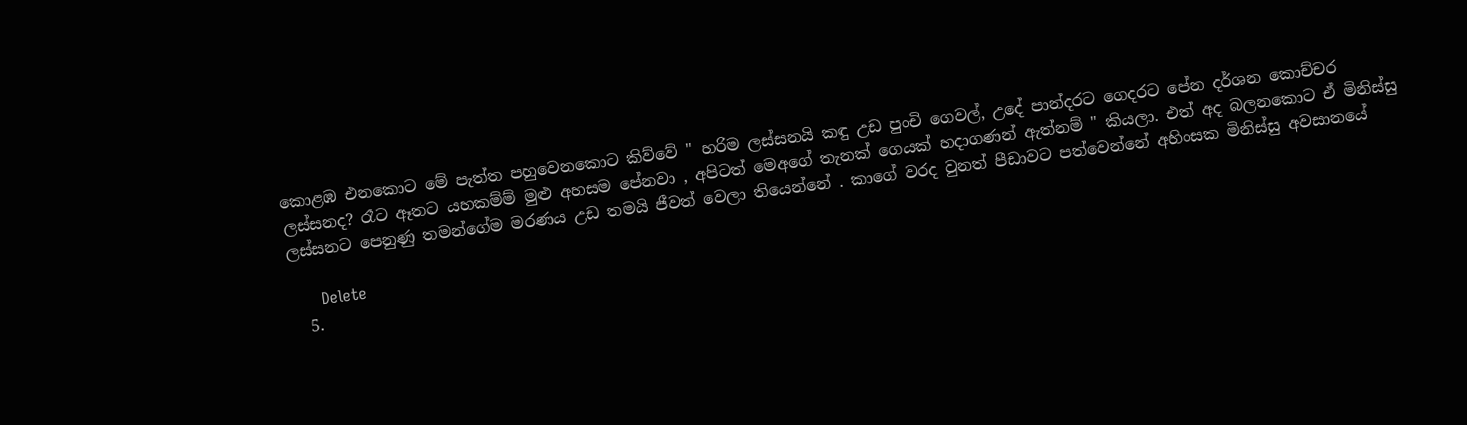කොළඹ එනකොට මේ පැත්ත පහුවෙනකොට කිව්වේ " හරිම ලස්සනයි කඳු උඩ පුංචි ගෙවල්, උදේ පාන්දරට ගෙදරට පේන දර්ශන කොච්චර ලස්සනද? රෑට ඈතට යහකම්ම් මුළු අහසම පේනවා , අපිටත් මෙඅගේ තැනක් ගෙයක් හදාගණන් ඇත්නම් " කියලා. එත් අද බලනකොට ඒ මිනිස්සු ලස්සනට පෙනුණු තමන්ගේම මරණය උඩ තමයි ජීවත් වෙලා තියෙන්නේ . කාගේ වරද වුනත් පීඩාවට පත්වෙන්නේ අහිංසක මිනිස්සු අවසානයේ

      Delete
  5.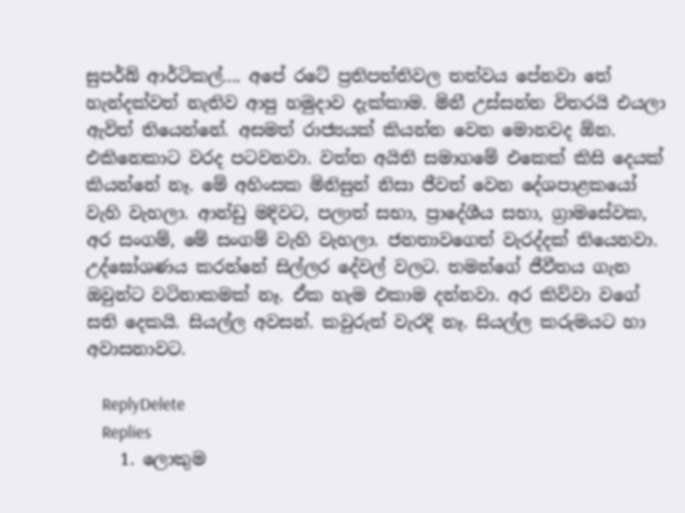සුපර්බ් ආර්ටිකල්.... අපේ රටේ ප්‍රතිපත්තිවල තත්වය පේනවා තේ හැන්දක්වත් නැතිව ආපු හමුදාව දැක්කාම. මිනී උස්සන්න විතරයි එයලා ඇවිත් තියෙන්නේ. අසමත් රාජ්‍යයක් කියන්න වෙන මොනවද ඕන. එකිනෙකාට වරද පටවනවා. වත්ත අයිති සමාගමේ එකෙක් කිසි දෙයක් කියන්නේ නෑ. මේ අහිංසක මිනිසුන් නිසා ජීවත් වෙන දේශපාළකයෝ වැහි වැහලා. ආන්ඩු මදිවට, පලාත් සභා, ප්‍රාදේශීය සභා, ග්‍රාමසේවක, අර සංගම්, මේ සංගම් වැහි වැහලා. ජනතාවගෙත් වැරද්දක් තියෙනවා. උද්ඝෝශණය කරන්නේ සිල්ලර දේවල් වලට. තමන්ගේ ජීවීතය ගැන ඔවුන්ට වටිනාකමක් නෑ. ඒක හැම එකාම දන්නවා. අර කිව්වා වගේ සති දෙකයි. සියල්ල අවසන්. කවුරුත් වැරදි නෑ. සියල්ල කරුමයට හා අවාසනාවට.

    ReplyDelete
    Replies
    1. ලොකුම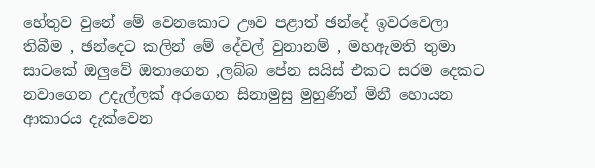හේතුව වුනේ මේ වෙනකොට ඌව පළාත් ඡන්දේ ඉවරවෙලා තිබීම , ඡන්දෙට කලින් මේ දේවල් වුනානම් , මහඇමති තුමා සාටකේ ඔලුවේ ඔතාගෙන ,ලබ්බ පේන සයිස් එකට සරම දෙකට නවාගෙන උදැල්ලක් අරගෙන සිනාමුසු මුහුණින් මිනී හොයන ආකාරය දැක්වෙන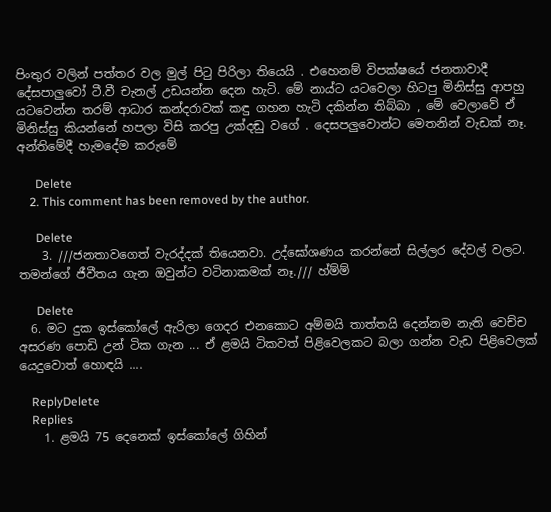පිංතුර වලින් පත්තර වල මුල් පිටු පිරිලා තියෙයි . එහෙනම් විපක්ෂයේ ජනතාවාදී දේසපාලුවෝ ටී.වී චැනල් උඩයන්න දෙන හැටි. මේ නාය්ට යටවෙලා හිටපු මිනිස්සු ආපහු යටවෙන්න තරම් ආධාර කන්දරාවක් කඳු ගහන හැටි දකින්න තිබ්බා , මේ වෙලාවේ ඒ මිනිස්සු කියන්නේ හපලා විසි කරපු උක්දඬු වගේ . දෙසපලුවොන්ට මෙතනින් වැඩක් නෑ. අන්තිමේදී හැමදේම කරුමේ

      Delete
    2. This comment has been removed by the author.

      Delete
    3. ///ජනතාවගෙත් වැරද්දක් තියෙනවා. උද්ඝෝශණය කරන්නේ සිල්ලර දේවල් වලට. තමන්ගේ ජීවීතය ගැන ඔවුන්ට වටිනාකමක් නෑ./// හ්ම්ම්

      Delete
  6. මට දුක ඉස්කෝලේ ඇරිලා ගෙදර එනකොට අම්මයි තාත්තයි දෙන්නම නැති වෙච්ච අසරණ පොඩි උන් ටික ගැන ... ඒ ළමයි ටිකවත් පිළිවෙලකට බලා ගන්න වැඩ පිළිවෙලක් යෙදුවොත් හොඳයි ....

    ReplyDelete
    Replies
    1. ළමයි 75 දෙනෙක් ඉස්කෝලේ ගිහින්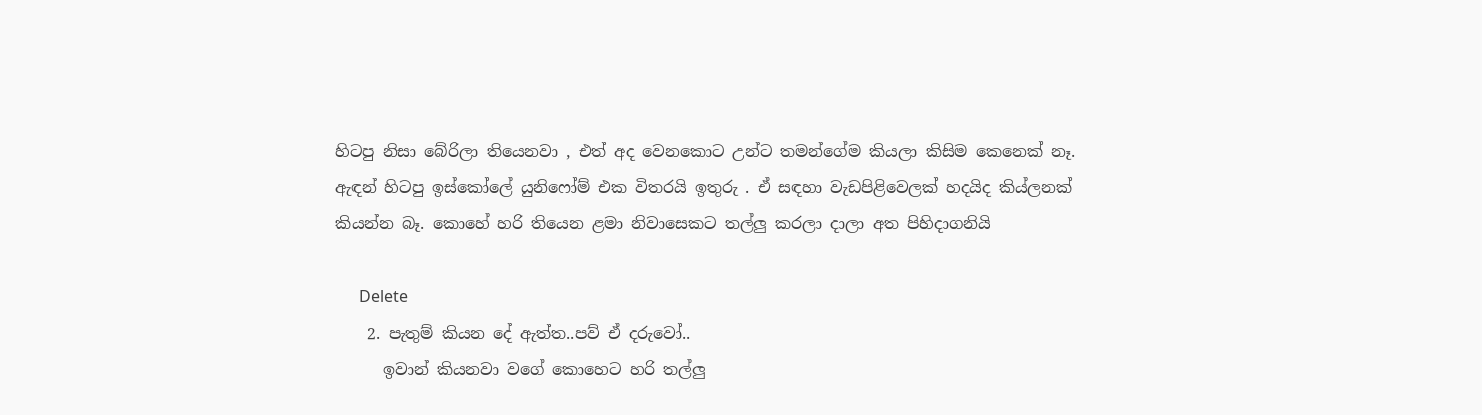හිටපු නිසා බේරිලා තියෙනවා , එත් අද වෙනකොට උන්ට තමන්ගේම කියලා කිසිම කෙනෙක් නෑ. ඇඳන් හිටපු ඉස්කෝලේ යුනිෆෝම් එක විතරයි ඉතුරු . ඒ සඳහා වැඩපිළිවෙලක් හදයිද කිය්ලනක් කියන්න බෑ. කොහේ හරි තියෙන ළමා නිවාසෙකට තල්ලු කරලා දාලා අත පිහිදාගනියි

      Delete
    2. පැතුම් කියන දේ ඇත්ත..පව් ඒ දරුවෝ..
      ඉවාන් කියනවා වගේ කොහෙට හරි තල්ලු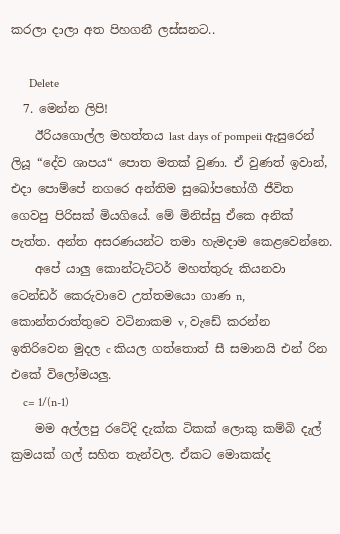කරලා දාලා අත පිහගනී ලස්සනට..

      Delete
  7. මෙන්න ලිපි!
    ඊරියගොල්ල මහත්තය last days of pompeii ඇසුරෙන් ලියූ “දේව ශාපය“ පොත මතක් වුණා. ඒ වුණත් ඉවාන්, එදා පොම්පේ නගරෙ අන්තිම සුඛෝපභෝගී ජීවිත ගෙවපු පිරිසක් මියගියේ. මේ මිනිස්සු ඒකෙ අනික් පැත්ත. අන්ත අසරණයන්ට තමා හැමදාම කෙළවෙන්නෙ.
    අපේ යාලු කොන්ටැට්ටර් මහත්තුරු කියනවා ටෙන්ඩර් කෙරුවාවෙ උත්තමයො ගාණ n, කොන්තරාත්තුවෙ වටිනාකම v, වැඩේ කරන්න ඉතිරිවෙන මුදල c කියල ගත්තොත් සී සමානයි එන් රින එකේ විලෝමයලු.
    c= 1/(n-1)
    මම අල්ලපු රටේදි දැක්ක ටිකක් ලොකු කම්බි දැල් ක්‍රමයක් ගල් සහිත තැන්වල. ඒකට මොකක්ද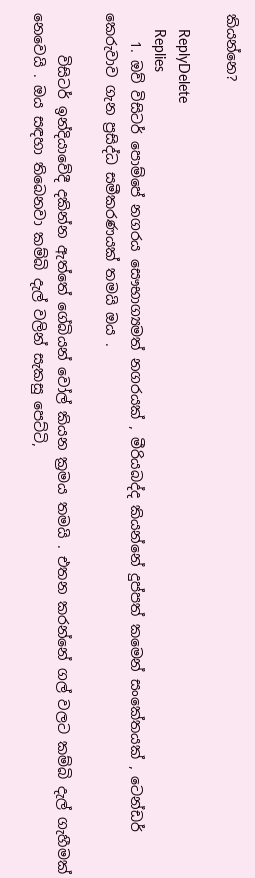කියන්නෙ?

    ReplyDelete
    Replies
    1. ඔව් විසිටර් පොම්පේ නගරය සෞභාග්‍යමත් නගරයක් , මීරියබද්ද කියන්නේ දුප්පත් කමෙන් සංකේතයක් , ටෙන්ඩර් කෙරුවාව ගැන ප්‍රසිද්ධ සමීකරණයක් තමයි ඔය .

      විසිටර් ඉන්දියාවේදී දකින්න ඇත්තේ ගේබියන් වෝල් කියන ක්‍රමය තමයි . එතන කරන්නේ ගල් වලට කම්බි දැල් ගැහීමක් නෙවෙයි . ඔය සඳහා තිබෙනවා කම්බි දැල් වලින් සැකසු පෙට්ටි,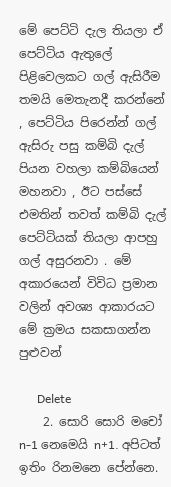මේ පෙට්ටි දැල තියලා ඒ පෙට්ටිය ඇතුලේ පිළිවෙලකට ගල් ඇසිරීම තමයි මෙතැනදී කරන්නේ , පෙට්ටිය පිරෙන්න් ගල් ඇසිරු පසු කම්බි දැල් පියන වහලා කම්බියෙන් මහනවා , ඊට පස්සේ එමතින් තවත් කම්බි දැල් පෙට්ටියක් තියලා ආපහු ගල් අසුරනවා . මේ අකාරයෙන් විවිධ ප්‍රමාන වලින් අවශ්‍ය ආකාරයට මේ ක්‍රමය සකසාගන්න පුළුවන්

      Delete
    2. සොරි සොරි මචෝ n-1 නෙමෙයි n+1. අපිටත් ඉතිං රිනමනෙ පේන්නෙ.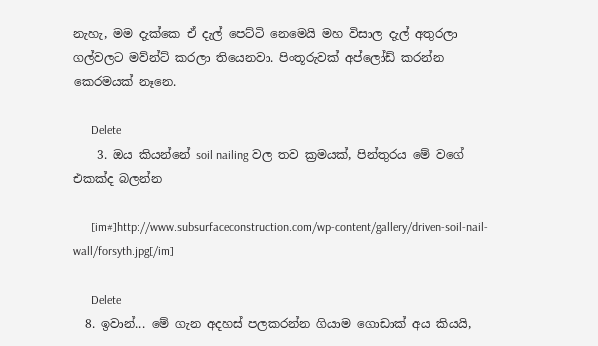නැහැ, මම දැක්කෙ ඒ දැල් පෙට්ටි නෙමෙයි මහ විසාල දැල් අතුරලා ගල්වලට මව්න්ට් කරලා තියෙනවා. පිංතූරුවක් අප්ලෝඩ් කරන්න කෙරමයක් නෑනෙ.

      Delete
    3. ඔය කියන්නේ soil nailing වල තව ක්‍රමයක්, පින්තුරය මේ වගේ එකක්ද බලන්න

      [im#]http://www.subsurfaceconstruction.com/wp-content/gallery/driven-soil-nail-wall/forsyth.jpg[/im]

      Delete
  8. ඉවාන්... මේ ගැන අදහස් පලකරන්න ගියාම ගොඩාක් අය කියයි,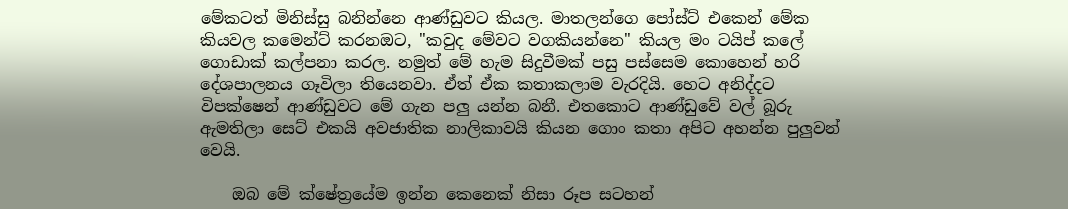මේකටත් මිනිස්සු බනින්නෙ ආණ්ඩුවට කියල. මාතලන්ගෙ පෝස්ට් එකෙන් මේක කියවල කමෙන්ට් කරනඔට, "කවුද මේවට වගකියන්නෙ" කියල මං ටයිප් කලේ ගොඩාක් කල්පනා කරල. නමුත් මේ හැම සිදුවීමක් පසු පස්සෙම කොහෙන් හරි දේශපාලනය ගෑවිලා තියෙනවා. ඒත් ඒක කතාකලාම වැරදියි. හෙට අනිද්දට විපක්ෂෙන් ආණ්ඩුවට මේ ගැන පලු යන්න බනී. එතකොට ආණ්ඩුවේ වල් බූරු ඇමතිලා සෙට් එකයි අවජාතික නාලිකාවයි කියන ගොං කතා අපිට අහන්න පුලුවන් වෙයි.

    ඔබ මේ ක්ෂේත්‍රයේම ඉන්න කෙනෙක් නිසා රූප සටහන්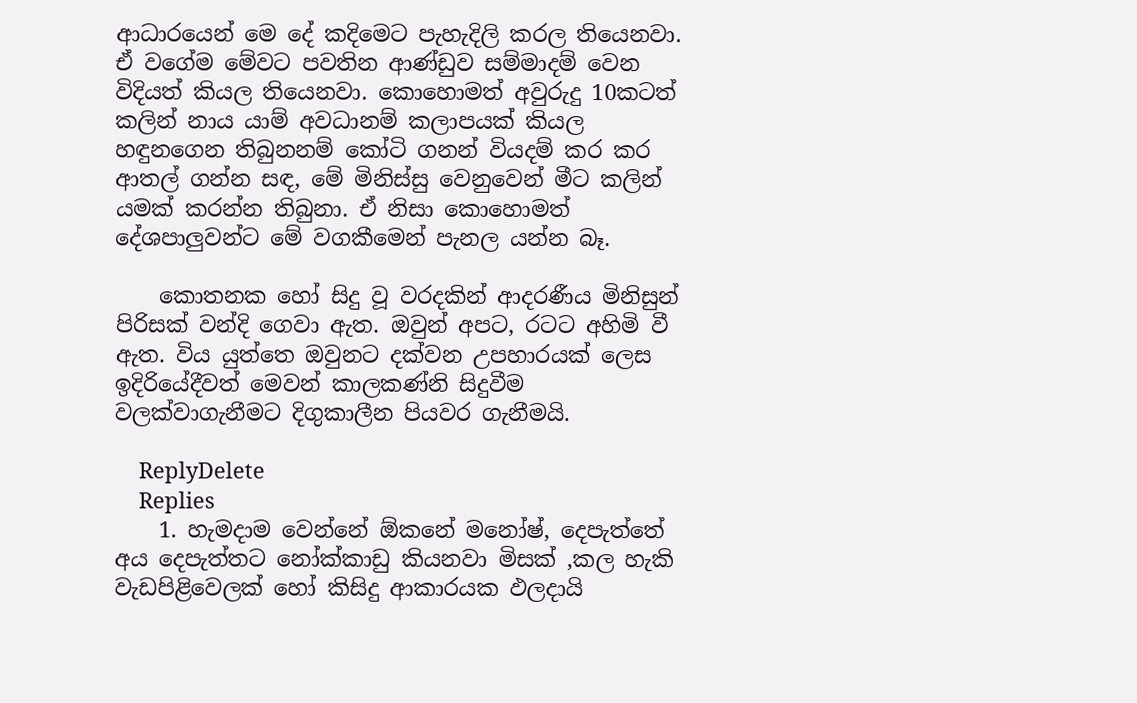ආධාරයෙන් මෙ දේ කදිමෙට පැහැදිලි කරල තියෙනවා. ඒ වගේම මේවට පවතින ආණ්ඩුව සම්මාදම් වෙන විදියත් කියල තියෙනවා. කොහොමත් අවුරුදු 10කටත් කලින් නාය යාම් අවධානම් කලාපයක් කියල හඳුනගෙන තිබුනනම් කෝටි ගනන් වියදම් කර කර ආතල් ගන්න සඳ, මේ මිනිස්සු වෙනුවෙන් මීට කලින් යමක් කරන්න තිබුනා. ඒ නිසා කොහොමත් දේශපාලුවන්ට මේ වගකීමෙන් පැනල යන්න බෑ.

    කොතනක හෝ සිදු වූ වරදකින් ආදරණීය මිනිසුන් පිරිසක් වන්දි ගෙවා ඇත. ඔවුන් අපට, රටට අහිමි වී ඇත. විය යුත්තෙ ඔවුනට දක්වන උපහාරයක් ලෙස ඉදිරියේදීවත් මෙවන් කාලකණ්නි සිදුවීම වලක්වාගැනීමට දිගුකාලීන පියවර ගැනීමයි.

    ReplyDelete
    Replies
    1. හැමදාම වෙන්නේ ඕකනේ මනෝෂ්, දෙපැත්තේ අය දෙපැත්තට නෝක්කාඩු කියනවා මිසක් ,කල හැකි වැඩපිළිවෙලක් හෝ කිසිදු ආකාරයක ඵලදායි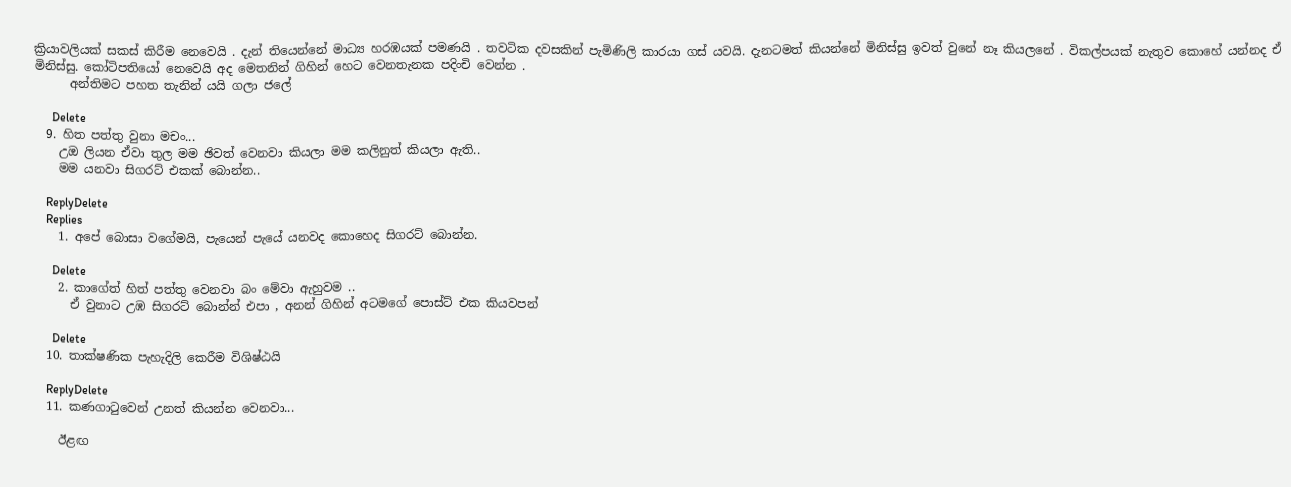ක්‍රියාවලියක් සකස් කිරීම නෙවෙයි . දැන් තියෙන්නේ මාධ්‍ය හරඹයක් පමණයි . තවටික දවසකින් පැමිණිලි කාරයා ගස් යවයි. දැනටමත් කියන්නේ මිනිස්සු ඉවත් වුනේ නෑ කියලනේ . විකල්පයක් නැතුව කොහේ යන්නද ඒ මිනිස්සු. කෝටිපතියෝ නෙවෙයි අද මෙතනින් ගිහින් හෙට වෙනතැනක පදිංචි වෙන්න .
      අන්තිමට පහත තැනින් යයි ගලා ජලේ

      Delete
  9. හිත පත්තු වුනා මචං...
    උඔ ලියන ඒවා තුල මම ඡිවත් වෙනවා කියලා මම කලිනුත් කියලා ඇති..
    මම යනවා සිගරට් එකක් බොන්න..

    ReplyDelete
    Replies
    1. අපේ බොසා වගේමයි, පැයෙන් පැයේ යනවද කොහෙද සිගරට් බොන්න.

      Delete
    2. කාගේත් හිත් පත්තු වෙනවා බං මේවා ඇහුවම ..
      ඒ වුනාට උඹ සිගරට් බොන්න් එපා , අනන් ගිහින් අටමගේ පොස්ට් එක කියවපන්

      Delete
  10. තාක්ෂණික පැහැදිලි කෙරීම විශිෂ්ඨයි

    ReplyDelete
  11. කණගාටුවෙන් උනත් කියන්න වෙනවා...

    ඊළඟ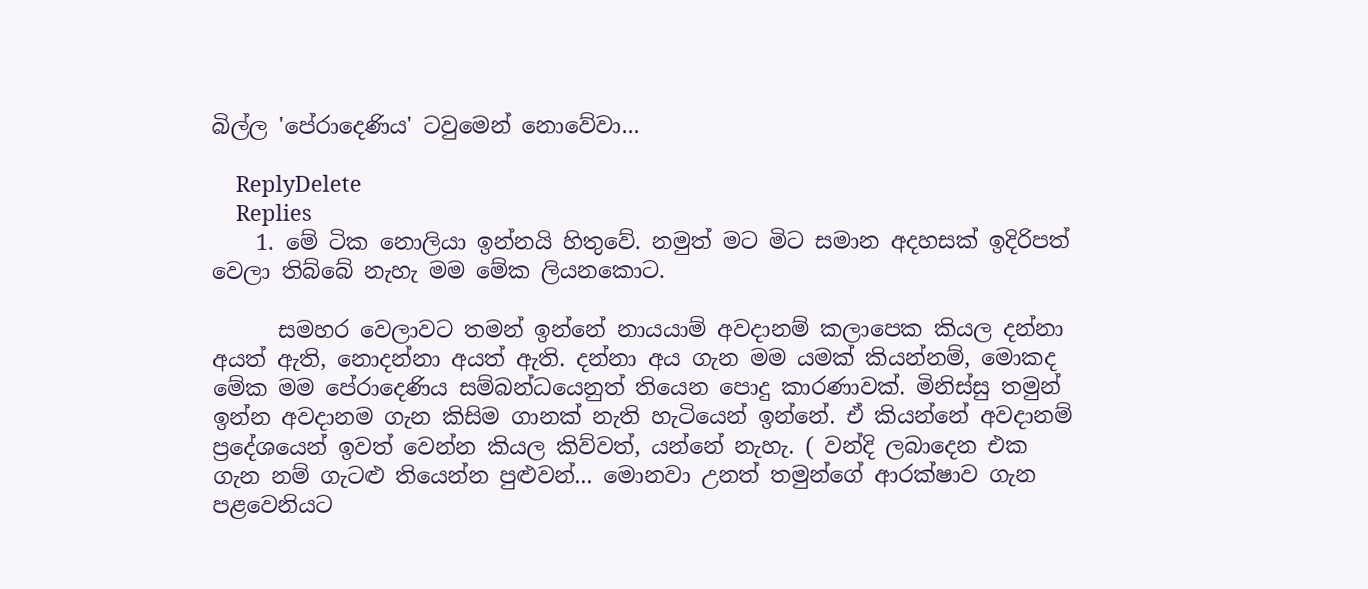බිල්ල 'පේරාදෙණිය' ටවුමෙන් නොවේවා...

    ReplyDelete
    Replies
    1. මේ ටික නොලියා ඉන්නයි හිතුවේ. නමුත් මට මිට සමාන අදහසක් ඉදිරිපත් වෙලා තිබ්බේ නැහැ මම මේක ලියනකොට.

      සමහර වෙලාවට තමන් ඉන්නේ නායයාම් අවදානම් කලාපෙක කියල දන්නා අයත් ඇති, නොදන්නා අයත් ඇති. දන්නා අය ගැන මම යමක් කියන්නම්, මොකද මේක මම පේරාදෙණිය සම්බන්ධයෙනුත් තියෙන පොදු කාරණාවක්. මිනිස්සු තමුන් ඉන්න අවදානම ගැන කිසිම ගානක් නැති හැටියෙන් ඉන්නේ. ඒ කියන්නේ අවදානම් ප්‍රදේශයෙන් ඉවත් වෙන්න කියල කිව්වත්, යන්නේ නැහැ. ( වන්දි ලබාදෙන එක ගැන නම් ගැටළු තියෙන්න පුළුවන්... මොනවා උනත් තමුන්ගේ ආරක්ෂාව ගැන පළවෙනියට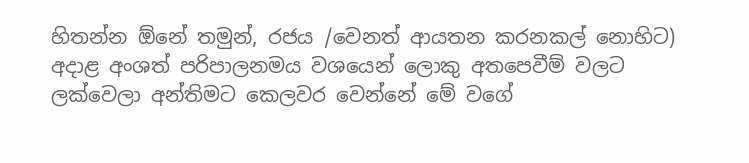හිතන්න ඕනේ තමුන්, රජය /වෙනත් ආයතන කරනකල් නොහිට) අදාළ අංශත් පරිපාලනමය වශයෙන් ලොකු අතපෙවීම් වලට ලක්වෙලා අන්තිමට කෙලවර වෙන්නේ මේ වගේ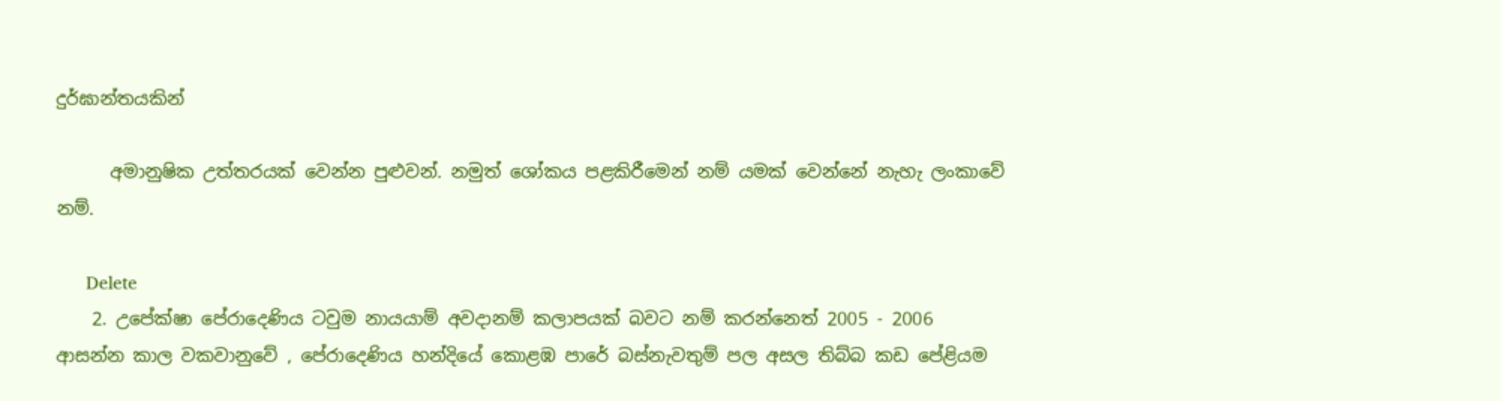දුර්ඝාන්තයකින්

      අමානුෂික උත්තරයක් වෙන්න පුළුවන්. නමුත් ශෝකය පළකිරීමෙන් නම් යමක් වෙන්නේ නැහැ ලංකාවේ නම්.

      Delete
    2. උපේක්ෂා පේරාදෙණිය ටවුම නායයාම් අවදානම් කලාපයක් බවට නම් කරන්නෙත් 2005 - 2006 ආසන්න කාල වකවානුවේ , පේරාදෙණිය හන්දියේ කොළඹ පාරේ බස්නැවතුම් පල අසල තිබ්බ කඩ පේළියම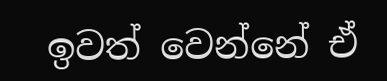ඉවත් වෙන්නේ ඒ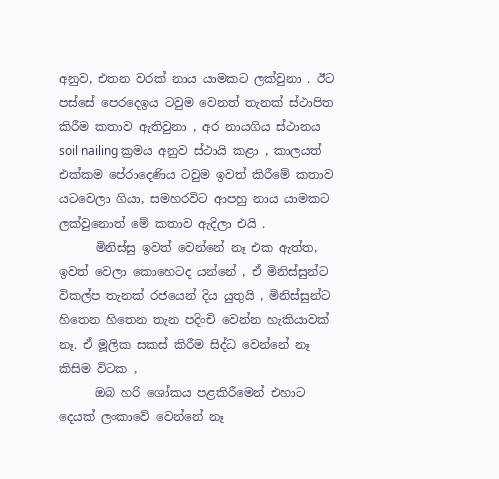අනුව, එතන වරක් නාය යාමකට ලක්වුනා . ඊට පස්සේ පෙරදෙඉය ටවුම වෙනත් තැනක් ස්ථාපිත කිරීම කතාව ඇතිවුනා , අර නායගිය ස්ථානය soil nailing ක්‍රමය අනුව ස්ථායි කළා , කාලයත් එක්කම පේරාදෙණිය ටවුම ඉවත් කිරීමේ කතාව යටවෙලා ගියා, සමහරවිට ආපහු නාය යාමකට ලක්වුනොත් මේ කතාව ඇදිලා එයි .
      මිනිස්සු ඉවත් වෙන්නේ නෑ එක ඇත්ත, ඉවත් වෙලා කොහෙටද යන්නේ , ඒ මිනිස්සුන්ට විකල්ප තැනක් රජයෙන් දිය යුතුයි , මිනිස්සුන්ට හිතෙන හිතෙන තැන පදිංචි වෙන්න හැකියාවක් නෑ. ඒ මූලික සකස් කිරීම සිද්ධ වෙන්නේ නෑ කිසිම විටක ,
      ඔබ හරි ශෝකය පළකිරීමෙන් එහාට දෙයක් ලංකාවේ වෙන්නේ නෑ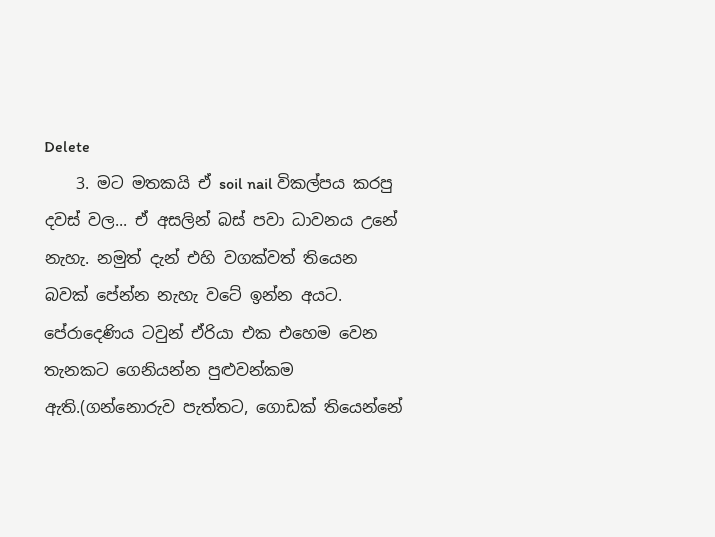Delete
    3. මට මතකයි ඒ soil nail විකල්පය කරපු දවස් වල... ඒ අසලින් බස් පවා ධාවනය උනේ නැහැ. නමුත් දැන් එහි වගක්වත් තියෙන බවක් පේන්න නැහැ වටේ ඉන්න අයට. පේරාදෙණිය ටවුන් ඒරියා එක එහෙම වෙන තැනකට ගෙනියන්න පුළුවන්කම ඇති.(ගන්නොරුව පැත්තට, ගොඩක් තියෙන්නේ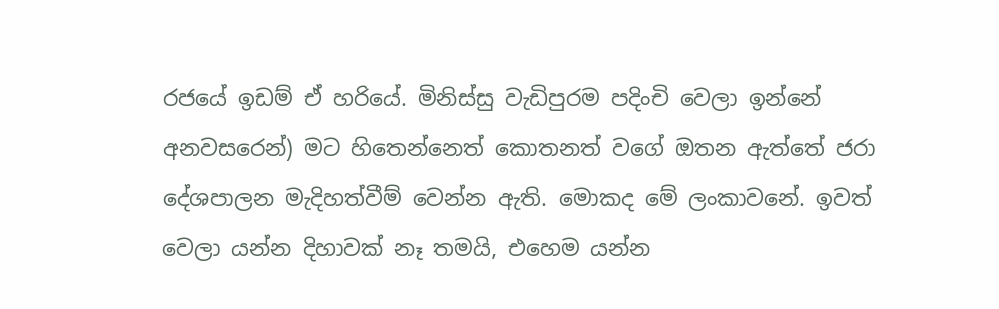රජයේ ඉඩම් ඒ හරියේ. මිනිස්සු වැඩිපුරම පදිංචි වෙලා ඉන්නේ අනවසරෙන්) මට හිතෙන්නෙත් කොතනත් වගේ ඔතන ඇත්තේ ජරා දේශපාලන මැදිහත්වීම් වෙන්න ඇති. මොකද මේ ලංකාවනේ. ඉවත් වෙලා යන්න දිහාවක් නෑ තමයි, එහෙම යන්න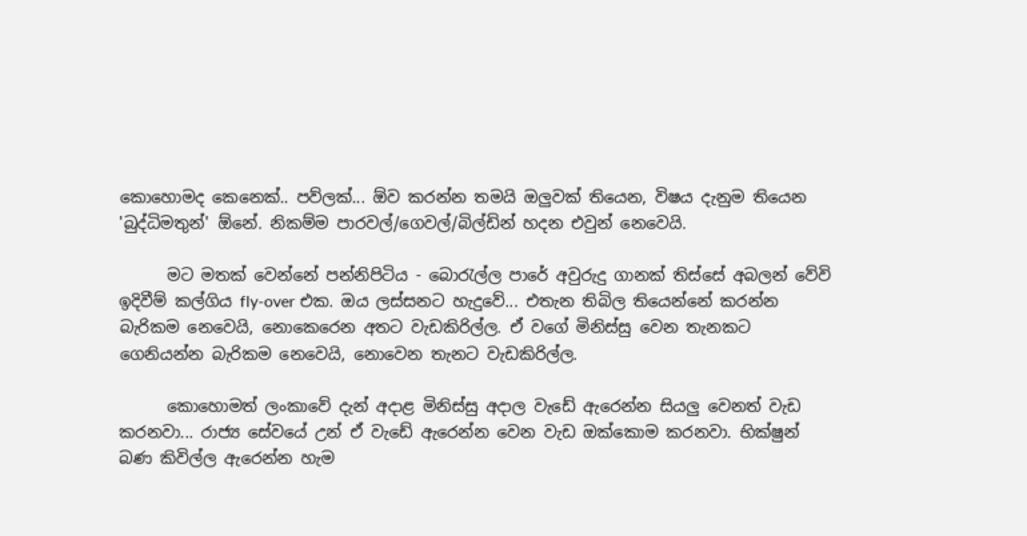කොහොමද කෙනෙක්.. පව්ලක්... ඕව කරන්න තමයි ඔලුවක් තියෙන, විෂය දැනුම තියෙන 'බුද්ධිමතුන්' ඕනේ. නිකම්ම පාරවල්/ගෙවල්/බිල්ඩින් හදන එවුන් නෙවෙයි.

      මට මතක් වෙන්නේ පන්නිපිටිය - බොරැල්ල පාරේ අවුරුදු ගානක් තිස්සේ අබලන් වේවි ඉදිවීම් කල්ගිය fly-over එක. ඔය ලස්සනට හැදුවේ... එතැන තිබිල තියෙන්නේ කරන්න බැරිකම නෙවෙයි, නොකෙරෙන අතට වැඩකිරිල්ල. ඒ වගේ මිනිස්සු වෙන තැනකට ගෙනියන්න බැරිකම නෙවෙයි, නොවෙන තැනට වැඩකිරිල්ල.

      කොහොමත් ලංකාවේ දැන් අදාළ මිනිස්සු අදාල වැඩේ ඇරෙන්න සියලු වෙනත් වැඩ කරනවා... රාජ්‍ය සේවයේ උන් ඒ වැඩේ ඇරෙන්න වෙන වැඩ ඔක්කොම කරනවා. භික්ෂුන් බණ කිවිල්ල ඇරෙන්න හැම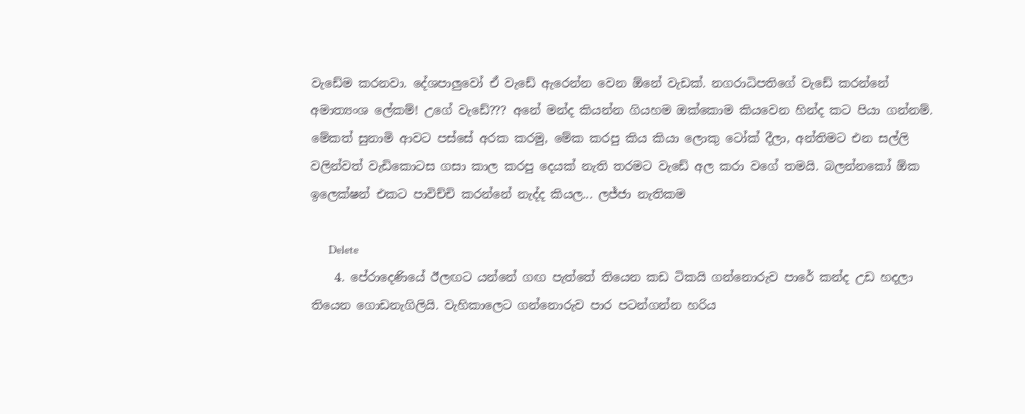වැඩේම කරනවා. දේශපාලුවෝ ඒ වැඩේ ඇරෙන්න වෙන ඕනේ වැඩක්. නගරාධිපතිගේ වැඩේ කරන්නේ අමාත්‍යංශ ලේකම්! උගේ වැඩේ??? අනේ මන්ද කියන්න ගියහම ඔක්කොම කියවෙන හින්ද කට පියා ගන්නම්. මේකත් සුනාමි ආවට පස්සේ අරක කරමු, මේක කරපු කිය කියා ලොකු ටෝක් දීලා, අන්තිමට එන සල්ලි වලින්වත් වැඩිකොටස ගසා කාල කරපු දෙයක් නැති තරමට වැඩේ අල කරා වගේ තමයි. බලන්නකෝ ඕක ඉලෙක්ෂන් එකට පාවිච්චි කරන්නේ නැද්ද කියල... ලජ්ජා නැතිකම

      Delete
    4. පේරාදෙණියේ ඊලඟට යන්නේ ගඟ පැත්තේ තියෙන කඩ ටිකයි ගන්නොරුව පාරේ කන්ද උඩ හදලා තියෙන ගොඩනැගිලියි. වැහිකාලෙට ගන්නොරුව පාර පටන්ගන්න හරිය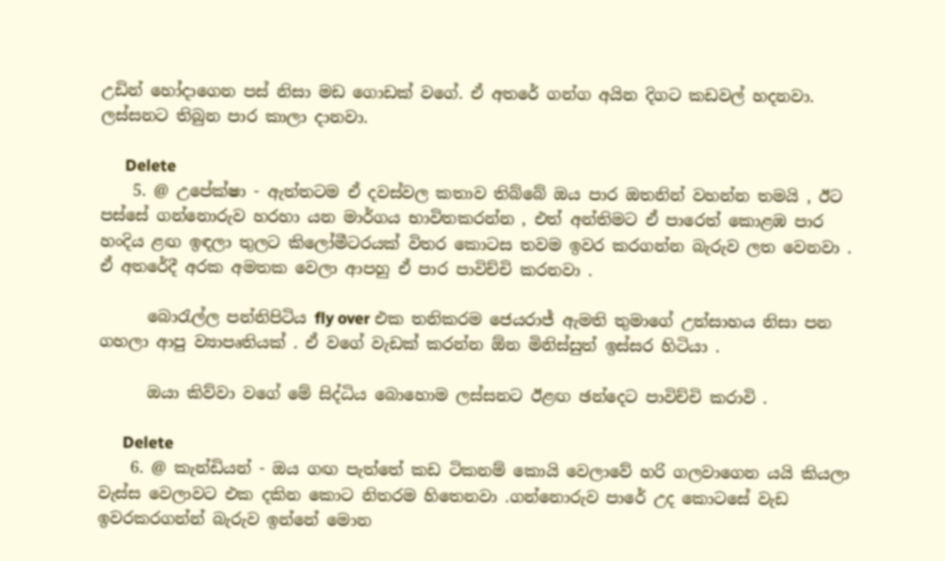උඩින් හෝදාගෙන පස් නිසා මඩ ගොඩක් වගේ. ඒ අතරේ ගන්ග අයින දිගට කඩවල් හදනවා. ලස්සනට තිබුන පාර කාලා දානවා.

      Delete
    5. @ උපේක්ෂා - ඇත්තටම ඒ දවස්වල කතාව තිබ්බේ ඔය පාර ඔතනින් වහන්න තමයි , ඊට පස්සේ ගන්නොරුව හරහා යන මාර්ගය භාවිතකරන්න , එත් අන්තිමට ඒ පාරෙත් කොළඹ පාර හංදිය ළඟ ඉඳලා තුලට කිලෝමීටරයක් විතර කොටස තවම ඉවර කරගන්න බැරුව ලත වෙනවා . ඒ අතරේදී අරක අමතක වෙලා ආපහු ඒ පාර පාවිච්චි කරනවා .

      බොරැල්ල පන්නිපිටිය fly over එක තනිකරම ජෙයරාජ් ඇමති තුමාගේ උත්සාහය නිසා පන ගහලා ආපු ව්‍යාපෘතියක් . ඒ වගේ වැඩක් කරන්න ඕන මිනිස්සුත් ඉස්සර හිටියා .

      ඔයා කිව්වා වගේ මේ සිද්ධිය බොහොම ලස්සනට ඊළඟ ඡන්දෙට පාවිච්චි කරාවි .

      Delete
    6. @ කැන්ඩියන් - ඔය ගඟ පැත්තේ කඩ ටිකනම් කොයි වෙලාවේ හරි ගලවාගෙන යයි කියලා වැස්ස වෙලාවට එක දකින කොට නිතරම හිතෙනවා .ගන්නොරුව පාරේ උද කොටසේ වැඩ ඉවරකරගන්න් බැරුව ඉන්නේ මොන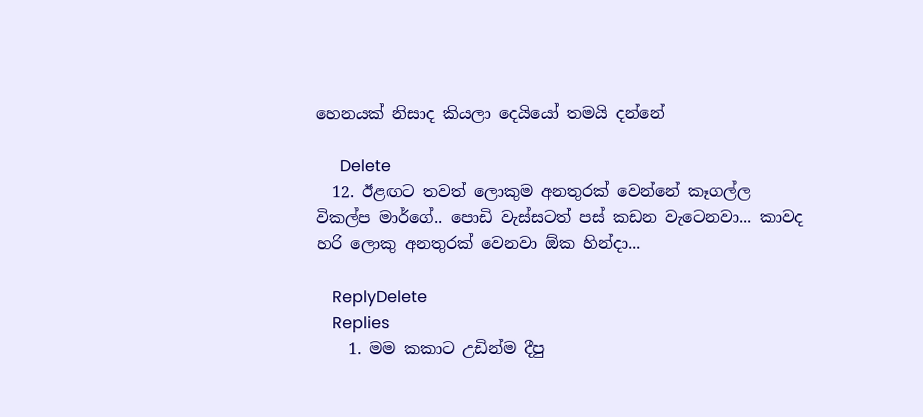හෙනයක් නිසාද කියලා දෙයියෝ තමයි දන්නේ

      Delete
  12. ඊළඟට තවත් ලොකුම අනතුරක් වෙන්නේ කෑගල්ල විකල්ප මාර්ගේ.. පොඩි වැස්සටත් පස් කඩන වැටෙනවා... කාවද හරි ලොකු අනතුරක් වෙනවා ඕක හින්දා...

    ReplyDelete
    Replies
    1. මම කකාට උඩින්ම දීපු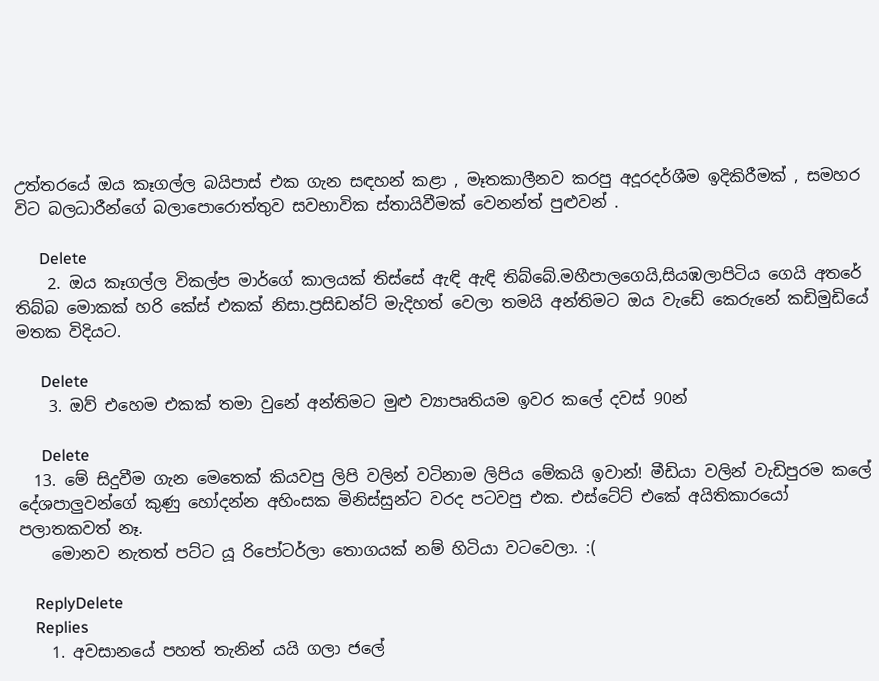උත්තරයේ ඔය කෑගල්ල බයිපාස් එක ගැන සඳහන් කළා , මෑතකාලීනව කරපු අදූරදර්ශීම ඉදිකිරීමක් , සමහර විට බලධාරීන්ගේ බලාපොරොත්තුව සවභාවික ස්තායිවීමක් වෙනන්ත් පුළුවන් .

      Delete
    2. ඔය කෑගල්ල විකල්ප මාර්ගේ කාලයක් තිස්සේ ඇඳි ඇඳි තිබ්බේ.මහීපාලගෙයි,සියඹලාපිටිය ගෙයි අතරේ තිබ්බ මොකක් හරි කේස් එකක් නිසා.ප්‍රසිඩන්ට් මැදිහත් වෙලා තමයි අන්තිමට ඔය වැඩේ කෙරුනේ කඩිමුඩියේ මතක විදියට.

      Delete
    3. ඔව් එහෙම එකක් තමා වුනේ අන්තිමට මුළු ව්‍යාපෘතියම ඉවර කලේ දවස් 90න්

      Delete
  13. මේ සිදුවීම ගැන මෙතෙක් කියවපු ලිපි වලින් වටිනාම ලිපිය මේකයි ඉවාන්! මීඩියා වලින් වැඩිපුරම කලේ දේශපාලුවන්ගේ කුණු හෝදන්න අහිංසක මිනිස්සුන්ට වරද පටවපු එක. එස්ටේට් එකේ අයිතිකාරයෝ පලාතකවත් නෑ.
    මොනව නැතත් පට්ට යූ රිපෝටර්ලා තොගයක් නම් හිටියා වටවෙලා. :(

    ReplyDelete
    Replies
    1. අවසානයේ පහත් තැනින් යයි ගලා ජලේ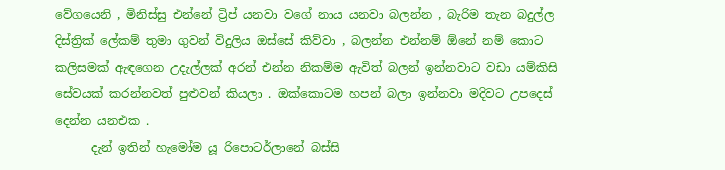වේගයෙනි , මිනිස්සු එන්නේ ට්‍රිප් යනවා වගේ නාය යනවා බලන්න , බැරිම තැන බදුල්ල දිස්ත්‍රික් ලේකම් තුමා ගුවන් විදුලිය ඔස්සේ කිව්වා , බලන්න එන්නම් ඕනේ නම් කොට කලිසමක් ඇඳගෙන උදැල්ලක් අරන් එන්න නිකම්ම ඇවිත් බලන් ඉන්නවාට වඩා යම්කිසි සේවයක් කරන්නවත් පුළුවන් කියලා . ඔක්කොටම හපන් බලා ඉන්නවා මදිවට උපදෙස් දෙන්න යනඑක .
      දැන් ඉතින් හැමෝම යූ රිපොටර්ලානේ බස්සි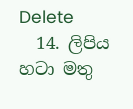Delete
  14. ලිපිය හටා මතු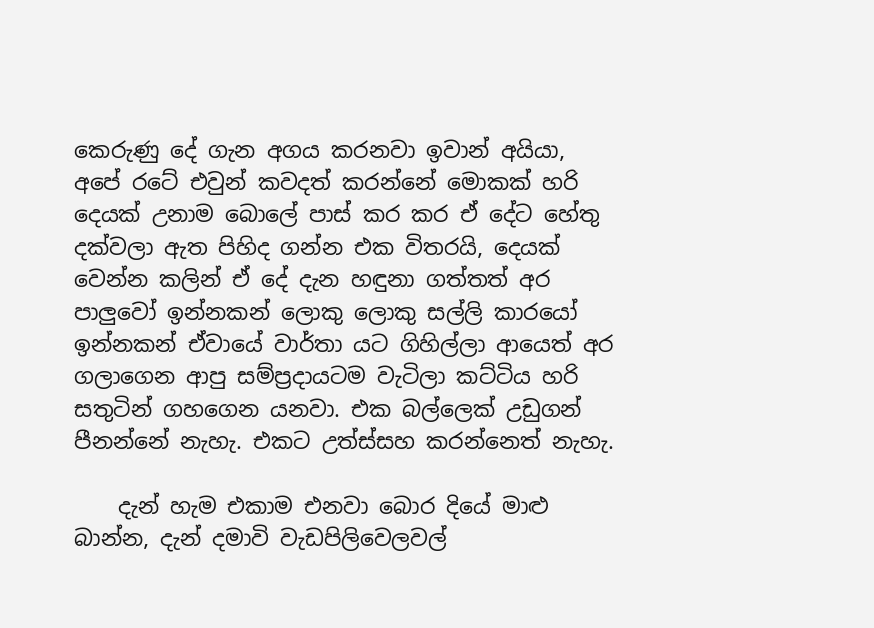කෙරුණු දේ ගැන අගය කරනවා ඉවාන් අයියා, අපේ රටේ එවුන් කවදත් කරන්නේ මොකක් හරි දෙයක් උනාම බොලේ පාස් කර කර ඒ දේට හේතු දක්වලා ඇත පිහිද ගන්න එක විතරයි, දෙයක් වෙන්න කලින් ඒ දේ දැන හඳුනා ගත්තත් අර පාලුවෝ ඉන්නකන් ලොකු ලොකු සල්ලි කාරයෝ ඉන්නකන් ඒවායේ වාර්තා යට ගිහිල්ලා ආයෙත් අර ගලාගෙන ආපු සම්ප්‍රදායටම වැටිලා කට්ටිය හරි සතුටින් ගහගෙන යනවා. එක බල්ලෙක් උඩුගන් පීනන්නේ නැහැ. එකට උත්ස්සහ කරන්නෙත් නැහැ.

    දැන් හැම එකාම එනවා බොර දියේ මාළු බාන්න, දැන් දමාවි වැඩපිලිවෙලවල්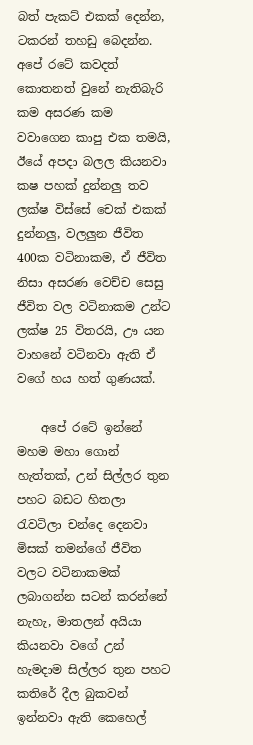බත් පැකට් එකක් දෙන්න, ටකරන් තහඩු බෙදන්න. අපේ රටේ කවදත් කොතනත් වුනේ නැතිබැරි කම අසරණ කම වවාගෙන කාපු එක තමයි, ඊයේ අපදා බලල කියනවා කෂ පහක් දුන්නලු තව ලක්ෂ විස්සේ චෙක් එකක් දුන්නලු, වලලුන ජීවිත 400ක වටිනාකම, ඒ ජීවිත නිසා අසරණ වෙච්ච සෙසු ජීවිත වල වටිනාකම උන්ට ලක්ෂ 25 විතරයි, ඌ යන වාහනේ වටිනවා ඇති ඒ වගේ හය හත් ගුණයක්.

    අපේ රටේ ඉන්නේ මහම මහා ගොන් හැත්තක්, උන් සිල්ලර තුන පහට බඩට හිතලා රැවටිලා චන්දෙ දෙනවා මිසක් තමන්ගේ ජීවිත වලට වටිනාකමක් ලබාගන්න සටන් කරන්නේ නැහැ, මාතලන් අයියා කියනවා වගේ උන් හැමදාම සිල්ලර තුන පහට කතිරේ දීල බුකවන් ඉන්නවා ඇති කෙහෙල්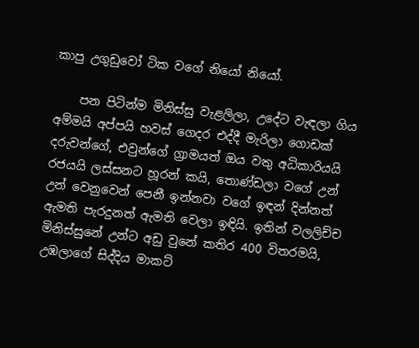කාපු උගුඩුවෝ ටික වගේ නියෝ නියෝ.

    පන පිටින්ම මිනිස්සු වැළලිලා, උදේට වැඳලා ගිය අම්මයි අප්පයි හවස් ගෙදර එද්දී මැරිලා ගොඩක් දරුවන්ගේ, එවුන්ගේ ග්‍රාමයත් ඔය වතු අධිකාරියයි රජයයි ලස්සනට හූරන් කයි, තොණ්ඩලා වගේ උන් උන් වෙනුවෙන් පෙනී ඉන්නවා වගේ ඉඳන් දින්නත් ඇමති පැරදුනත් ඇමති වෙලා ඉඳියි. ඉතින් වලලිච්ච මිනිස්සුනේ උන්ට අඩු වුනේ කතිර 400 විතරමයි, උඹලාගේ සිද්දිය මාකට්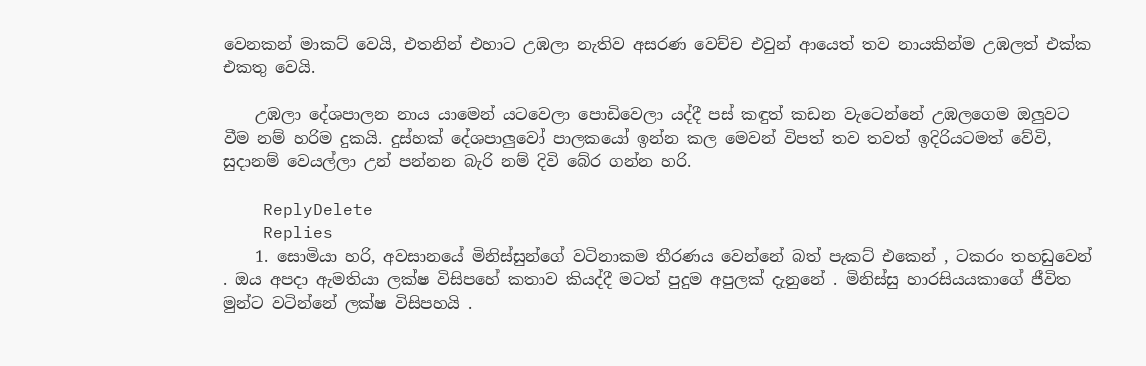වෙනකන් මාකට් වෙයි, එතනින් එහාට උඹලා නැතිව අසරණ වෙච්ච එවුන් ආයෙත් තව නායකින්ම උඹලත් එක්ක එකතු වෙයි.

    උඹලා දේශපාලන නාය යාමෙන් යටවෙලා පොඩිවෙලා යද්දී පස් කඳුත් කඩන වැටෙන්නේ උඹලගෙම ඔලුවට වීම නම් හරිම දුකයි. දුස්හක් දේශපාලුවෝ පාලකයෝ ඉන්න කල මෙවන් විපත් තව තවත් ඉදිරියටමත් වේවි, සුදානම් වෙයල්ලා උන් පන්නන බැරි නම් දිවි බේර ගන්න හරි.

    ReplyDelete
    Replies
    1. සොමියා හරි, අවසානයේ මිනිස්සුන්ගේ වටිනාකම තීරණය වෙන්නේ බත් පැකට් එකෙන් , ටකරං තහඩුවෙන් . ඔය අපදා ඇමතියා ලක්ෂ විසිපහේ කතාව කියද්දී මටත් පුදුම අපුලක් දැනුනේ . මිනිස්සු හාරසියයකාගේ ජීවිත මුන්ට වටින්නේ ලක්ෂ විසිපහයි .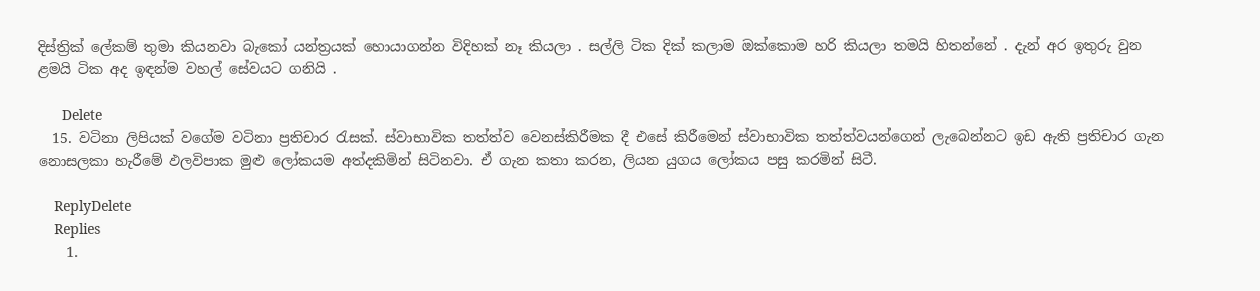දිස්ත්‍රික් ලේකම් තුමා කියනවා බැකෝ යන්ත්‍රයක් හොයාගන්න විදිහක් නෑ කියලා . සල්ලි ටික දික් කලාම ඔක්කොම හරි කියලා තමයි හිතන්නේ . දැන් අර ඉතුරු වුන ළමයි ටික අද ඉඳන්ම වහල් සේවයට ගනියි .

      Delete
  15. වටිනා ලිපියක් වගේම වටිනා ප්‍රතිචාර රැසක්. ස්වාභාවික තත්ත්ව වෙනස්කිරීමක දී එසේ කිරීමෙන් ස්වාභාවික තත්ත්වයන්ගෙන් ලැබෙන්නට ඉඩ ඇති ප්‍රතිචාර ගැන නොසලකා හැරීමේ ඵලවිපාක මුළු ලෝකයම අත්දකිමින් සිටිනවා. ඒ ගැන කතා කරන, ලියන යුගය ලෝකය පසු කරමින් සිටී.

    ReplyDelete
    Replies
    1.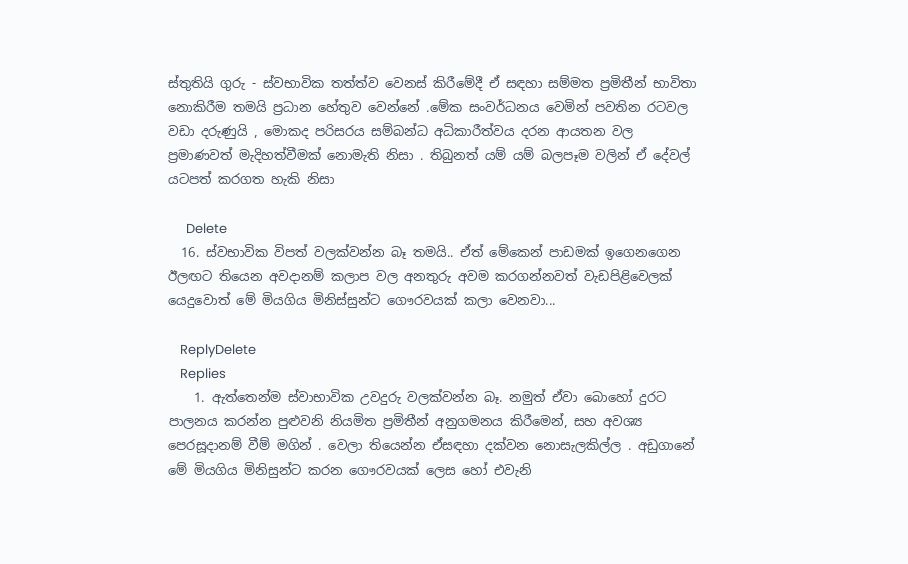ස්තුතියි ගුරු - ස්වභාවික තත්ත්ව වෙනස් කිරීමේදී ඒ සඳහා සම්මත ප්‍රමිතීන් භාවිතා නොකිරීම තමයි ප්‍රධාන හේතුව වෙන්නේ .මේක සංවර්ධනය වෙමින් පවතින රටවල වඩා දරුණුයි , මොකද පරිසරය සම්බන්ධ අධිකාරීත්වය දරන ආයතන වල ප්‍රමාණවත් මැදිහත්වීමක් නොමැති නිසා . තිබුනත් යම් යම් බලපෑම වලින් ඒ දේවල් යටපත් කරගත හැකි නිසා

      Delete
  16. ස්වභාවික විපත් වලක්වන්න බෑ තමයි.. ඒත් මේකෙන් පාඩමක් ඉගෙනගෙන ඊලඟට තියෙන අවදානම් කලාප වල අනතුරු අවම කරගන්නවත් වැඩපිළිවෙලක් යෙදුවොත් මේ මියගිය මිනිස්සුන්ට ගෞරවයක් කලා වෙනවා...

    ReplyDelete
    Replies
    1. ඇත්තෙන්ම ස්වාභාවික උවදුරු වලක්වන්න බෑ. නමුත් ඒවා බොහෝ දුරට පාලනය කරන්න පුළුවනි නියමිත ප්‍රමිතීන් අනුගමනය කිරීමෙන්, සහ අවශ්‍ය පෙරසූදානම් වීම් මගින් . වෙලා තියෙන්න ඒසඳහා දක්වන නොසැලකිල්ල . අඩුගානේ මේ මියගිය මිනිසුන්ට කරන ගෞරවයක් ලෙස හෝ එවැනි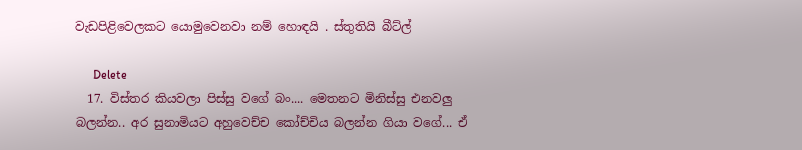වැඩපිළිවෙලකට යොමුවෙනවා නම් හොඳයි . ස්තුතියි බීට්ල්

      Delete
  17. විස්තර කියවලා පිස්සු වගේ බං.... මෙතනට මිනිස්සු එනවලු බලන්න.. අර සුනාමියට අහුවෙච්ච කෝච්චිය බලන්න ගියා වගේ... ඒ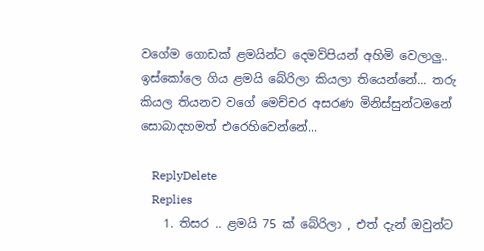වගේම ගොඩක් ළමයින්ට දෙමව්පියන් අහිමි වෙලාලු.. ඉස්කෝලෙ ගිය ළමයි බේරිලා කියලා තියෙන්නේ... තරු කියල තියනව වගේ මෙච්චර අසරණ මිනිස්සුන්ටමනේ සොබාදහමත් එරෙහිවෙන්නේ...

    ReplyDelete
    Replies
    1. තිසර .. ළමයි 75 ක් බේරිලා , එත් දැන් ඔවුන්ට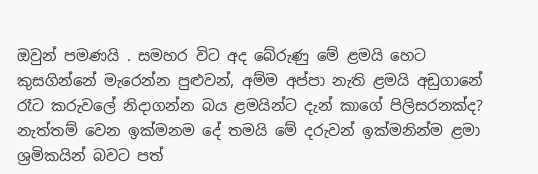ඔවුන් පමණයි . සමහර විට අද බේරුණු මේ ළමයි හෙට කුසගින්නේ මැරෙන්න පුළුවන්, අම්ම අප්පා නැති ළමයි අඩුගානේ රෑට කරුවලේ නිදාගන්න බය ළමයින්ට දැන් කාගේ පිලිසරනක්ද? නැත්තම් වෙන ඉක්මනම දේ තමයි මේ දරුවන් ඉක්මනින්ම ළමා ශ්‍රමිකයින් බවට පත්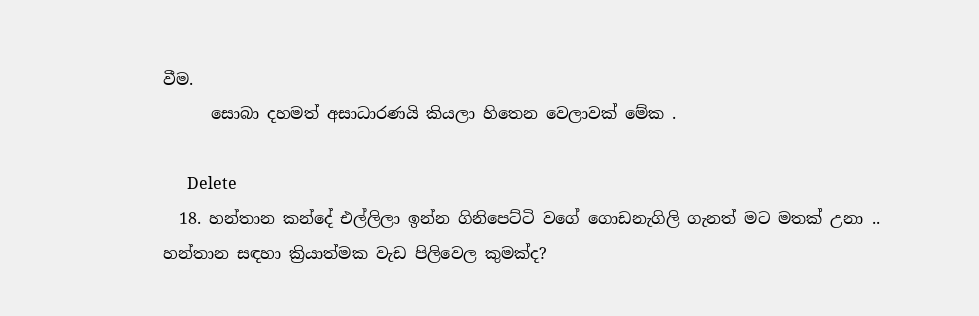වීම.
      සොබා දහමත් අසාධාරණයි කියලා හිතෙන වෙලාවක් මේක .

      Delete
  18. හන්තාන කන්දේ එල්ලිලා ඉන්න ගිනිපෙට්ටි වගේ ගොඩනැගිලි ගැනත් මට මතක් උනා .. හන්තාන සඳහා ක්‍රියාත්මක වැඩ පිලිවෙල කුමක්ද?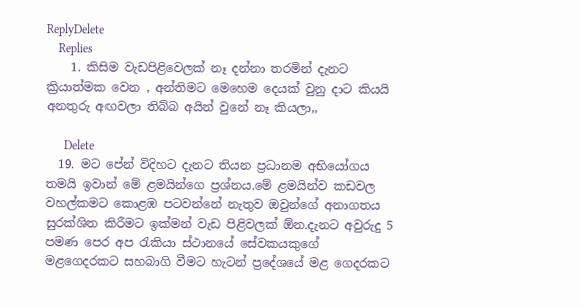ReplyDelete
    Replies
    1. කිසිම වැඩපිළිවෙලක් නෑ දන්නා තරමින් දැනට ක්‍රියාත්මක වෙන , අන්තිමට මෙහෙම දෙයක් වුනු දාට කියයි අනතුරු අඟවලා තිබ්බ අයින් වුනේ නෑ කියලා,,

      Delete
  19. මට පේන් විදිහට දැනට තියන ප්‍රධානම අභියෝගය තමයි ඉවාන් මේ ළමයින්ගෙ ප්‍රශ්නය.මේ ළමයින්ව කඩවල වහල්කමට කොළඹ පටවන්නේ නැතුව ඔවුන්ගේ අනාගතය සුරක්ශිත කිරීමට ඉක්මන් වැඩ පිළිවලක් ඕන.දැනට අවුරුදු 5 පමණ පෙර අප රැකියා ස්ථානයේ සේවකයකුගේ මළගෙදරකට සහබාගි වීමට හැටන් ප්‍රදේශයේ මළ ගෙදරකට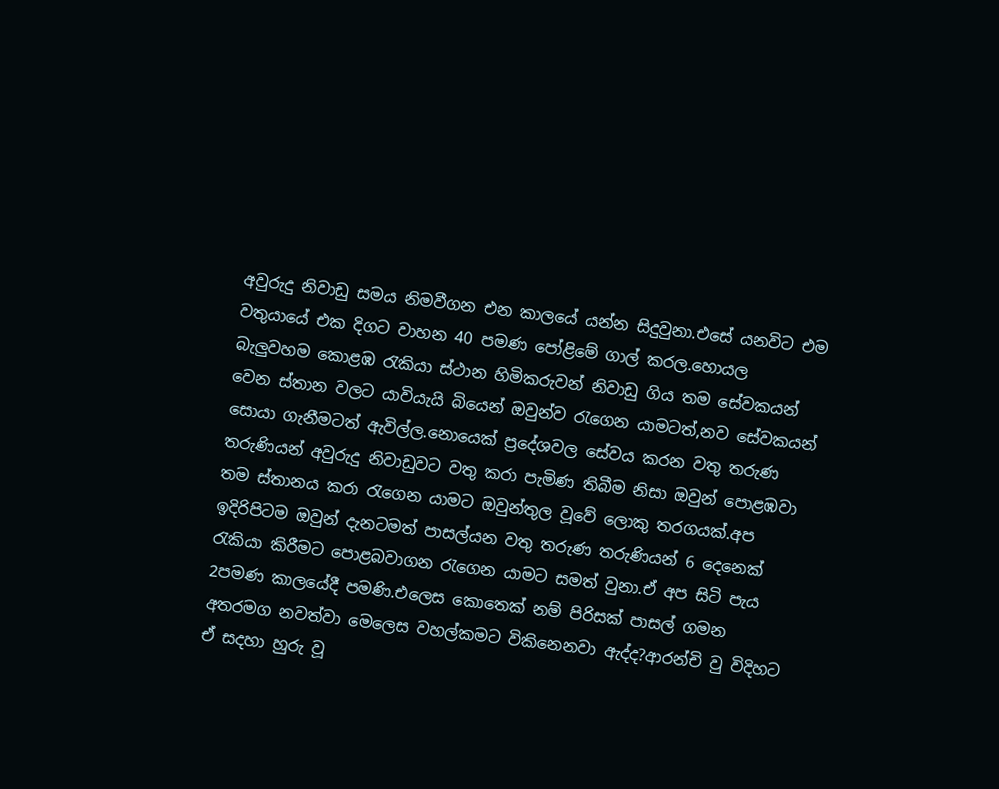අවුරුදු නිවාඩු සමය නිමවීගන එන කාලයේ යන්න සිදුවුනා.එසේ යනවිට එම වතුයායේ එක දිගට වාහන 40 පමණ පෝළිමේ ගාල් කරල.හොයල බැලුවහම කොළඹ රැකියා ස්ථාන හිමිකරුවන් නිවාඩු ගිය තම සේවකයන් වෙන ස්තාන වලට යාවියැයි බියෙන් ඔවුන්ව රැගෙන යාමටත්,නව සේවකයන් සොයා ගැනීමටත් ඇවිල්ල.නොයෙක් ප්‍රදේශවල සේවය කරන වතු තරුණ තරුණියන් අවුරුදු නිවාඩුවට වතු කරා පැමිණ තිබීම නිසා ඔවුන් පොළඹවා තම ස්තානය කරා රැගෙන යාමට ඔවුන්තුල වූවේ ලොකු තරගයක්.අප ඉදිරිපිටම ඔවුන් දැනටමත් පාසල්යන වතු තරුණ තරුණියන් 6 දෙනෙක් රැකියා කිරීමට පොළබවාගන රැගෙන යාමට සමත් වුනා.ඒ අප සිටි පැය 2පමණ කාලයේදී පමණි.එලෙස කොතෙක් නම් පිරිසක් පාසල් ගමන අතරමග නවත්වා මෙලෙස වහල්කමට විකිනෙනවා ඇද්ද?ආරන්චි වු විදිහට ඒ සදහා හුරු වූ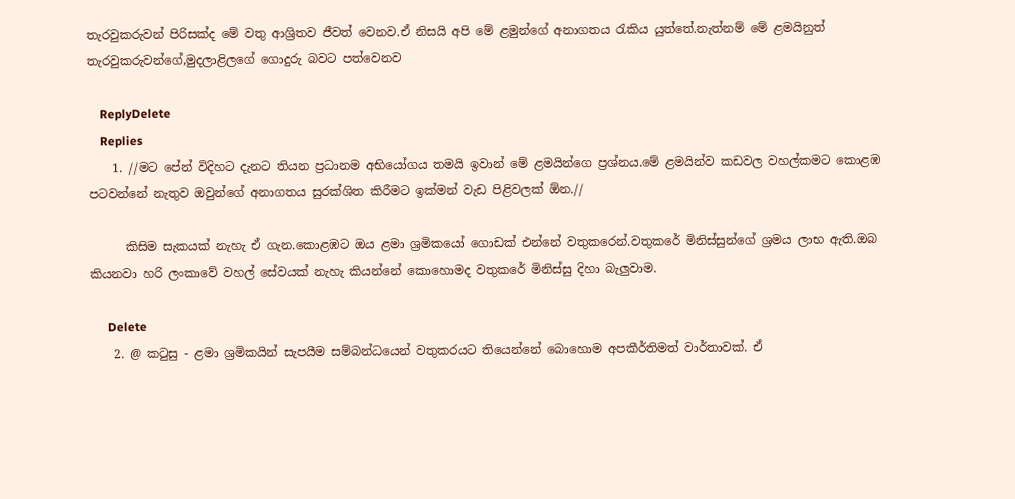තැරවුකරුවන් පිරිසක්ද මේ වතු ආශ්‍රිතව ජීවත් වෙනව.ඒ නිසයි අපි මේ ළමුන්ගේ අනාගතය රැකිය යුත්තේ.නැත්නම් මේ ළමයිනුත් තැරවුකරුවන්ගේ,මුදලාළිලගේ ගොදුරු බවට පත්වෙනව

    ReplyDelete
    Replies
    1. //මට පේන් විදිහට දැනට තියන ප්‍රධානම අභියෝගය තමයි ඉවාන් මේ ළමයින්ගෙ ප්‍රශ්නය.මේ ළමයින්ව කඩවල වහල්කමට කොළඹ පටවන්නේ නැතුව ඔවුන්ගේ අනාගතය සුරක්ශිත කිරීමට ඉක්මන් වැඩ පිළිවලක් ඕන.//

      කිසිම සැකයක් නැහැ ඒ ගැන.කොළඹට ඔය ළමා ශ්‍රමිකයෝ ගොඩක් එන්නේ වතුකරෙන්.වතුකරේ මිනිස්සුන්ගේ ශ්‍රමය ලාභ ඇති.ඔබ කියනවා හරි ලංකාවේ වහල් සේවයක් නැහැ කියන්නේ කොහොමද වතුකරේ මිනිස්සු දිහා බැලුවාම.

      Delete
    2. @ කටුසු - ළමා ශ්‍රමිකයින් සැපයීම සම්බන්ධයෙන් වතුකරයට තියෙන්නේ බොහොම අපකීර්තිමත් වාර්තාවක්. ඒ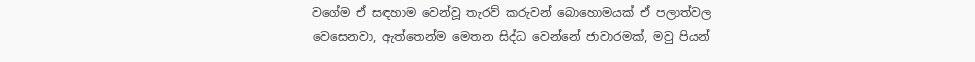වගේම ඒ සඳහාම වෙන්වූ තැරව් කරුවන් බොහොමයක් ඒ පලාත්වල වෙසෙනවා, ඇත්තෙන්ම මෙතන සිද්ධ වෙන්නේ ජාවාරමක්, මවු පියන්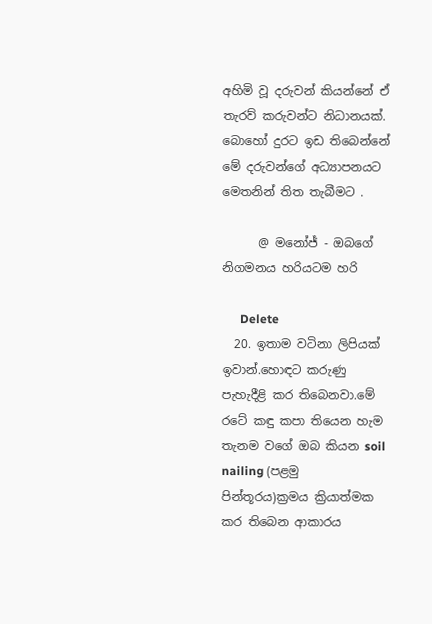අහිමි වූ දරුවන් කියන්නේ ඒ තැරව් කරුවන්ට නිධානයක්. බොහෝ දුරට ඉඩ තිබෙන්නේ මේ දරුවන්ගේ අධ්‍යාපනයට මෙතනින් තිත තැබීමට .

      @ මනෝජ් - ඔබගේ නිගමනය හරියටම හරි

      Delete
  20. ඉතාම වටිනා ලිපියක් ඉවාන්.හොඳට කරුණු පැහැදීළි කර තිබෙනවා.මේ රටේ කඳු කපා තියෙන හැම තැනම වගේ ඔබ කියන soil nailing (පළමු පින්තූරය)ක්‍රමය ක්‍රියාත්මක කර තිබෙන ආකාරය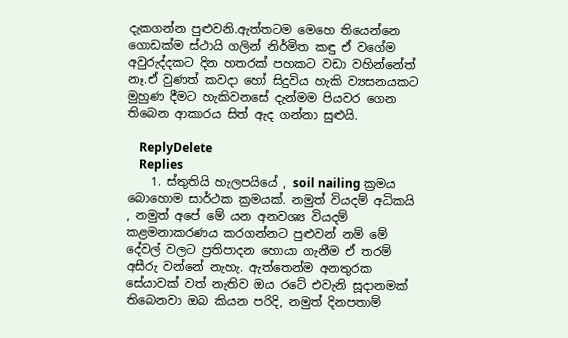දැකගන්න පුළුවනි.ඇත්තටම මෙහෙ තියෙන්නෙ ගොඩක්ම ස්ථායි ගලින් නිර්මිත කඳු ඒ වගේම අවුරුද්දකට දින හතරක් පහකට වඩා වහින්නේත් නෑ.ඒ වුණත් කවදා හෝ සිදුවිය හැකි ව්‍යසනයකට මුහුණ දීමට හැකිවනසේ දැන්මම පියවර ගෙන තිබෙන ආකාරය සිත් ඇද ගන්නා සුළුයි.

    ReplyDelete
    Replies
    1. ස්තුතියි හැලපයියේ , soil nailing ක්‍රමය බොහොම සාර්ථක ක්‍රමයක්. නමුත් වියදම් අධිකයි , නමුත් අපේ මේ යන අනවශ්‍ය වියදම් කළමනාකරණය කරගන්නට පුළුවන් නම් මේ දේවල් වලට ප්‍රතිපාදන හොයා ගැනීම ඒ තරම් අසීරු වන්නේ නැහැ. ඇත්තෙන්ම අනතුරක සේයාවක් වත් නැතිව ඔය රටේ එවැනි සූදානමක් තිබෙනවා ඔබ කියන පරිදි, නමුත් දිනපතාම්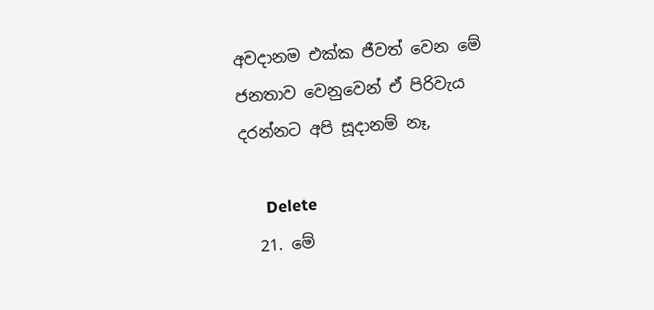අවදානම එක්ක ජීවත් වෙන මේ ජනතාව වෙනුවෙන් ඒ පිරිවැය දරන්නට අපි සූදානම් නෑ,

      Delete
  21. මේ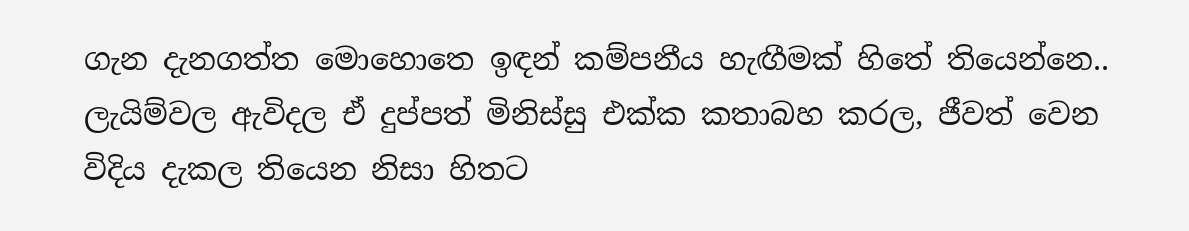ගැන දැනගත්ත මොහොතෙ ඉඳන් කම්පනීය හැඟීමක් හිතේ තියෙන්නෙ.. ලැයිම්වල ඇවිදල ඒ දුප්පත් මිනිස්සු එක්ක කතාබහ කරල, ජීවත් වෙන විදිය දැකල තියෙන නිසා හිතට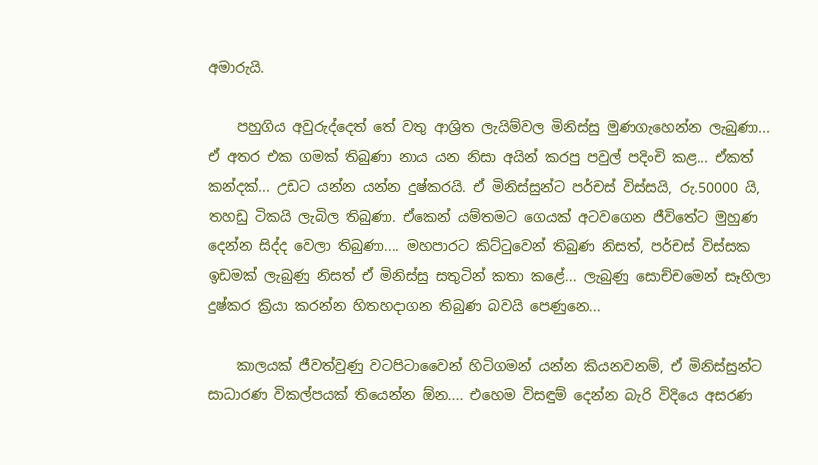අමාරුයි.

    පහුගිය අවුරුද්දෙත් තේ වතු ආශ්‍රිත ලැයිම්වල මිනිස්සු මුණගැහෙන්න ලැබුණා... ඒ අතර එක ගමක් තිබුණා නාය යන නිසා අයින් කරපු පවුල් පදිංචි කළ... ඒකත් කන්දක්... උඩට යන්න යන්න දුෂ්කරයි. ඒ මිනිස්සුන්ට පර්චස් විස්සයි, රු.50000 යි, තහඩු ටිකයි ලැබිල තිබුණා. ඒකෙන් යම්තමට ගෙයක් අටවගෙන ජීවිතේට මුහුණ දෙන්න සිද්ද වෙලා තිබුණා.... මහපාරට කිට්ටුවෙන් තිබුණ නිසත්, පර්චස් විස්සක ඉඩමක් ලැබුණු නිසත් ඒ මිනිස්සු සතුටින් කතා කළේ... ලැබුණු සොච්චමෙන් සෑහිලා දුෂ්කර ක්‍රියා කරන්න හිතහදාගන තිබුණ බවයි පෙණුනෙ...

    කාලයක් ජීවත්වුණු වටපිටාවෛන් හිටිගමන් යන්න කියනවනම්, ඒ මිනිස්සුන්ට සාධාරණ විකල්පයක් තියෙන්න ඕන.... එහෙම විසඳුම් දෙන්න බැරි විදියෙ අසරණ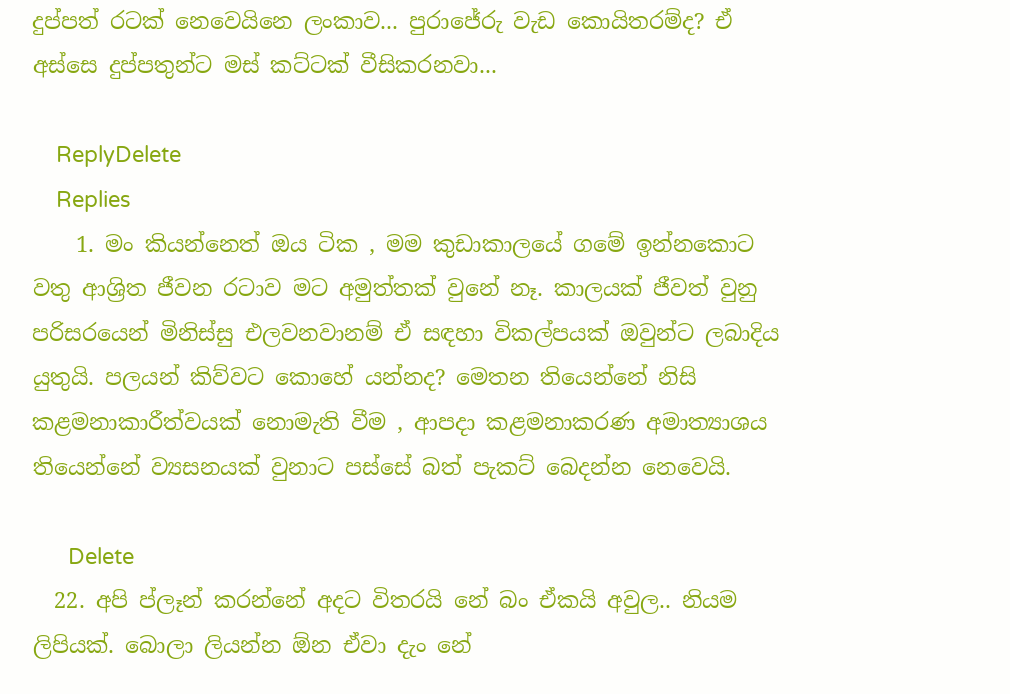දුප්පත් රටක් නෙවෙයිනෙ ලංකාව... පුරාජේරු වැඩ කොයිතරම්ද? ඒ අස්සෙ දුප්පතුන්ට මස් කට්ටක් වීසිකරනවා...

    ReplyDelete
    Replies
    1. මං කියන්නෙත් ඔය ටික , මම කුඩාකාලයේ ගමේ ඉන්නකොට වතු ආශ්‍රිත ජීවන රටාව මට අමුත්තක් වුනේ නෑ. කාලයක් ජීවත් වුනු පරිසරයෙන් මිනිස්සු එලවනවානම් ඒ සඳහා විකල්පයක් ඔවුන්ට ලබාදිය යුතුයි. පලයන් කිව්වට කොහේ යන්නද? මෙතන තියෙන්නේ නිසි කළමනාකාරීත්වයක් නොමැති වීම , ආපදා කළමනාකරණ අමාත්‍යාශය තියෙන්නේ ව්‍යසනයක් වුනාට පස්සේ බත් පැකට් බෙදන්න නෙවෙයි.

      Delete
  22. අපි ප්ලෑන් කරන්නේ අදට විතරයි නේ බං ඒකයි අවුල.. නියම ලිපියක්. බොලා ලියන්න ඕන ඒවා දැං නේ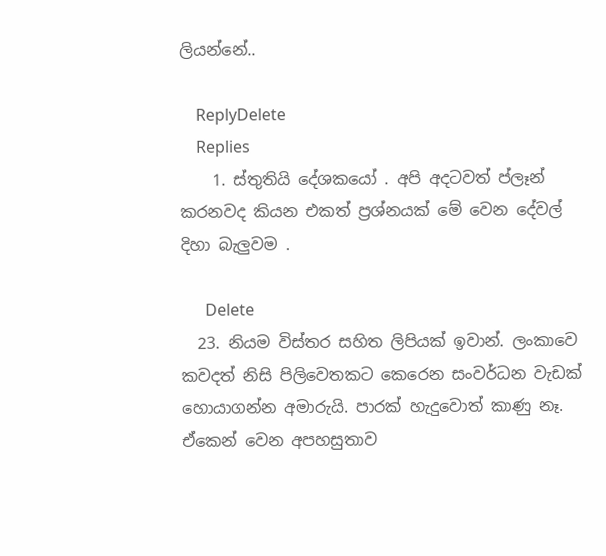ලියන්නේ..

    ReplyDelete
    Replies
    1. ස්තුතියි දේශකයෝ . අපි අදටවත් ප්ලෑන් කරනවද කියන එකත් ප්‍රශ්නයක් මේ වෙන දේවල් දිහා බැලුවම .

      Delete
  23. නියම විස්තර සහිත ලිපියක් ඉවාන්. ලංකාවෙ කවදත් නිසි පිලිවෙතකට කෙරෙන සංවර්ධන වැඩක් හොයාගන්න අමාරුයි. පාරක් හැදුවොත් කාණු නෑ. ඒකෙන් වෙන අපහසුතාව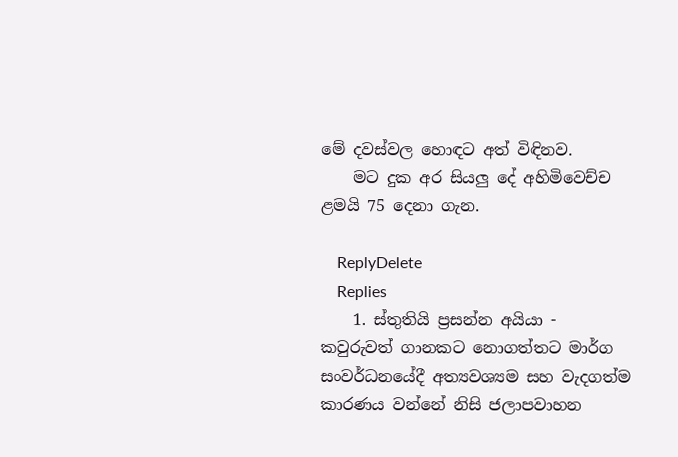මේ දවස්වල හොඳට අත් විඳිනව.
    මට දුක අර සියලු දේ අහිමිවෙච්ච ළමයි 75 දෙනා ගැන.

    ReplyDelete
    Replies
    1. ස්තුතියි ප්‍රසන්න අයියා - කවුරුවත් ගානකට නොගත්තට මාර්ග සංවර්ධනයේදී අත්‍යවශ්‍යම සහ වැදගත්ම කාරණය වන්නේ නිසි ජලාපවාහන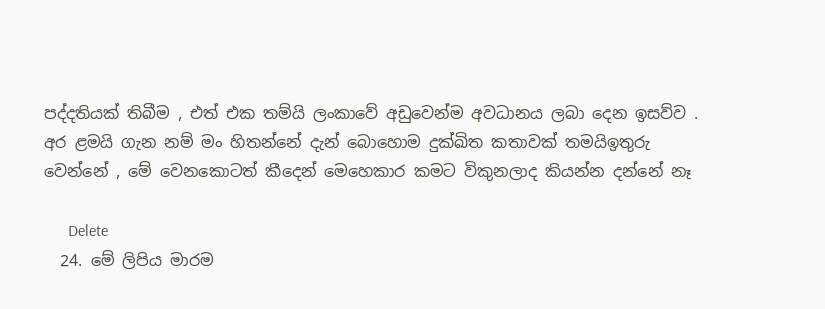පද්දතියක් තිබීම , එත් එක තම්යි ලංකාවේ අඩුවෙන්ම අවධානය ලබා දෙන ඉසව්ව . අර ළමයි ගැන නම් මං හිතන්නේ දැන් බොහොම දුක්ඛිත කතාවක් තමයිඉතුරු වෙන්නේ , මේ වෙනකොටත් කීදෙන් මෙහෙකාර කමට විකුනලාද කියන්න දන්නේ නෑ

      Delete
  24. මේ ලිපිය මාරම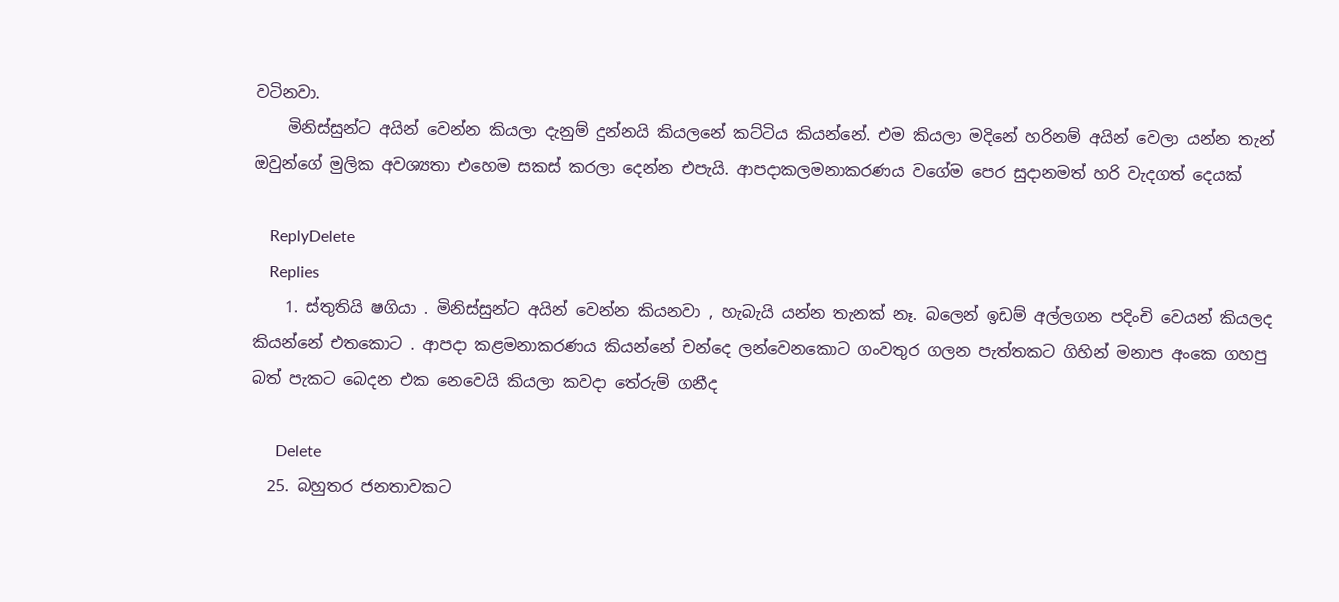වටිනවා.
    මිනිස්සුන්ට අයින් වෙන්න කියලා දැනුම් දුන්නයි කියලනේ කට්ටිය කියන්නේ. එම කියලා මදිනේ හරිනම් අයින් වෙලා යන්න තැන් ඔවුන්ගේ මුලික අවශ්‍යතා එහෙම සකස් කරලා දෙන්න එපැයි. ආපදාකලමනාකරණය වගේම පෙර සුදානමත් හරි වැදගත් දෙයක්

    ReplyDelete
    Replies
    1. ස්තුතියි ෂගියා . මිනිස්සුන්ට අයින් වෙන්න කියනවා , හැබැයි යන්න තැනක් නෑ. බලෙන් ඉඩම් අල්ලගන පදිංචි වෙයන් කියලද කියන්නේ එතකොට . ආපදා කළමනාකරණය කියන්නේ චන්දෙ ලන්වෙනකොට ගංවතුර ගලන පැත්තකට ගිහින් මනාප අංකෙ ගහපු බත් පැකට බෙදන එක නෙවෙයි කියලා කවදා තේරුම් ගනීද

      Delete
  25. බහුතර ජනතාවකට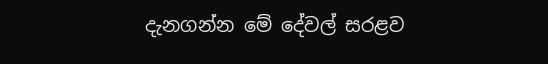දැනගන්න මේ දේවල් සරළව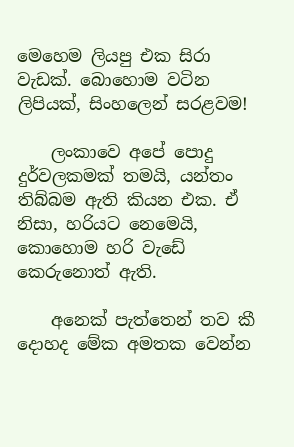මෙහෙම ලියපු එක සිරා වැඩක්. බොහොම වටින ලිපියක්, සිංහලෙන් සරළවම!

    ලංකාවෙ අපේ පොදු දුර්වලකමක් තමයි, යන්තං තිබ්බම ඇති කියන එක. ඒ නිසා, හරියට නෙමෙයි, කොහොම හරි වැඩේ කෙරුනොත් ඇති.

    අනෙක් පැත්තෙන් තව කී දොහද මේක අමතක වෙන්න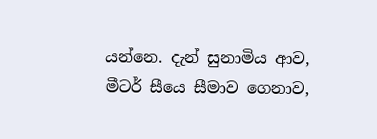යන්නෙ. දැන් සුනාමිය ආව, මීටර් සීයෙ සීමාව ගෙනාව,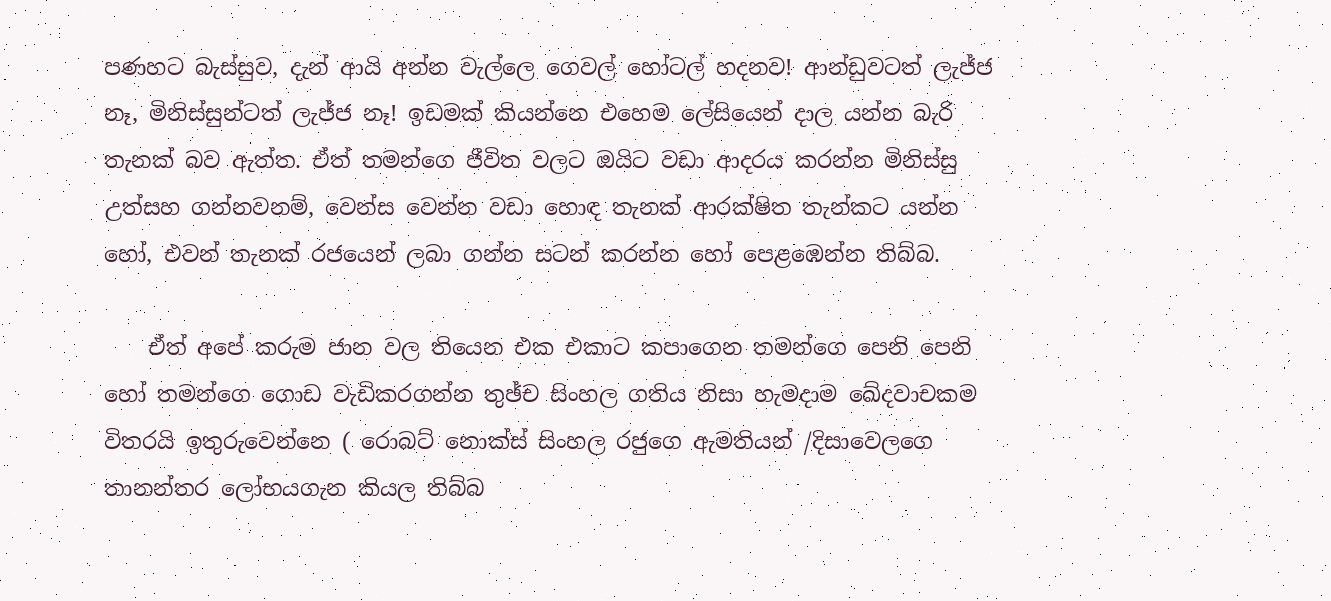පණහට බැස්සුව, දැන් ආයි අන්න වැල්ලෙ ගෙවල් හෝටල් හදනව! ආන්ඩුවටත් ලැජ්ජ නෑ, මිනිස්සුන්ටත් ලැජ්ජ නෑ! ඉඩමක් කියන්නෙ එහෙම ලේසියෙන් දාල යන්න බැරි තැනක් බව ඇත්ත. ඒත් තමන්ගෙ ජීවිත වලට ඔයිට වඩා ආදරය කරන්න මිනිස්සු උත්සහ ගන්නවනම්, වෙන්ස වෙන්න වඩා හොඳ තැනක් ආරක්ෂිත තැන්කට යන්න හෝ, එවන් තැනක් රජයෙන් ලබා ගන්න සටන් කරන්න හෝ පෙළඹෙන්න තිබ්බ.

    ඒත් අපේ කරුම ජාන වල තියෙන එක එකාට කපාගෙන තමන්ගෙ පෙනි පෙනි හෝ තමන්ගෙ ගොඩ වැඩිකරගන්න තුඡ්ච සිංහල ගතිය නිසා හැමදාම ඛේදවාචකම විතරයි ඉතුරුවෙන්නෙ ( රොබට් නොක්ස් සිංහල රජුගෙ ඇමතියන් /දිසාවෙලගෙ තානන්තර ලෝභයගැන කියල තිබ්බ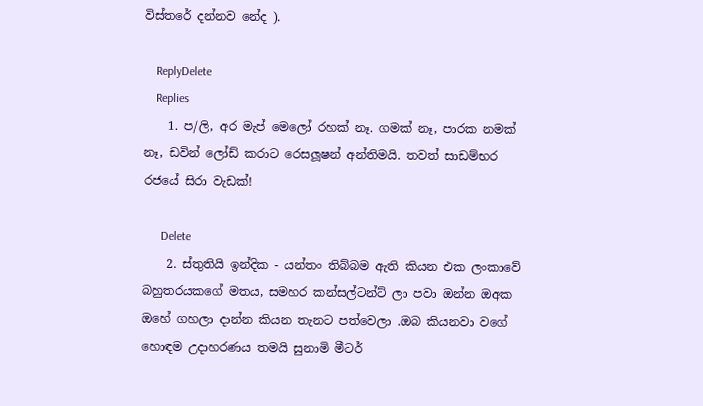විස්තරේ දන්නව නේද ).

    ReplyDelete
    Replies
    1. ප/ලි, අර මැප් මෙලෝ රහක් නෑ. ගමක් නෑ, පාරක නමක් නෑ, ඩවින් ලෝඩ් කරාට රෙසලූෂන් අන්තිමයි. තවත් සාඩම්භර රජයේ සිරා වැඩක්!

      Delete
    2. ස්තුතියි ඉන්දික - යන්තං තිබ්බම ඇති කියන එක ලංකාවේ බහුතරයකගේ මතය, සමහර කන්සල්ටන්ට් ලා පවා ඔන්න ඔඅක ඔහේ ගහලා දාන්න කියන තැනට පත්වෙලා .ඔබ කියනවා වගේ හොඳම උදාහරණය තමයි සුනාමි මීටර්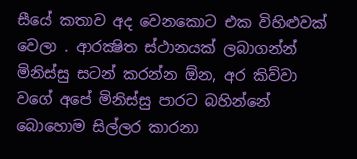සීයේ කතාව අද වෙනකොට එක විහිළුවක් වෙලා . ආරක්‍ෂිත ස්ථානයක් ලබාගන්න් මිනිස්සු සටන් කරන්න ඕන, අර කිව්වා වගේ අපේ මිනිස්සු පාරට බහින්නේ බොහොම සිල්ලර කාරනා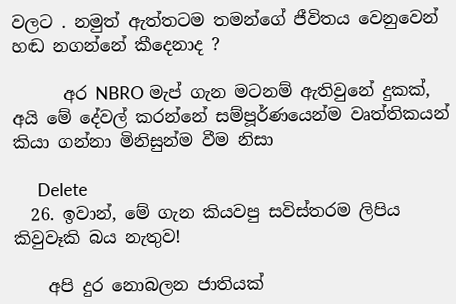වලට . නමුත් ඇත්තටම තමන්ගේ ජීවිතය වෙනුවෙන් හඬ නගන්නේ කීදෙනාද ?

      අර NBRO මැප් ගැන මටනම් ඇතිවුනේ දුකක්, අයි මේ දේවල් කරන්නේ සම්පූර්ණයෙන්ම වෘත්තිකයන් කියා ගන්නා මිනිසුන්ම වීම නිසා

      Delete
  26. ඉවාන්, මේ ගැන කියවපු සවිස්තරම ලිපිය කිවුවෑකි බය නැතුව!

    අපි දුර නොබලන ජාතියක්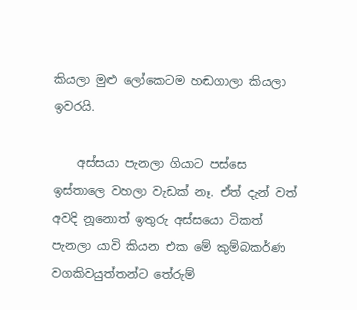කියලා මුළු ලෝකෙටම හඬගාලා කියලා ඉව‍රයි.

    අස්සයා පැනලා ගියාට පස්සෙ ඉස්තාලෙ වහලා වැඩක් නෑ. ඒත් දැන් වත් අවදි නූනොත් ඉතුරු අස්සයො ටිකත් පැනලා යාවි කියන එක මේ කුම්බකර්ණ වගකිවයුත්තන්ට තේරුම්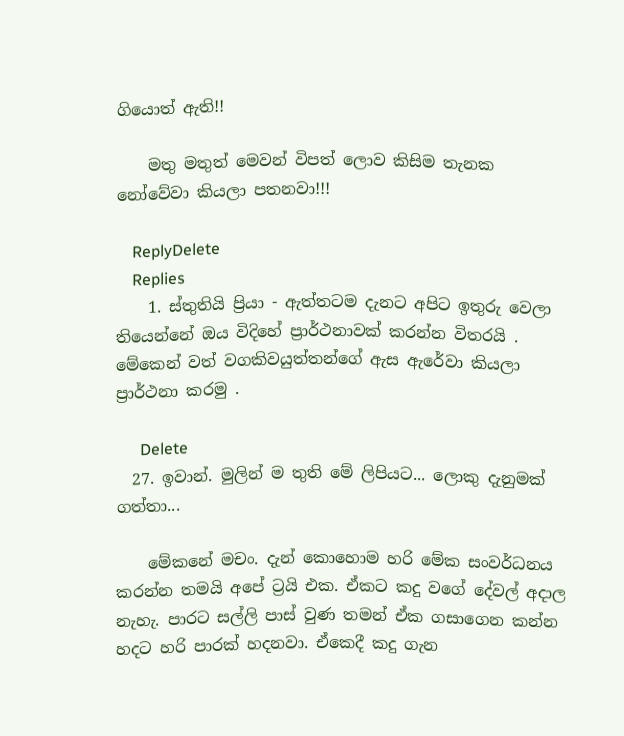ගියොත් ඇති!!

    මතු මතුත් මෙවන් විපත් ලොව කිසිම තැනක නෝවේවා කියලා පතනවා!!!

    ReplyDelete
    Replies
    1. ස්තුතියි ප්‍රියා - ඇත්තටම දැනට අපිට ඉතුරු වෙලා තියෙන්නේ ඔය විදිහේ ප්‍රාර්ථනාවක් කරන්න විතරයි . මේකෙන් වත් වගකිවයුත්තන්ගේ ඇස ඇරේවා කියලා ප්‍රාර්ථනා කරමු .

      Delete
  27. ඉවාන්. මුලින් ම තුති මේ ලිපියට... ලොකු දැනුමක් ගත්තා...

    මේකනේ මචං. දැන් කොහොම හරි මේක සංවර්ධනය කරන්න තමයි අපේ ට්‍රයි එක. ඒකට කදු වගේ දේවල් අදාල නැහැ. පාරට සල්ලි පාස් වුණ තමන් ඒක ගසාගෙන කන්න හදට හරි පාරක් හදනවා. ඒකෙදී කදු ගැන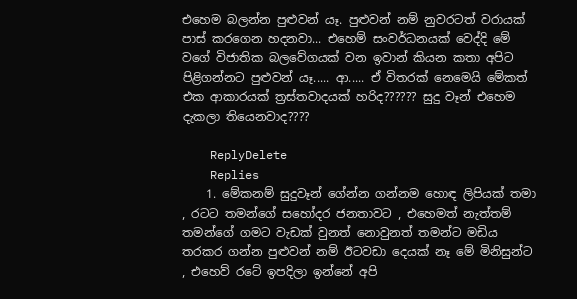එහෙම බලන්න පුළුවන් යෑ. පුළුවන් නම් නුවරටත් වරායක් පාස් කරගෙන හදනවා... එහෙම් සංවර්ධනයක් වෙද්දි මේ වගේ විජාතික බලවේගයක් වන ඉවාන් කියන කතා අපිට පිළිගන්නට පුළුවන් යෑ..... ආ..... ඒ විතරක් නෙමෙයි මේකත් එක ආකාරයක් ත්‍රස්තවාදයක් හරිද?????? සුදු වෑන් එහෙම දැකලා තියෙනවාද????

    ReplyDelete
    Replies
    1. මේකනම් සුදුවෑන් ගේන්න ගන්නම හොඳ ලිපියක් තමා , රටට තමන්ගේ සහෝදර ජනතාවට , එහෙමත් නැත්තම් තමන්ගේ ගමට වැඩක් වුනත් නොවුනත් තමන්ට මඩිය තරකර ගන්න පුළුවන් නම් ඊටවඩා දෙයක් නෑ මේ මිනිසුන්ට , එහෙව් රටේ ඉපදිලා ඉන්නේ අපි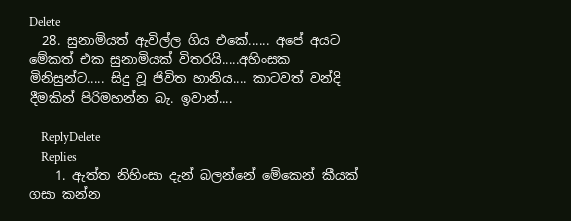Delete
  28. සුනාමියත් ඇවිල්ල ගිය එකේ...... අපේ අයට මේකත් එක සුනාමියක් විතරයි.....අහිංසක මිනිසුන්ට..... සිදු වූ ජිවිත හානිය.... කාටවත් වන්දි දීමකින් පිරිමහන්න බැ. ඉවාන්....

    ReplyDelete
    Replies
    1. ඇත්ත නිහිංසා දැන් බලන්නේ මේකෙන් කීයක් ගසා කන්න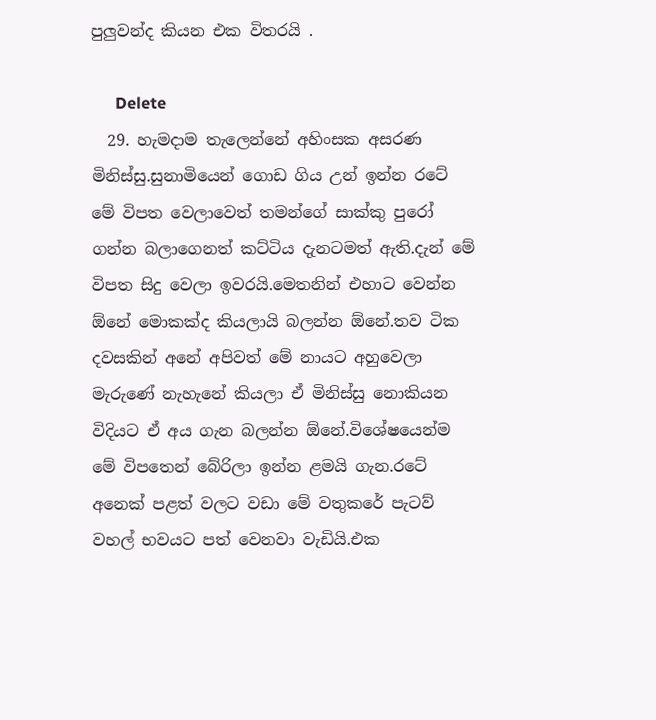පුලුවන්ද කියන එක විතරයි .

      Delete
  29. හැමදාම තැලෙන්නේ අහිංසක අසරණ මිනිස්සු.සුනාමියෙන් ගොඩ ගිය උන් ඉන්න රටේ මේ විපත වෙලාවෙත් තමන්ගේ සාක්කු පුරෝ ගන්න බලාගෙනත් කට්ටිය දැනටමත් ඇති.දැන් මේ විපත සිදු වෙලා ඉවරයි.මෙතනින් එහාට වෙන්න ඕනේ මොකක්ද කියලායි බලන්න ඕනේ.තව ටික දවසකින් අනේ අපිවත් මේ නායට අහුවෙලා මැරුණේ නැහැනේ කියලා ඒ මිනිස්සු නොකියන විදියට ඒ අය ගැන බලන්න ඕනේ.විශේෂයෙන්ම මේ විපතෙන් බේරිලා ඉන්න ළමයි ගැන.රටේ අනෙක් පළත් වලට වඩා මේ වතුකරේ පැටව් වහල් භවයට පත් වෙනවා වැඩියි.එක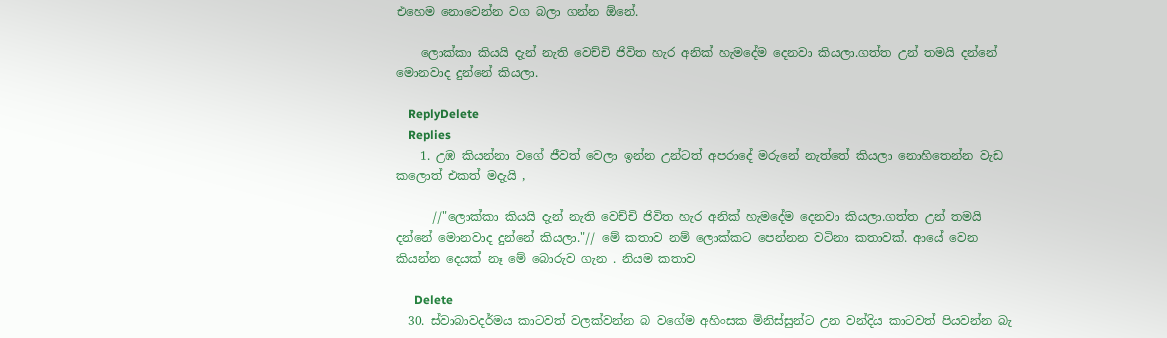එහෙම නොවෙන්න වග බලා ගන්න ඕනේ.

    ලොක්කා කියයි දැන් නැති වෙච්චි ජිවිත හැර අනික් හැමදේම දෙනවා කියලා.ගත්ත උන් තමයි දන්නේ මොනවාද දුන්නේ කියලා.

    ReplyDelete
    Replies
    1. උඹ කියන්නා වගේ ජීවත් වෙලා ඉන්න උන්ටත් අපරාදේ මරුනේ නැත්තේ කියලා නොහිතෙන්න වැඩ කලොත් එකත් මදැයි ,

      //"ලොක්කා කියයි දැන් නැති වෙච්චි ජිවිත හැර අනික් හැමදේම දෙනවා කියලා.ගත්ත උන් තමයි දන්නේ මොනවාද දුන්නේ කියලා."// මේ කතාව නම් ලොක්කට පෙන්නන වටිනා කතාවක්. ආයේ වෙන කියන්න දෙයක් නෑ මේ බොරුව ගැන . නියම කතාව

      Delete
  30. ස්වාබාවදර්මය කාටවත් වලක්වන්න බ වගේම අහිංසක මිනිස්සුන්ට උන වන්දිය කාටවත් පියවන්න බැ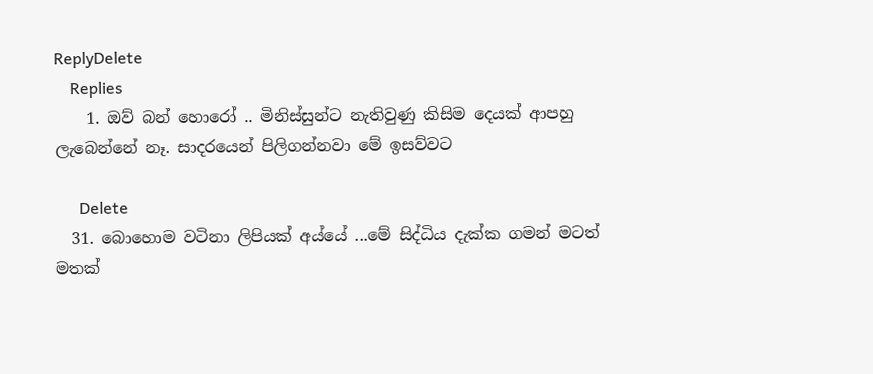ReplyDelete
    Replies
    1. ඔව් බන් හොරෝ .. මිනිස්සුන්ට නැතිවුණු කිසිම දෙයක් ආපහු ලැබෙන්නේ නෑ. සාදරයෙන් පිලිගන්නවා මේ ඉසව්වට

      Delete
  31. බොහොම වටිනා ලිපියක් අය්යේ ...මේ සිද්ධිය දැක්ක ගමන් මටත් මතක්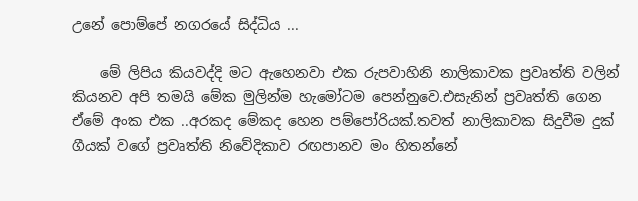උනේ පොම්පේ නගරයේ සිද්ධිය ...

    මේ ලිපිය කියවද්දි මට ඇහෙනවා එක රුපවාහිනි නාලිකාවක ප්‍රවෘත්ති වලින් කියනව අපි තමයි මේක මුලින්ම හැමෝටම පෙන්නුවෙ.එසැනින් ප්‍රවෘත්ති ගෙන ඒමේ අංක එක ..අරකද මේකද හෙන පම්පෝරියක්.තවත් නාලිකාවක සිදුවීම දුක් ගීයක් වගේ ප්‍රවෘත්ති නිවේදිකාව රඟපානව මං හිතන්නේ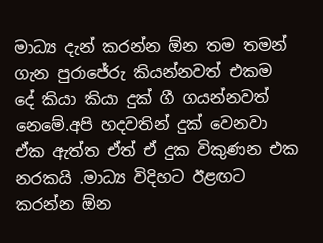මාධ්‍ය දැන් කරන්න ඕන තම තමන් ගැන පුරාජේරු කියන්නවත් එකම දේ කියා කියා දුක් ගී ගයන්නවත් නෙමේ.අපි හදවතින් දුක් වෙනවා ඒක ඇත්ත ඒත් ඒ දුක විකුණන එක නරකයි .මාධ්‍ය විදිහට ඊළඟට කරන්න ඕන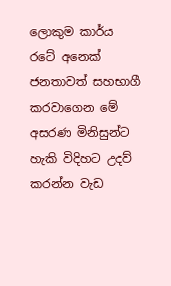ලොකුම කාර්ය රටේ අනෙක් ජනතාවත් සහභාගී කරවාගෙන මේ අසරණ මිනිසුන්ට හැකි විදිහට උදව් කරන්න වැඩ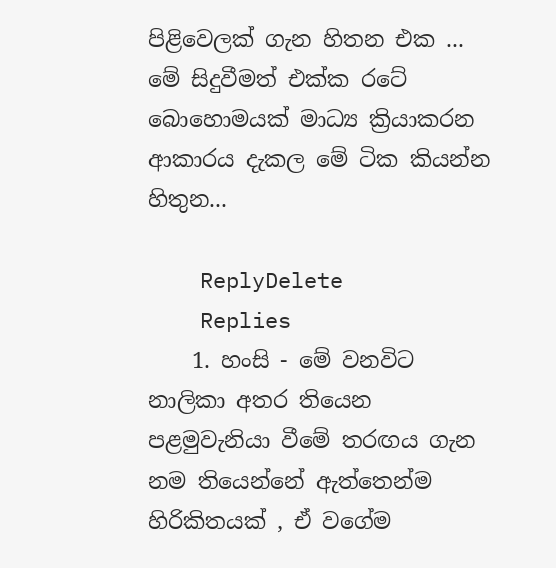පිළිවෙලක් ගැන හිතන එක ... මේ සිදුවීමත් එක්ක රටේ බොහොමයක් මාධ්‍ය ක්‍රියාකරන ආකාරය දැකල මේ ටික කියන්න හිතුන...

    ReplyDelete
    Replies
    1. හංසි - මේ වනවිට නාලිකා අතර තියෙන පළමුවැනියා වීමේ තරඟය ගැන නම තියෙන්නේ ඇත්තෙන්ම හිරිකිතයක් , ඒ වගේම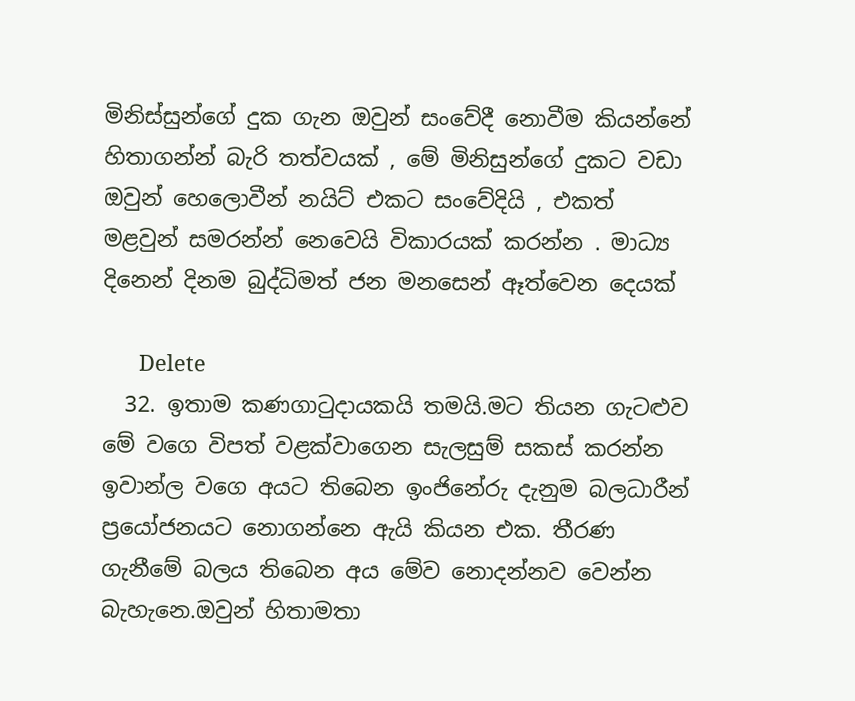මිනිස්සුන්ගේ දුක ගැන ඔවුන් සංවේදී නොවීම කියන්නේ හිතාගන්න් බැරි තත්වයක් , මේ මිනිසුන්ගේ දුකට වඩා ඔවුන් හෙලොවීන් නයිට් එකට සංවේදියි , එකත් මළවුන් සමරන්න් නෙවෙයි විකාරයක් කරන්න . මාධ්‍ය දිනෙන් දිනම බුද්ධිමත් ජන මනසෙන් ඈත්වෙන දෙයක්

      Delete
  32. ඉතාම කණගාටුදායකයි තමයි.මට තියන ගැටළුව මේ වගෙ විපත් වළක්වාගෙන සැලසුම් සකස් කරන්න ඉවාන්ල වගෙ අයට තිබෙන ඉංජිනේරු දැනුම බලධාරීන් ප්‍රයෝජනයට නොගන්නෙ ඇයි කියන එක. තීරණ ගැනීමේ බලය තිබෙන අය මේව නොදන්නව වෙන්න බැහැනෙ.ඔවුන් හිතාමතා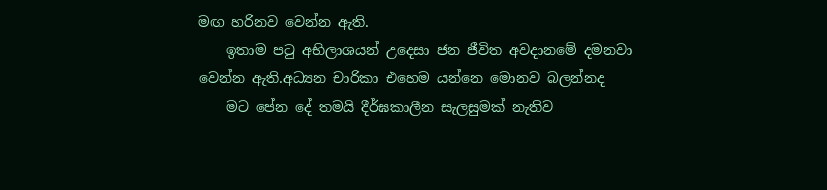මඟ හරිනව වෙන්න ඇති.
    ඉතාම පටු අභිලාශයන් උදෙසා ජන ජීවිත අවදානමේ දමනවා වෙන්න ඇති.අධ්‍යන චාරිකා එහෙම යන්නෙ මොනව බලන්නද
    මට පේන දේ තමයි දීර්ඝකාලීන සැලසුමක් නැතිව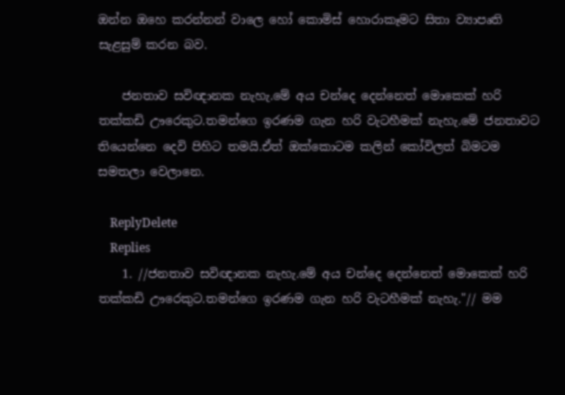ඔන්න ඔහෙ කරන්නන් වාලෙ හෝ කොමිස් හොරාකෑමට සිතා ව්‍යාපෘති සැළසුම් කරන බව.

    ජනතාව සවිඥානක නැහැ.මේ අය චන්දෙ දෙන්නෙත් මොකෙක් හරි තක්කඩි ඌරෙකුට.තමන්ගෙ ඉරණම ගැන හරි වැටහීමක් නැහැ.මේ ජනතාවට තියෙන්නෙ දෙවි පිහිට තමයි.ඒත් ඔක්කොටම කලින් කෝවිලත් බිමටම සමතලා වෙලානෙ.

    ReplyDelete
    Replies
    1. //ජනතාව සවිඥානක නැහැ.මේ අය චන්දෙ දෙන්නෙත් මොකෙක් හරි තක්කඩි ඌරෙකුට.තමන්ගෙ ඉරණම ගැන හරි වැටහීමක් නැහැ."// මම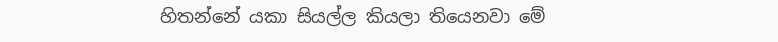හිතන්නේ යකා සියල්ල කියලා තියෙනවා මේ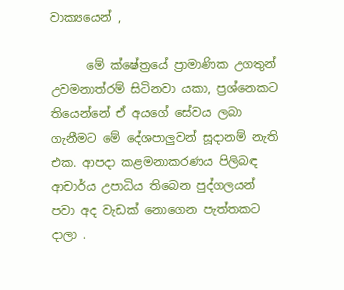වාක්‍යයෙන් ,

      මේ ක්ෂේත්‍රයේ ප්‍රාමාණික උගතුන් උවමනාත්රම් සිටිනවා යකා, ප්‍රශ්නෙකට තියෙන්නේ ඒ අයගේ සේවය ලබා ගැනීමට මේ දේශපාලුවන් සූදානම් නැති එක. ආපදා කළමනාකරණය පිලිබඳ ආචාර්ය උපාධිය තිබෙන පුද්ගලයන් පවා අද වැඩක් නොගෙන පැත්තකට දාලා .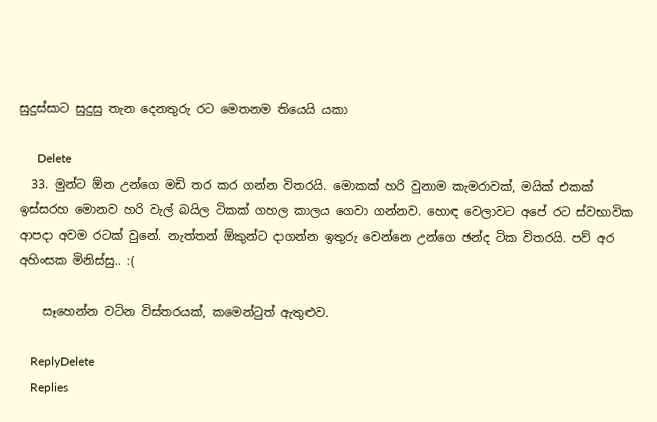සුදුස්සාට සුදුසු තැන දෙනතුරු රට මෙතනම තියෙයි යකා

      Delete
  33. මුන්ට ඕන උන්ගෙ මඩි තර කර ගන්න විතරයි. මොකක් හරි වුනාම කැමරාවක්, මයික් එකක් ඉස්සරහ මොනව හරි වැල් බයිල ටිකක් ගහල කාලය ගෙවා ගන්නව. හොඳ වෙලාවට අපේ රට ස්වභාවික ආපදා අවම රටක් වුනේ. නැත්තන් ඕකුන්ට දාගන්න ඉතුරු වෙන්නෙ උන්ගෙ ඡන්ද ටික විතරයි. පව් අර අහිංසක මිනිස්සු.. :(

    සෑහෙන්න වටින විස්තරයක්, කමෙන්ටුත් ඇතුළුව.

    ReplyDelete
    Replies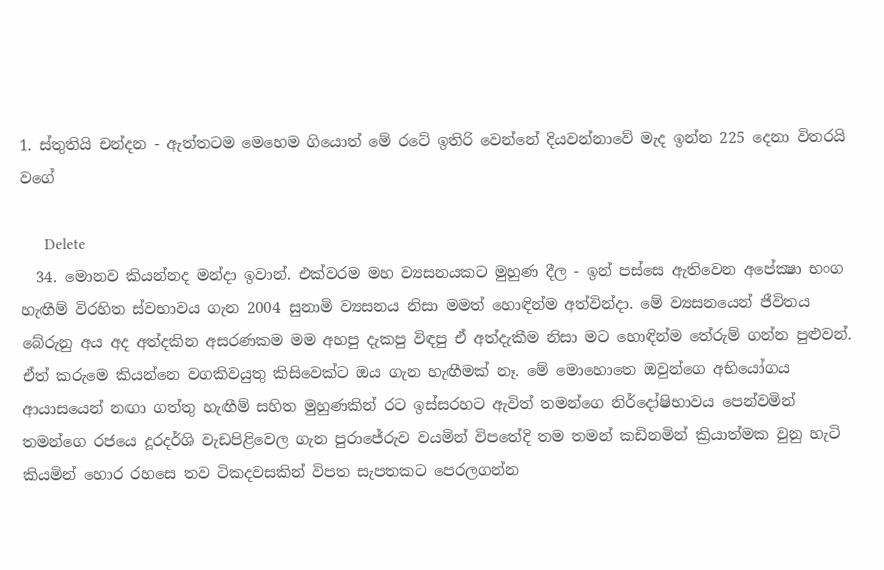1. ස්තුතියි චන්දන - ඇත්තටම මෙහෙම ගියොත් මේ රටේ ඉතිරි වෙන්නේ දියවන්නාවේ මැද ඉන්න 225 දෙනා විතරයි වගේ

      Delete
  34. මොනව කියන්නද මන්දා ඉවාන්. එක්වරම මහ ව්‍යසනයකට මුහුණ දීල - ඉන් පස්සෙ ඇතිවෙන අපේක්‍ෂා භංග හැඟීම් විරහිත ස්වභාවය ගැන 2004 සුනාමි ව්‍යසනය නිසා මමත් හොඳින්ම අත්වින්දා. මේ ව්‍යසනයෙන් ජීවිතය බේරුනු අය අද අත්දකින අසරණකම මම අහපු දැකපු විඳපු ඒ අත්දැකීම නිසා මට හොඳින්ම තේරුම් ගන්න පුළුවන්. ඒත් කරුමෙ කියන්නෙ වගකිවයුතු කිසිවෙක්ට ඔය ගැන හැඟීමක් නෑ. මේ මොහොතෙ ඔවුන්ගෙ අභියෝගය ආයාසයෙන් නඟා ගත්තු හැඟීම් සහිත මුහුණකින් රට ඉස්සරහට ඇවිත් තමන්ගෙ නිර්දෝෂිභාවය පෙන්වමින් තමන්ගෙ රජයෙ දූරදර්ශි වැඩපිළිවෙල ගැන පුරාජේරුව වයමින් විපතේදි තම තමන් කඩිනමින් ක්‍රියාත්මක වුනු හැටි කියමින් හොර රහසෙ තව ටිකදවසකින් විපත සැපතකට පෙරලගන්න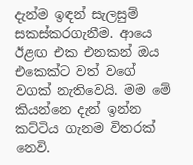දැන්ම ඉඳන් සැලසුම් සකස්කරගැනීම. ආයෙ ඊළඟ එක එනකන් ඔය එකෙක්ට වත් වගේ වගක් නැතිවෙයි. මම මේ කියන්නෙ දැන් ඉන්න කට්ටිය ගැනම විතරක් නෙවි.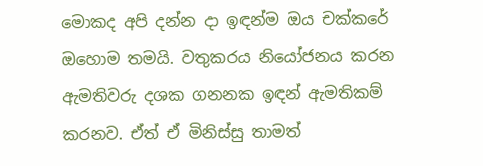මොකද අපි දන්න දා ඉඳන්ම ඔය චක්කරේ ඔහොම තමයි. වතුකරය නියෝජනය කරන ඇමතිවරු දශක ගනනක ඉඳන් ඇමතිකම් කරනව. ඒත් ඒ මිනිස්සු තාමත්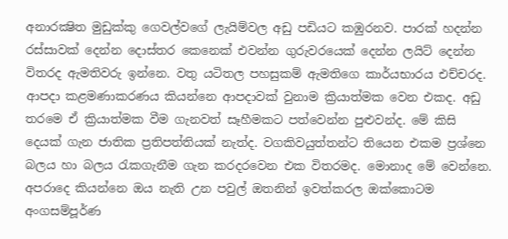අනාරක්‍ෂිත මුඩුක්කු ගෙවල්වගේ ලැයිම්වල අඩු පඩියට කඹුරනව. පාරක් හදන්න රස්සාවක් දෙන්න දොස්තර කෙනෙක් එවන්න ගුරුවරයෙක් දෙන්න ලයිට් දෙන්න විතරද ඇමතිවරු ඉන්නෙ. වතු යටිතල පහසුකම් ඇමතිගෙ කාර්යභාරය එච්චරද. ආපදා කළමණාකරණය කියන්නෙ ආපදාවක් වුනාම ක්‍රියාත්මක වෙන එකද. අඩු තරමෙ ඒ ක්‍රියාත්මක වීම ගැනවත් සෑහීමකට පත්වෙන්න පුළුවන්ද. මේ කිසි දෙයක් ගැන ජාතික ප්‍රතිපත්තියක් නැත්ද. වගකිවයුත්තන්ට තියෙන එකම ප්‍රශ්නෙ බලය හා බලය රැකගැනීම ගැන කරදරවෙන එක විතරමද. මොනාද මේ වෙන්නෙ. අපරාදෙ කියන්නෙ ඔය නැති උන පවුල් ඔතනින් ඉවත්කරල ඔක්කොටම අංගසම්පූර්ණ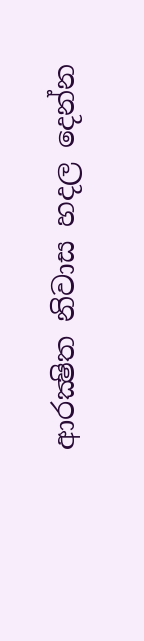ආරක්‍ෂිත නිවාස හදල දෙන්න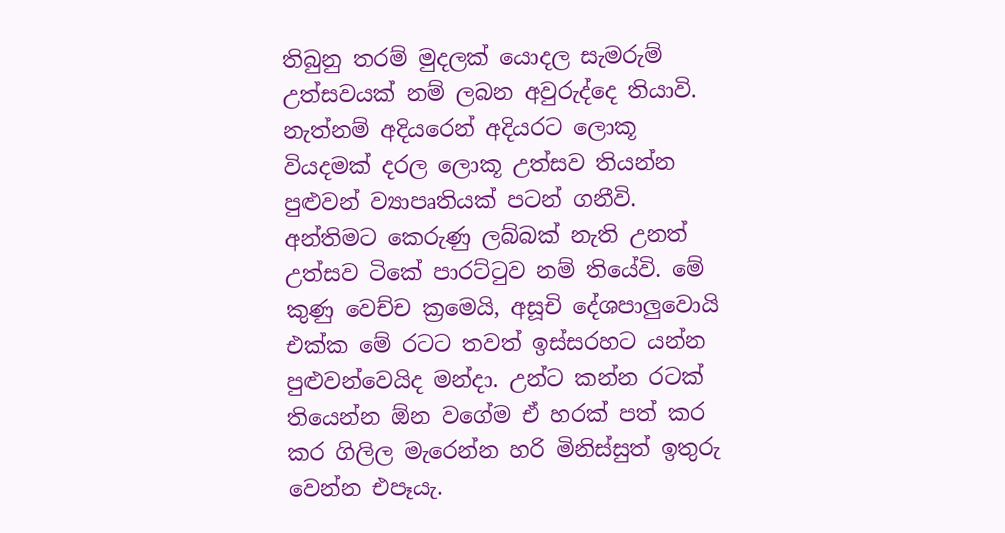තිබුනු තරම් මුදලක් යොදල සැමරුම් උත්සවයක් නම් ලබන අවුරුද්දෙ තියාවි. නැත්නම් අදියරෙන් අදියරට ලොකූ වියදමක් දරල ලොකූ උත්සව තියන්න පුළුවන් ව්‍යාපෘතියක් පටන් ගනීවි. අන්තිමට කෙරුණු ලබ්බක් නැති උනත් උත්සව ටිකේ පාරට්ටුව නම් තියේවි. මේ කුණු වෙච්ච ක්‍රමෙයි, අසූචි දේශපාලුවොයි එක්ක මේ රටට තවත් ඉස්සරහට යන්න පුළුවන්වෙයිද මන්දා. උන්ට කන්න රටක් තියෙන්න ඕන වගේම ඒ හරක් පත් කර කර ගිලිල මැරෙන්න හරි මිනිස්සුත් ඉතුරු වෙන්න එපෑයැ.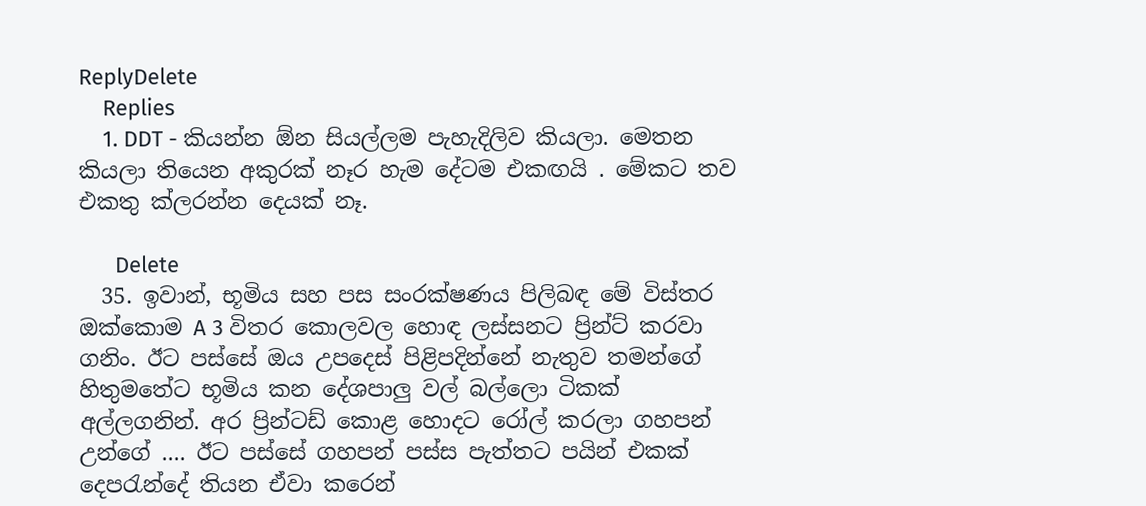ReplyDelete
    Replies
    1. DDT - කියන්න ඕන සියල්ලම පැහැදිලිව කියලා. මෙතන කියලා තියෙන අකුරක් නෑර හැම දේටම එකඟයි . මේකට තව එකතු ක්ලරන්න දෙයක් නෑ.

      Delete
  35. ඉවාන්, භූමිය සහ පස සංරක්ෂණය පිලිබඳ මේ විස්තර ඔක්කොම A 3 විතර කොලවල හොඳ ලස්සනට ප්‍රින්ට් කරවා ගනිං. ඊට පස්සේ ඔය උපදෙස් පිළිපදින්නේ නැතුව තමන්ගේ හිතුමතේට භූමිය කන දේශපාලු වල් බල්ලො ටිකක් අල්ලගනින්. අර ප්‍රින්ටඩ් කොළ හොදට රෝල් කරලා ගහපන් උන්ගේ .... ඊට පස්සේ ගහපන් පස්ස පැත්තට පයින් එකක් දෙපරැන්දේ තියන ඒවා කරෙන්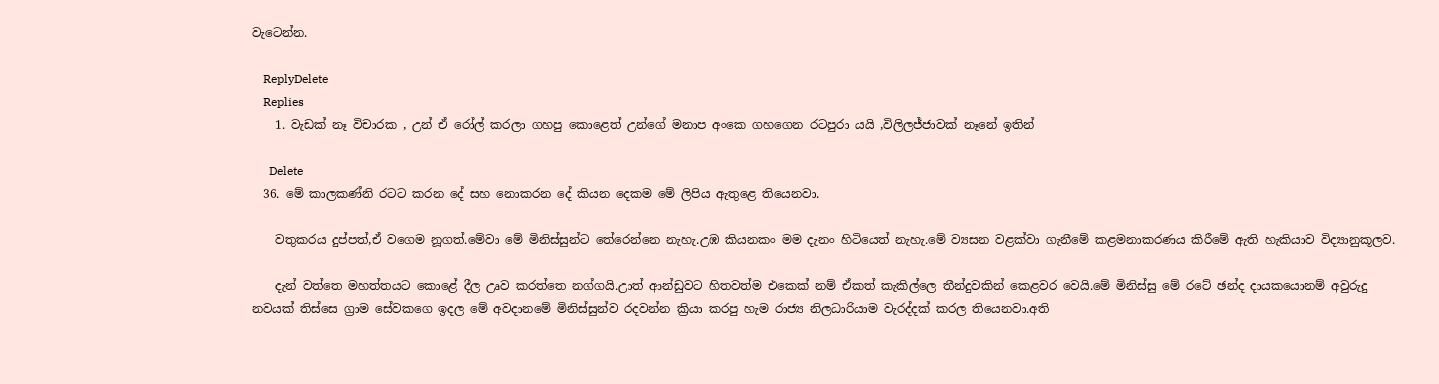වැටෙන්න.

    ReplyDelete
    Replies
    1. වැඩක් නෑ විචාරක , උන් ඒ රෝල් කරලා ගහපු කොළෙත් උන්ගේ මනාප අංකෙ ගහගෙන රටපුරා යයි ,විලිලජ්ජාවක් නෑනේ ඉතින්

      Delete
  36. මේ කාලකණ්නි රටට කරන දේ සහ නොකරන දේ කියන දෙකම මේ ලිපිය ඇතුළෙ තියෙනවා.

    වතුකරය දුප්පත්,ඒ වගෙම නූගත්.මේවා මේ මිනිස්සුන්ට තේරෙන්නෙ නැහැ.උඹ කියනකං මම දැනං හිටියෙත් නැහැ.මේ ව්‍යසන වළක්වා ගැනීමේ කළමනාකරණය කිරීමේ ඇති හැකියාව විද්‍යානුකූලව.

    දැන් වත්තෙ මහත්තයට කොළේ දීල උෘව කරත්තෙ නග්ගයි.උාත් ආන්ඩුවට හිතවත්ම එකෙක් නම් ඒකත් කැකිල්ලෙ තීන්දුවකින් කෙළවර වෙයි.මේ මිනිස්සු මේ රටේ ඡන්ද දායකයොනම් අවුරුදු නවයක් තිස්සෙ ග්‍රාම සේවකගෙ ඉදල මේ අවදානමේ මිනිස්සුන්ව රදවන්න ක්‍රියා කරපු හැම රාජ්‍ය නිලධාරියාම වැරද්දක් කරල තියෙනවා.අති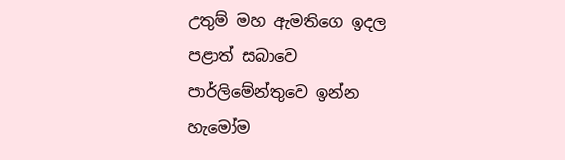උතුම් මහ ඇමතිගෙ ඉදල පළාත් සබාවෙ පාර්ලිමේන්තුවෙ ඉන්න හැමෝම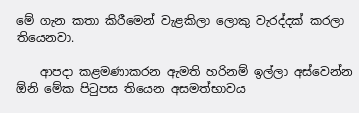මේ ගැන කතා කිරීමෙන් වැළකිලා ලොකු වැරද්දක් කරලා තියෙනවා.

    ආපදා කළමණාකරන ඇමති හරිනම් ඉල්ලා අස්වෙන්න ඕනි මේක පිටුපස තියෙන අසමත්භාවය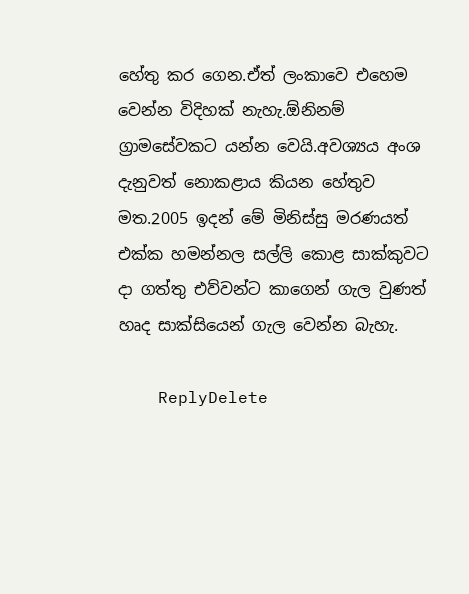හේතු කර ගෙන.ඒත් ලංකාවෙ එහෙම වෙන්න විදිහක් නැහැ.ඕනිනම් ග්‍රාමසේවකට යන්න වෙයි.අවශ්‍යය අංශ දැනුවත් නොකළාය කියන හේතුව මත.2005 ඉදන් මේ මිනිස්සු මරණයත් එක්ක හමන්නල සල්ලි කොළ සාක්කුවට දා ගත්තු එව්වන්ට කාගෙන් ගැල වුණත් හෘද සාක්සියෙන් ගැල වෙන්න බැහැ.

    ReplyDelete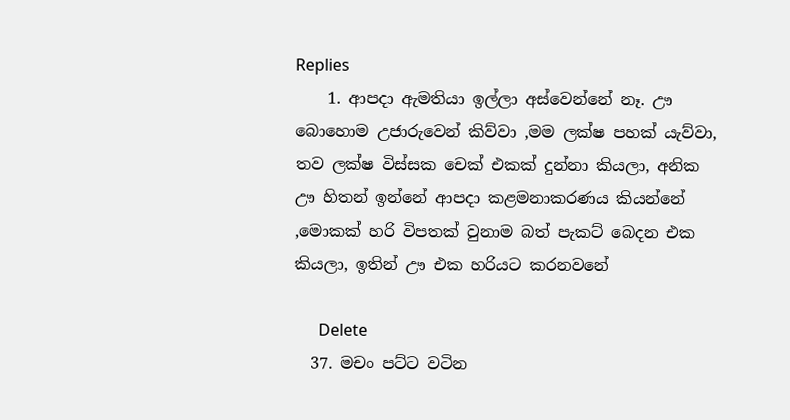Replies
    1. ආපදා ඇමතියා ඉල්ලා අස්වෙන්නේ නෑ. ඌ බොහොම උජාරුවෙන් කිව්වා ,මම ලක්ෂ පහක් යැව්වා, තව ලක්ෂ විස්සක චෙක් එකක් දුන්නා කියලා, අනික ඌ හිතන් ඉන්නේ ආපදා කළමනාකරණය කියන්නේ ,මොකක් හරි විපතක් වුනාම බත් පැකට් බෙදන එක කියලා, ඉතින් ඌ එක හරියට කරනවනේ

      Delete
  37. මචං පට්ට වටින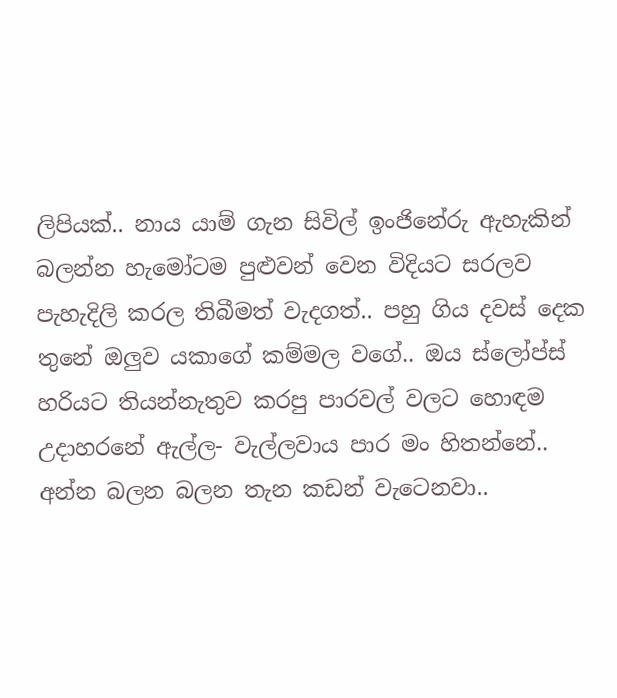ලිපියක්.. නාය යාම් ගැන සිවිල් ඉංජිනේරු ඇහැකින් බලන්න හැමෝටම පුළුවන් වෙන විදියට සරලව පැහැදිලි කරල තිබීමත් වැදගත්.. පහු ගිය දවස් දෙක තුනේ ඔලුව යකාගේ කම්මල වගේ.. ඔය ස්ලෝප්ස් හරියට තියන්නැතුව කරපු පාරවල් වලට හොඳම උදාහරනේ ඇල්ල- වැල්ලවාය පාර මං හිතන්නේ.. අන්න බලන බලන තැන කඩන් වැටෙනවා..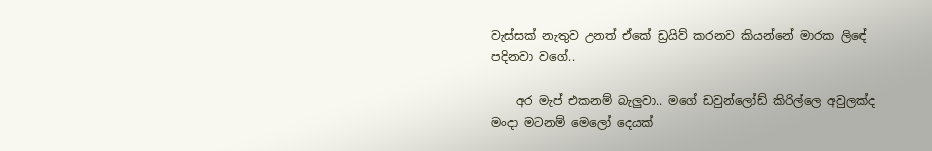වැස්සක් නැතුව උනත් ඒකේ ඩ්‍රයිව් කරනව කියන්නේ මාරක ලිඳේ පදිනවා වගේ..

    අර මැප් එකනම් බැලුවා.. මගේ ඩවුන්ලෝඩ් කිරිල්ලෙ අවුලක්ද මංදා මටනම් මෙලෝ දෙයක්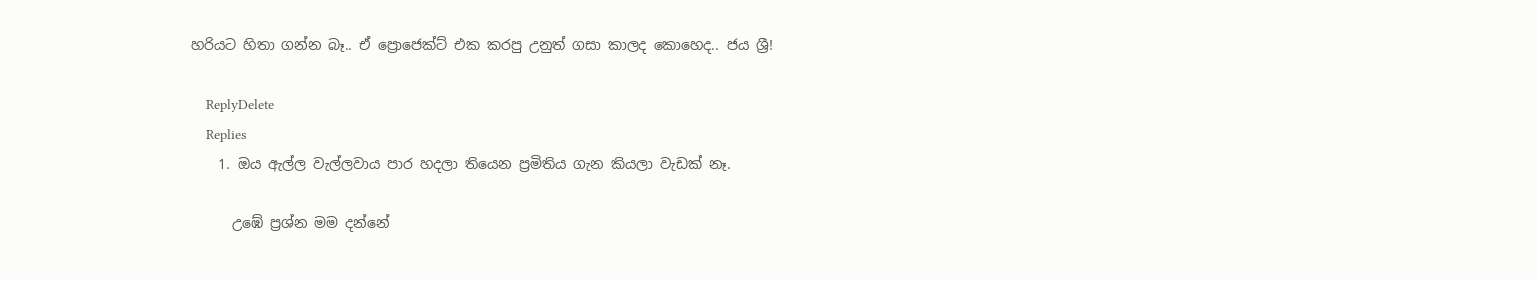හරියට හිතා ගන්න බෑ.. ඒ ප්‍රොජෙක්ට් එක කරපු උනුත් ගසා කාලද කොහෙද.. ජය ශ්‍රී!

    ReplyDelete
    Replies
    1. ඔය ඇල්ල වැල්ලවාය පාර හදලා තියෙන ප්‍රමිතිය ගැන කියලා වැඩක් නෑ.

      උඹේ ප්‍රශ්න මම දන්නේ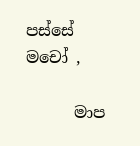පස්සේ මචෝ ,

      මාප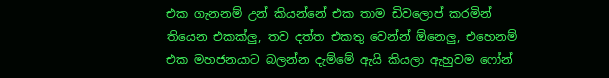එක ගැනනම් උන් කියන්නේ එක තාම ඩිවලොප් කරමින් තියෙන එකක්ලු, තව දත්ත එකතු වෙන්න් ඕනෙලු, එහෙනම් එක මහජනයාට බලන්න දැම්මේ ඇයි කියලා ඇහුවම ෆෝන්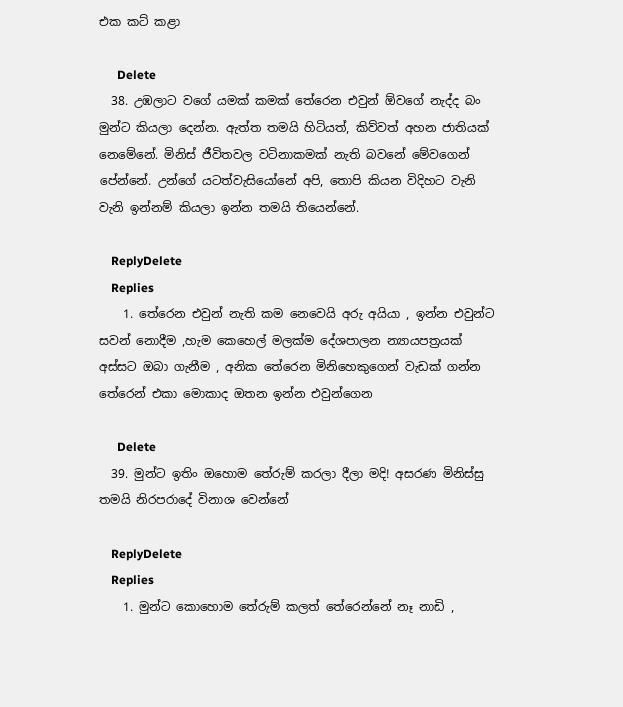එක කට් කළා

      Delete
  38. උඹලාට වගේ යමක් කමක් තේරෙන එවුන් ඕවගේ නැද්ද බං මුන්ට කියලා දෙන්න. ඇත්ත තමයි හිටියත්, කිව්වත් අහන ජාතියක් නෙමේනේ. මිනිස් ජීවිතවල වටිනාකමක් නැති බවනේ මේවගෙන් පේන්නේ. උන්ගේ යටත්වැසියෝනේ අපි, තොපි කියන විදිහට වැනි වැනි ඉන්නම් කියලා ඉන්න තමයි තියෙන්නේ.

    ReplyDelete
    Replies
    1. තේරෙන එවුන් නැති කම නෙවෙයි අරු අයියා , ඉන්න එවුන්ට සවන් නොදීම ,හැම කෙහෙල් මලක්ම දේශපාලන න්‍යායපත්‍රයක් අස්සට ඔබා ගැනීම , අනික තේරෙන මිනිහෙකුගෙන් වැඩක් ගන්න තේරෙන් එකා මොකාද ඔතන ඉන්න එවුන්ගෙන

      Delete
  39. මුන්ට ඉතිං ඔහොම තේරුම් කරලා දීලා මදි! අසරණ මිනිස්සු තමයි නිරපරාදේ විනාශ වෙන්නේ

    ReplyDelete
    Replies
    1. මුන්ට කොහොම තේරුම් කලත් තේරෙන්නේ නෑ නාඩි ,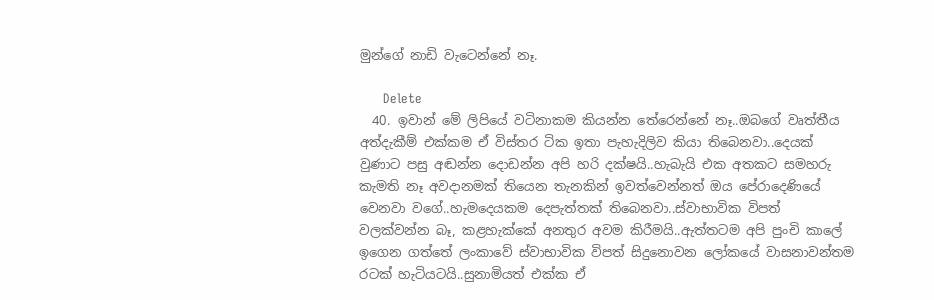මුන්ගේ නාඩි වැටෙන්නේ නෑ.

      Delete
  40. ඉවාන් මේ ලිපියේ වටිනාකම කියන්න තේරෙන්නේ නෑ..ඔබගේ වෘත්තීය අත්දැකීම් එක්කම ඒ විස්තර ටික ඉතා පැහැදිලිව කියා තිබෙනවා..දෙයක් වුණාට පසු අඬන්න දොඩන්න අපි හරි දක්ෂයි..හැබැයි එක අතකට සමහරු කැමති නෑ අවදානමක් තියෙන තැනකින් ඉවත්වෙන්නත් ඔය පේරාදෙණියේ වෙනවා වගේ..හැමදෙයකම දෙපැත්තක් තිබෙනවා..ස්වාභාවික විපත් වලක්වන්න බෑ, කළහැක්කේ අනතුර අවම කිරීමයි..ඇත්තටම අපි පුංචි කාලේ ඉගෙන ගත්තේ ලංකාවේ ස්වාභාවික විපත් සිදුනොවන ලෝකයේ වාසනාවන්තම රටක් හැටියටයි..සුනාමියත් එක්ක ඒ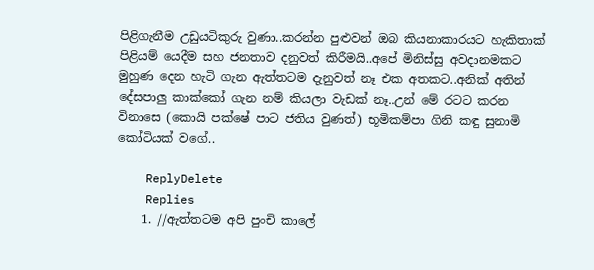පිළිගැනීම උඩුයටිකුරු වුණා..කරන්න පුළුවන් ඔබ කියනාකාරයට හැකිතාක් පිළියම් යෙදීම සහ ජනතාව දනුවත් කිරීමයි..අපේ මිනිස්සු අවදානමකට මුහුණ දෙන හැටි ගැන ඇත්තටම දැනුවත් නෑ එක අතකට..අනික් අතින් දේසපාලු කාක්කෝ ගැන නම් කියලා වැඩක් නෑ..උන් මේ රටට කරන විනාසෙ (කොයි පක්ෂේ පාට ජතිය වුණත්) භූමිකම්පා ගිනි කඳු සුනාමි කෝටියක් වගේ..

    ReplyDelete
    Replies
    1. //ඇත්තටම අපි පුංචි කාලේ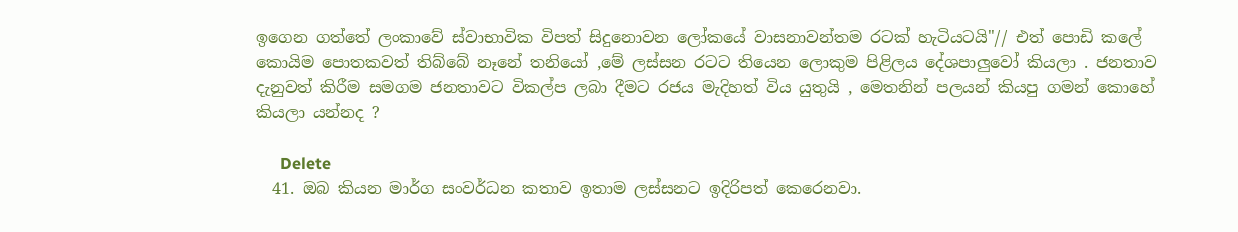ඉගෙන ගත්තේ ලංකාවේ ස්වාභාවික විපත් සිදුනොවන ලෝකයේ වාසනාවන්තම රටක් හැටියටයි"// එත් පොඩි කලේ කොයිම පොතකවත් තිබ්බේ නෑනේ තනියෝ ,මේ ලස්සන රටට තියෙන ලොකුම පිළිලය දේශපාලුවෝ කියලා . ජනතාව දැනුවත් කිරීම සමගම ජනතාවට විකල්ප ලබා දීමට රජය මැදිහත් විය යුතුයි , මෙතනින් පලයන් කියපු ගමන් කොහේ කියලා යන්නද ?

      Delete
  41. ඔබ කියන මාර්ග සංවර්ධන කතාව ඉතාම ලස්සනට ඉදිරිපත් කෙරෙනවා.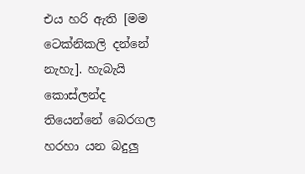එය හරි ඇති [මම ටෙක්නිකලි දන්නේ නැහැ]. හැබැයි කොස්ලන්ද තියෙන්නේ බෙරගල හරහා යන බදුලු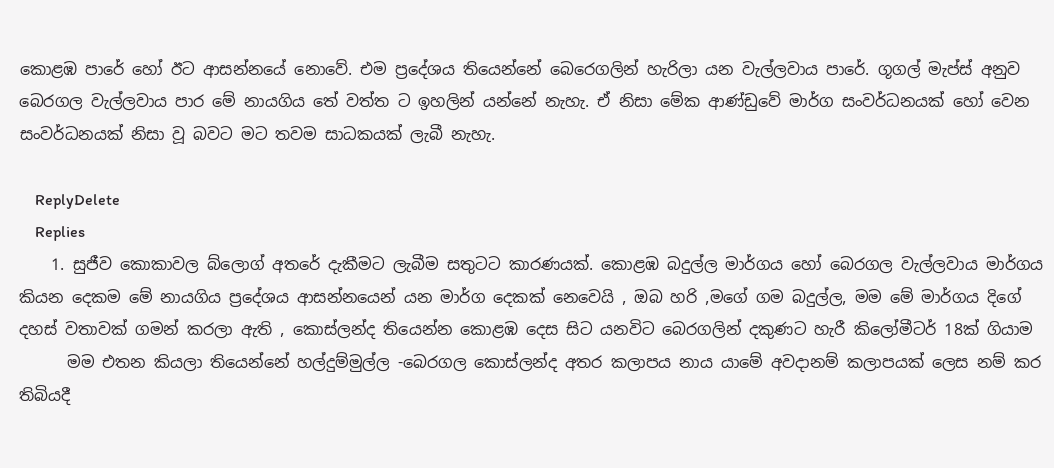කොළඹ පාරේ හෝ ඊට ආසන්නයේ නොවේ. එම ප්‍රදේශය තියෙන්නේ බෙරෙගලින් හැරිලා යන වැල්ලවාය පාරේ. ගූගල් මැප්ස් අනුව බෙරගල වැල්ලවාය පාර මේ නායගිය තේ වත්ත ට ඉහලින් යන්නේ නැහැ. ඒ නිසා මේක ආණ්ඩුවේ මාර්ග සංවර්ධනයක් හෝ වෙන සංවර්ධනයක් නිසා වූ බවට මට තවම සාධකයක් ලැබී නැහැ.

    ReplyDelete
    Replies
    1. සුජීව කොකාවල බ්ලොග් අතරේ දැකීමට ලැබීම සතුටට කාරණයක්. කොළඹ බදුල්ල මාර්ගය හෝ බෙරගල වැල්ලවාය මාර්ගය කියන දෙකම මේ නායගිය ප්‍රදේශය ආසන්නයෙන් යන මාර්ග දෙකක් නෙවෙයි , ඔබ හරි ,මගේ ගම බදුල්ල, මම මේ මාර්ගය දිගේ දහස් වතාවක් ගමන් කරලා ඇති , කොස්ලන්ද තියෙන්න කොළඹ දෙස සිට යනවිට බෙරගලින් දකුණට හැරී කිලෝමීටර් 18ක් ගියාම
      මම එතන කියලා තියෙන්නේ හල්දුම්මුල්ල -බෙරගල කොස්ලන්ද අතර කලාපය නාය යාමේ අවදානම් කලාපයක් ලෙස නම් කර තිබියදී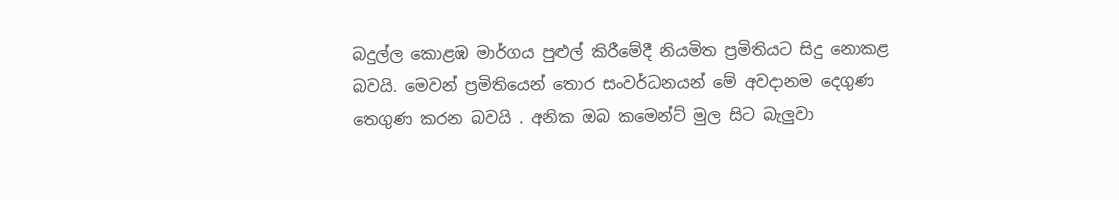බදුල්ල කොළඹ මාර්ගය පුළුල් කිරීමේදී නියමිත ප්‍රමිතියට සිදු නොකළ බවයි. මෙවන් ප්‍රමිතියෙන් තොර සංවර්ධනයන් මේ අවදානම දෙගුණ තෙගුණ කරන බවයි . අනික ඔබ කමෙන්ට් මුල සිට බැලුවා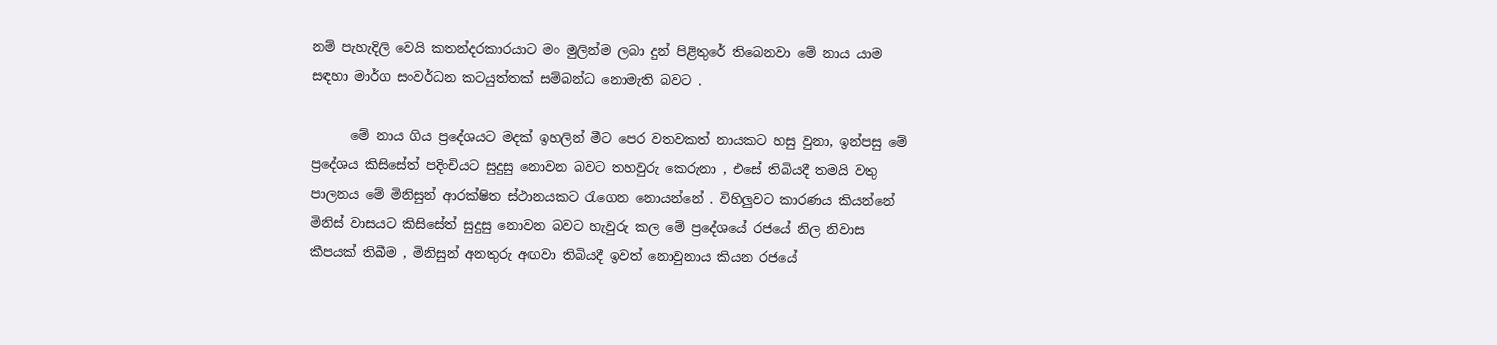නම් පැහැදිලි වෙයි කතන්දරකාරයාට මං මුලින්ම ලබා දුන් පිළිතුරේ තිබෙනවා මේ නාය යාම සඳහා මාර්ග සංවර්ධන කටයුත්තක් සම්බන්ධ නොමැති බවට .

      මේ නාය ගිය ප්‍රදේශයට මදක් ඉහලින් මීට පෙර වතවකත් නායකට හසු වුනා, ඉන්පසු මේ ප්‍රදේශය කිසිසේත් පදිංචියට සුදුසු නොවන බවට තහවුරු කෙරුනා , එසේ තිබියදී තමයි වතු පාලනය මේ මිනිසුන් ආරක්ෂිත ස්ථානයකට රැගෙන නොයන්නේ . විහිලුවට කාරණය කියන්නේ මිනිස් වාසයට කිසිසේත් සුදුසු නොවන බවට හැවුරු කල මේ ප්‍රදේශයේ රජයේ නිල නිවාස කීපයක් තිබීම , මිනිසුන් අනතුරු අඟවා තිබියදී ඉවත් නොවුනාය කියන රජයේ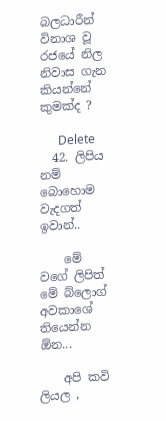බලධාරීන් විනාශ වූ රජයේ නිල නිවාස ගැන කියන්නේ කුමක්ද ?

      Delete
  42. ලිපිය නම් බොහොම වැදගත් ඉවාන්..

    මේ වගේ ලිපිත් මේ බ්ලොග් අවකාශේ තියෙන්න ඕන...

    අපි කවි ලියල ,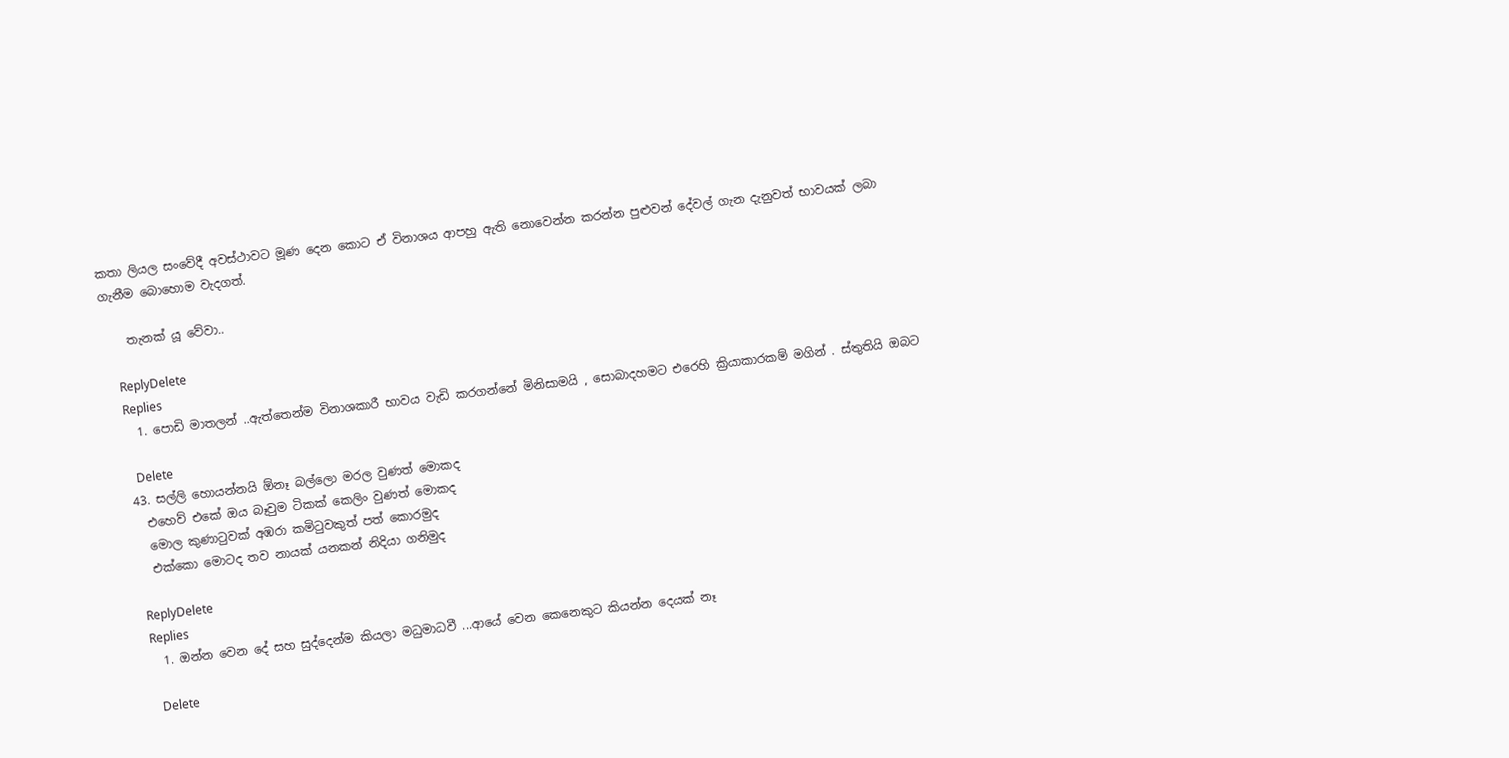කතා ලියල සංවේදී අවස්ථාවට මූණ දෙන කොට ඒ විනාශය ආපහු ඇති නොවෙන්න කරන්න පුළුවන් දේවල් ගැන දැනුවත් භාවයක් ලබා ගැනීම බොහොම වැදගත්.

    තැනක් යූ වේවා..

    ReplyDelete
    Replies
    1. පොඩි මාතලන් ..ඇත්තෙන්ම විනාශකාරී භාවය වැඩි කරගන්නේ මිනිසාමයි , සොබාදහමට එරෙහි ක්‍රියාකාරකම් මගින් . ස්තුතියි ඔබට

      Delete
  43. සල්ලි හොයන්නයි ඕනෑ බල්ලො මරල වුණත් මොකද
    එහෙව් එකේ ඔය බෑවුම ටිකක් කෙලිං වුණත් මොකද
    මොල කුණාටුවක් අඹරා කමිටුවකුත් පත් කොරමුද
    එක්කො මොටද තව නායක් යනකන් නිදියා ගනිමුද

    ReplyDelete
    Replies
    1. ඔන්න වෙන දේ සහ සුද්දෙන්ම කියලා මධුමාධවී ...ආයේ වෙන කෙනෙකුට කියන්න දෙයක් නෑ

      Delete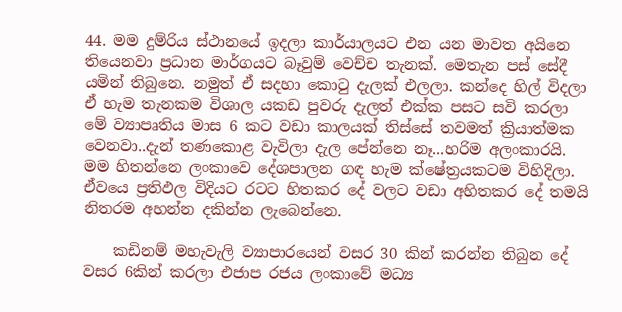44. මම දුම්රිය ස්ථානයේ ඉදලා කාර්යාලයට එන යන මාවත අයිනෙ තියෙනවා ප්‍රධාන මාර්ගයට බෑවුම් වෙච්ච තැනක්. මෙතැන පස් සේදී යමින් තිබුනෙ. නමුත් ඒ සදහා කොටු දැලක් එලලා. කන්දෙ හිල් විදලා ඒ හැම තැනකම විශාල යකඩ පුවරු දැලත් එක්ක පසට සවි කරලා මේ ව්‍යාපෘතිය මාස 6 කට වඩා කාලයක් තිස්සේ තවමත් ක්‍රියාත්මක වෙනවා..දැන් තණකොළ වැවිලා දැල පේන්නෙ නෑ...හරිම අලංකාරයි. මම හිතන්නෙ ලංකාවෙ දේශපාලන ගඳ හැම ක්ෂේත්‍රයකටම විහිදිලා. ඒවයෙ ප්‍රතිඵල විදියට රටට හිතකර දේ වලට වඩා අහිතකර දේ තමයි නිතරම අහන්න දකින්න ලැබෙන්නෙ.

    කඩිනම් මහැවැලි ව්‍යාපාරයෙන් වසර 30 කින් කරන්න තිබුන දේ වසර 6කින් කරලා එජාප රජය ලංකාවේ මධ්‍ය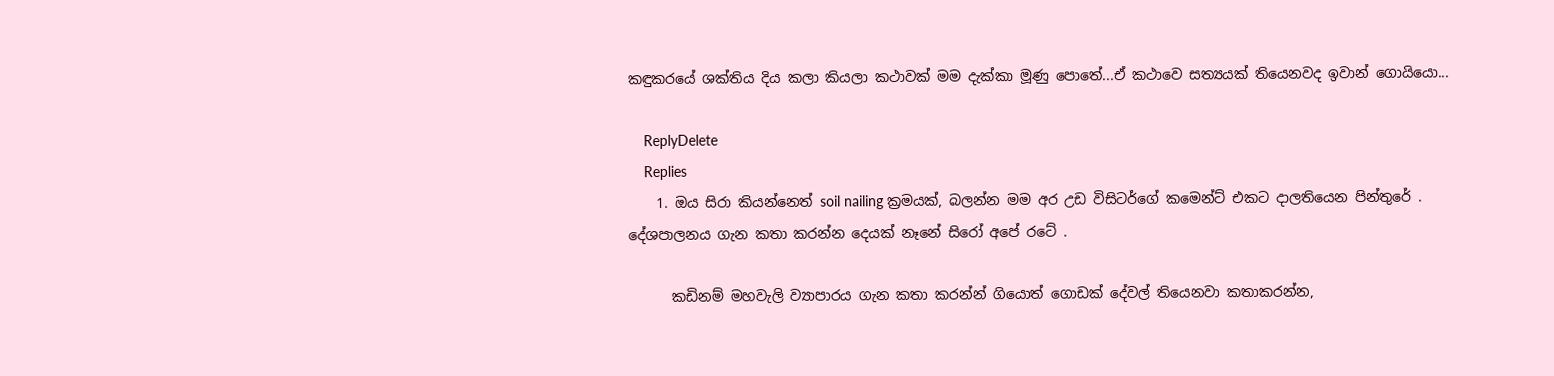කඳුකරයේ ශක්තිය දිය කලා කියලා කථාවක් මම දැක්කා මූණු පොතේ...ඒ කථාවෙ සත්‍යයක් තියෙනවද ඉවාන් ගොයියො...

    ReplyDelete
    Replies
    1. ඔය සිරා කියන්නෙත් soil nailing ක්‍රමයක්, බලන්න මම අර උඩ විසිටර්ගේ කමෙන්ට් එකට දාලතියෙන පින්තුරේ . දේශපාලනය ගැන කතා කරන්න දෙයක් නෑනේ සිරෝ අපේ රටේ .

      කඩිනම් මහවැලි ව්‍යාපාරය ගැන කතා කරන්න් ගියොත් ගොඩක් දේවල් තියෙනවා කතාකරන්න,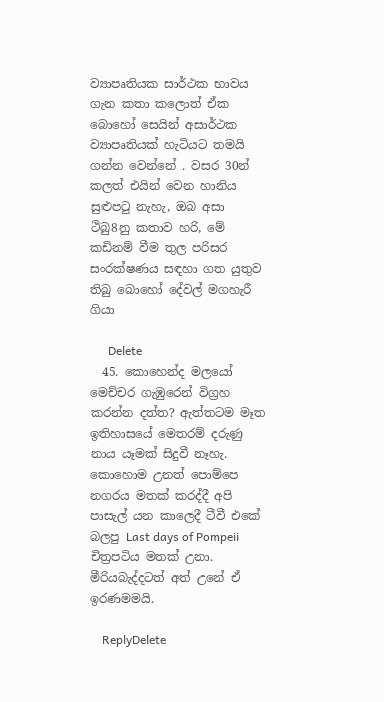ව්‍යාපෘතියක සාර්ථක භාවය ගැන කතා කලොත් ඒක බොහෝ සෙයින් අසාර්ථක ව්‍යාපෘතියක් හැටියට තමයි ගන්න වෙන්නේ . වසර 30න් කලත් එයින් වෙන හානිය සුළුපටු නැහැ, ඔබ අසා ථිබු8නු කතාව හරි, මේ කඩිනම් වීම තුල පරිසර සංරක්ෂණය සඳහා ගත යුතුව තිබු බොහෝ දේවල් මගහැරී ගියා

      Delete
  45. කොහෙන්ද මලයෝ මෙච්චර ගැඹුරෙන් විග්‍රහ කරන්න දත්ත? ඇත්තටම මෑත ඉතිහාසයේ මෙතරම් දරුණු නාය යෑමක් සිදුවී නෑහැ. කොහොම උනත් පොම්පෙ නගරය මතක් කරද්දී අපි පාසැල් යන කාලෙදී ටීවී එකේ බලපු Last days of Pompeii චිත්‍රපටිය මතක් උනා. මීරියබැද්දටත් අත් උනේ ඒ ඉරණමමයි.

    ReplyDelete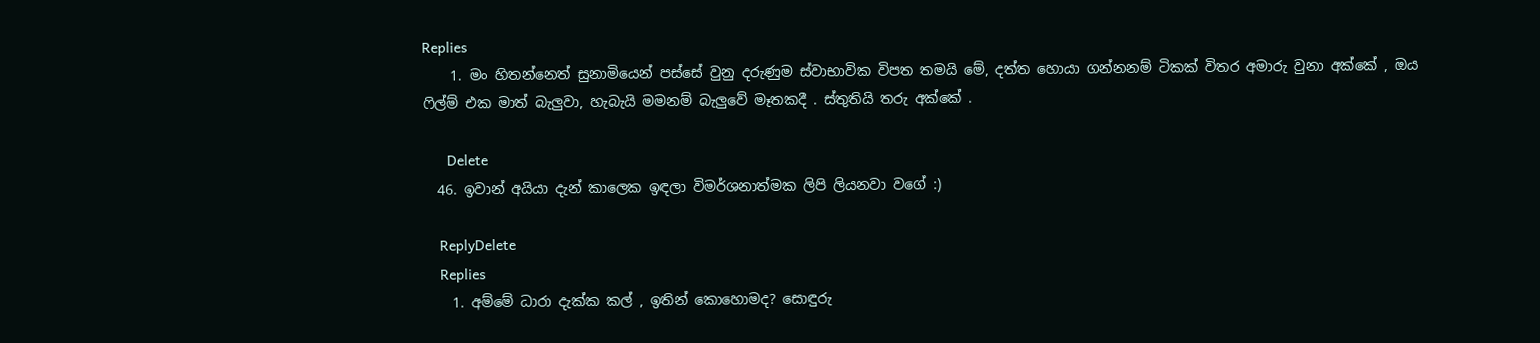Replies
    1. මං හිතන්නෙත් සුනාමියෙන් පස්සේ වුනු දරුණුම ස්වාභාවික විපත තමයි මේ, දත්ත හොයා ගන්නනම් ටිකක් විතර අමාරු වුනා අක්කේ , ඔය ෆිල්ම් එක මාත් බැලුවා, හැබැයි මමනම් බැලුවේ මෑතකදී . ස්තුතියි තරු අක්කේ .

      Delete
  46. ඉවාන් අයියා දැන් කාලෙක ඉඳලා විමර්ශනාත්මක ලිපි ලියනවා වගේ :)

    ReplyDelete
    Replies
    1. අම්මේ ධාරා දැක්ක කල් , ඉතින් කොහොමද? සොඳුරු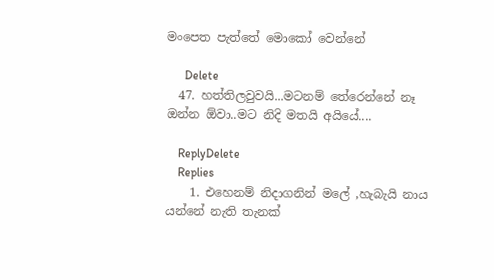මංපෙත පැත්තේ මොකෝ වෙන්නේ

      Delete
  47. හත්තිලවුවයි...මටනම් තේරෙන්නේ නෑ ඔන්න ඕවා..මට නිදි මතයි අයියේ....

    ReplyDelete
    Replies
    1. එහෙනම් නිදාගනින් මලේ ,හැබැයි නාය යන්නේ නැති තැනක්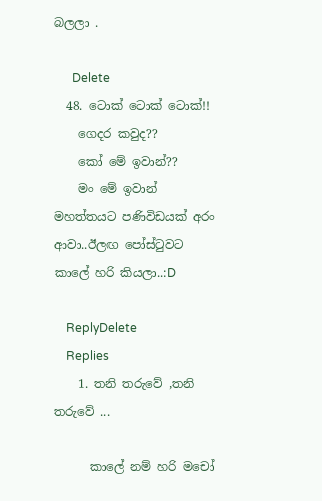බලලා .

      Delete
  48. ටොක් ටොක් ටොක්!!
    ගෙදර කවුද??
    කෝ මේ ඉවාන්??
    මං මේ ඉවාන් මහත්තයට පණිවිඩයක් අරං ආවා..ඊලඟ පෝස්ටුවට කාලේ හරි කියලා..:D

    ReplyDelete
    Replies
    1. තනි තරුවේ ,තනි තරුවේ ...

      කාලේ නම් හරි මචෝ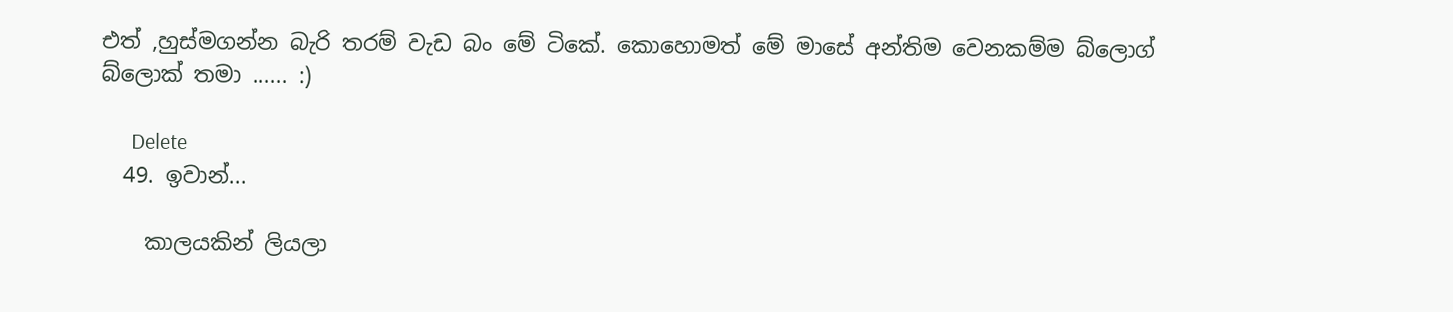එත් ,හුස්මගන්න බැරි තරම් වැඩ බං මේ ටිකේ. කොහොමත් මේ මාසේ අන්තිම වෙනකම්ම බ්ලොග් බ්ලොක් තමා ...... :)

      Delete
  49. ඉවාන්...

    කාලයකින් ලියලා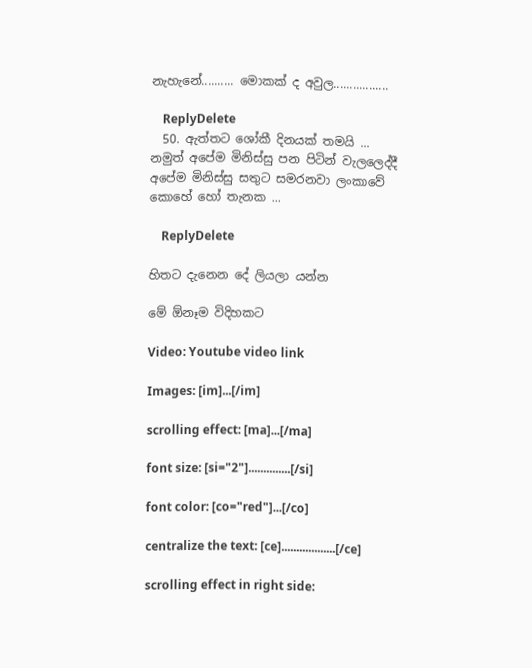නැහැනේ.......... මොකක් ද අවුල.................

    ReplyDelete
  50. ඇත්තට ශෝකී දිනයක් තමයි ... නමුත් අපේම මිනිස්සු පන පිටින් වැලලෙද්දී අපේම මිනිස්සු සතුට සමරනවා ලංකාවේ කොහේ හෝ තැනක ...

    ReplyDelete

හිතට දැනෙන දේ ලියලා යන්න

මේ ඕනෑම විදිහකට

Video: Youtube video link

Images: [im]...[/im]

scrolling effect: [ma]...[/ma]

font size: [si="2"]..............[/si]

font color: [co="red"]...[/co]

centralize the text: [ce]..................[/ce]

scrolling effect in right side: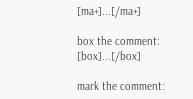[ma+]...[/ma+]

box the comment: [box]...[/box]

mark the comment: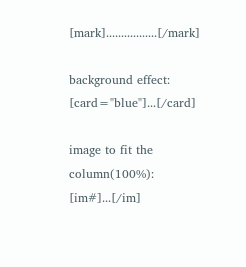[mark].................[/mark]

background effect: [card="blue"]...[/card]

image to fit the column(100%): [im#]...[/im]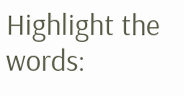Highlight the words: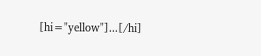[hi="yellow"]...[/hi]